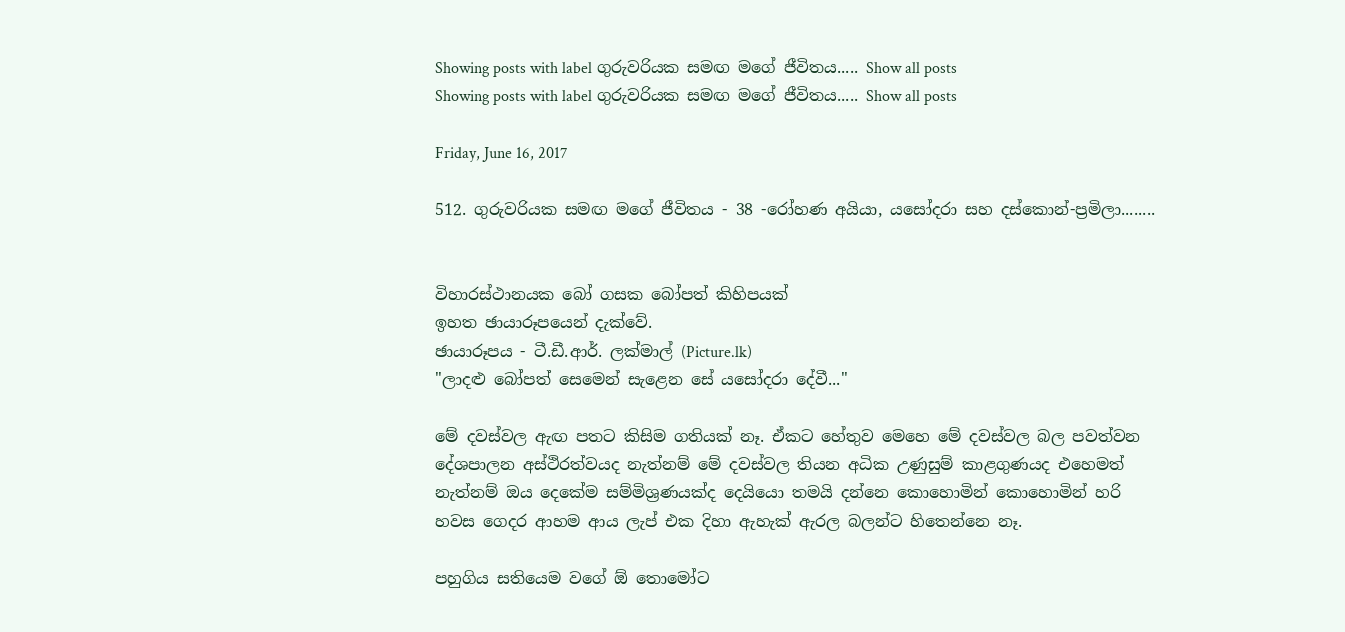Showing posts with label ගුරුවරියක සමඟ මගේ ජීවිතය..... Show all posts
Showing posts with label ගුරුවරියක සමඟ මගේ ජීවිතය..... Show all posts

Friday, June 16, 2017

512. ගුරුවරියක සමඟ මගේ ජීවිතය - 38 -රෝහණ අයියා, යසෝදරා සහ දස්කොන්-ප්‍රමිලා........


විහාරස්ථානයක බෝ ගසක බෝපත් කිහිපයක්
ඉහත ඡායාරූපයෙන් දැක්වේ.
ඡායාරූපය - ටී.ඩී.ආර්. ලක්මාල් (Picture.lk)
"ලාදළු බෝපත් සෙමෙන් සැළෙන සේ යසෝදරා දේවී..."

මේ දවස්වල ඇඟ පතට කිසිම ගතියක් නෑ. ඒකට හේතුව මෙහෙ මේ දවස්වල බල පවත්වන දේශපාලන අස්ථිරත්වයද නැත්නම් මේ දවස්වල තියන අධික උණුසුම් කාළගුණයද එහෙමත් නැත්නම් ඔය දෙකේම සම්මිශ්‍රණයක්ද දෙයියො තමයි දන්නෙ කොහොමින් කොහොමින් හරි හවස ගෙදර ආහම ආය ලැප් එක දිහා ඇහැක් ඇරල බලන්ට හිතෙන්නෙ නෑ.

පහුගිය සතියෙම වගේ ඕ තොමෝට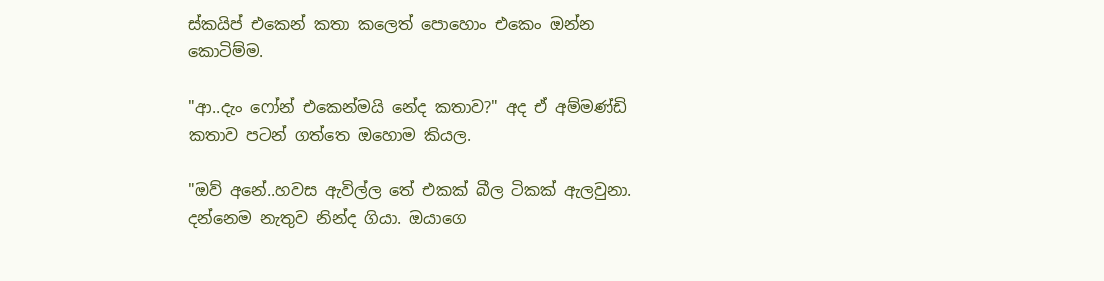ස්කයිප් එකෙන් කතා කලෙත් පොහොං එකෙං ඔන්න කොටිම්ම.

"ආ..දැං ෆෝන් එකෙන්මයි නේද කතාව?" අද ඒ අම්මණ්ඩි කතාව පටන් ගත්තෙ ඔහොම කියල.

"ඔව් අනේ..හවස ඇවිල්ල තේ එකක් බීල ටිකක් ඇලවුනා. දන්නෙම නැතුව නින්ද ගියා. ඔයාගෙ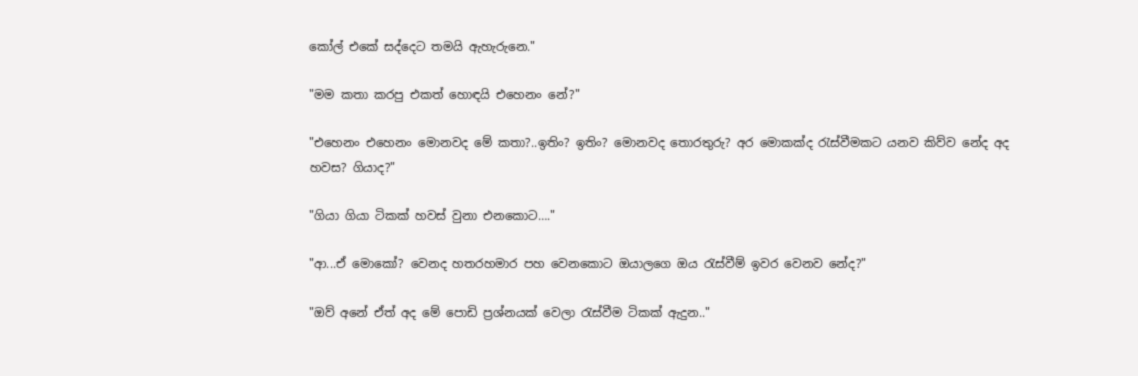කෝල් එකේ සද්දෙට තමයි ඇහැරුනෙ."

"මම කතා කරපු එකත් හොඳයි එහෙනං නේ?"

"එහෙනං එහෙනං මොනවද මේ කතා?..ඉතිං? ඉතිං? මොනවද තොරතුරු? අර මොකක්ද රැස්වීමකට යනව කිව්ව නේද අද හවස? ගියාද?"

"ගියා ගියා ටිකක් හවස් වුනා එනකොට…."

"ආ...ඒ මොකෝ? වෙනද හතරහමාර පහ වෙනකොට ඔයාලගෙ ඔය රැස්වීම් ඉවර වෙනව නේද?"

"ඔව් අනේ ඒත් අද මේ පොඩි ප්‍රශ්නයක් වෙලා රැස්වීම ටිකක් ඇදුන.."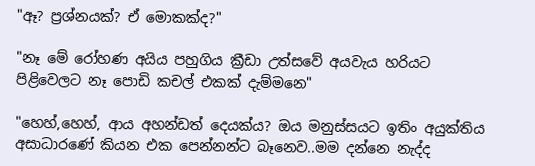"ඈ? ප්‍රශ්නයක්? ඒ මොකක්ද?"

"නෑ මේ රෝහණ අයිය පහුගිය ක්‍රීඩා උත්සවේ අයවැය හරියට පිළිවෙලට නෑ පොඩි කචල් එකක් දැම්මනෙ"

"හෙහ්,හෙහ්, ආය අහන්ඩත් දෙයක්ය? ඔය මනුස්සයට ඉතිං අයුක්තිය අසාධාරණේ කියන එක පෙන්නන්ට බෑනෙව..මම දන්නෙ නැද්ද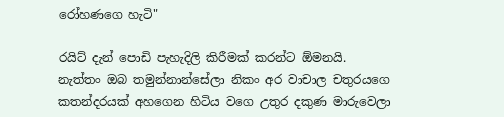රෝහණගෙ හැටි"

රයිට් දැන් පොඩි පැහැදිලි කිරීමක් කරන්ට ඕමනයි. නැත්තං ඔබ තමුන්නාන්සේලා නිකං අර වාචාල චතුරයගෙ කතන්දරයක් අහගෙන හිටිය වගෙ උතුර දකුණ මාරුවෙලා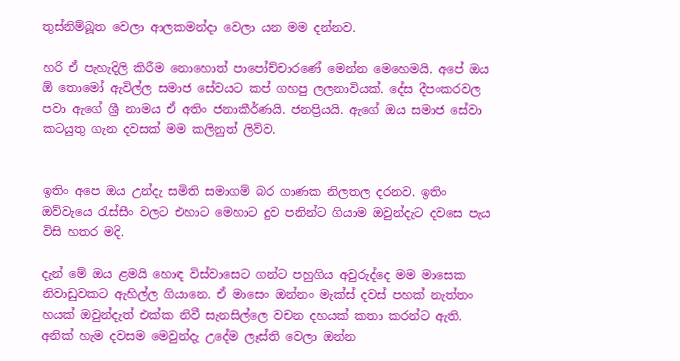තුස්නිම්බූත වෙලා ආලකමන්දා වෙලා යන මම දන්නව.

හරි ඒ පැහැදිලි කිරීම නොහොත් පාපෝච්චාරණේ මෙන්න මෙහෙමයි. අපේ ඔය ඕ තොමෝ ඇවිල්ල සමාජ සේවයට කප් ගහපු ලලනාවියක්. දේස දීපංකරවල පවා ඇගේ ශ්‍රී නාමය ඒ අතිං ජනාකීර්ණයි. ජනප්‍රියයි. ඇගේ ඔය සමාජ සේවා කටයුතු ගැන දවසක් මම කලිනුත් ලිව්ව.


ඉතිං අපෙ ඔය උන්දැ සමිති සමාගම් බර ගාණක නිලතල දරනව. ඉතිං ඔව්වැයෙ රැස්සීං වලට එහාට මෙහාට දුව පනින්ට ගියාම ඔවුන්දැට දවසෙ පැය විසි හතර මදි.

දැන් මේ ඔය ළමයි හොඳ විස්වාසෙට ගන්ට පහුගිය අවුරුද්දෙ මම මාසෙක නිවාඩුවකට ඇහිල්ල ගියානෙ. ඒ මාසෙං ඔන්නං මැක්ස් දවස් පහක් නැත්තං හයක් ඔවුන්දැත් එක්ක නිවී සැනසිල්ලෙ වචන දහයක් කතා කරන්ට ඇති. අනික් හැම දවසම මෙවුන්දැ උදේම ලෑස්ති වෙලා ඔන්න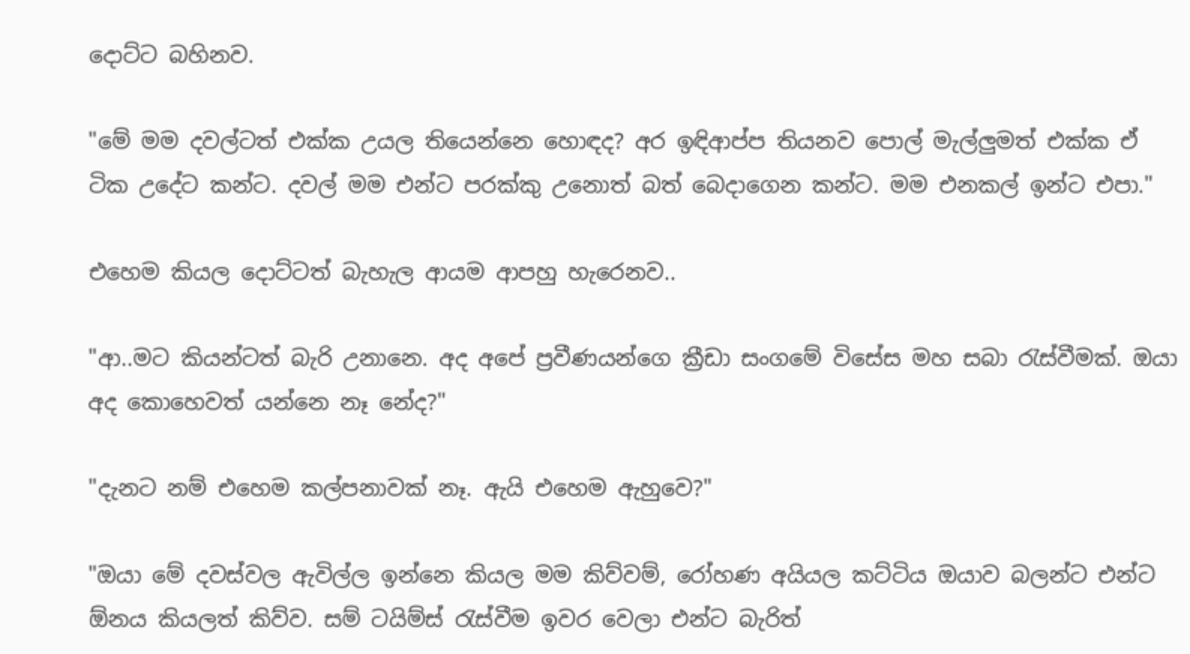දොට්ට බහිනව.

"මේ මම දවල්ටත් එක්ක උයල තියෙන්නෙ හොඳද? අර ඉඳිආප්ප තියනව පොල් මැල්ලුමත් එක්ක ඒ ටික උදේට කන්ට. දවල් මම එන්ට පරක්කු උනොත් බත් බෙදාගෙන කන්ට. මම එනකල් ඉන්ට එපා."

එහෙම කියල දොට්ටත් බැහැල ආයම ආපහු හැරෙනව..

"ආ..මට කියන්ටත් බැරි උනානෙ. අද අපේ ප්‍රවීණයන්ගෙ ක්‍රීඩා සංගමේ විසේස මහ සබා රැස්වීමක්. ඔයා අද කොහෙවත් යන්නෙ නෑ නේද?"

"දැනට නම් එහෙම කල්පනාවක් නෑ. ඇයි එහෙම ඇහුවෙ?"

"ඔයා මේ දවස්වල ඇවිල්ල ඉන්නෙ කියල මම කිව්වම්, රෝහණ අයියල කට්ටිය ඔයාව බලන්ට එන්ට ඕනය කියලත් කිව්ව. සම් ටයිම්ස් රැස්වීම ඉවර වෙලා එන්ට බැරිත්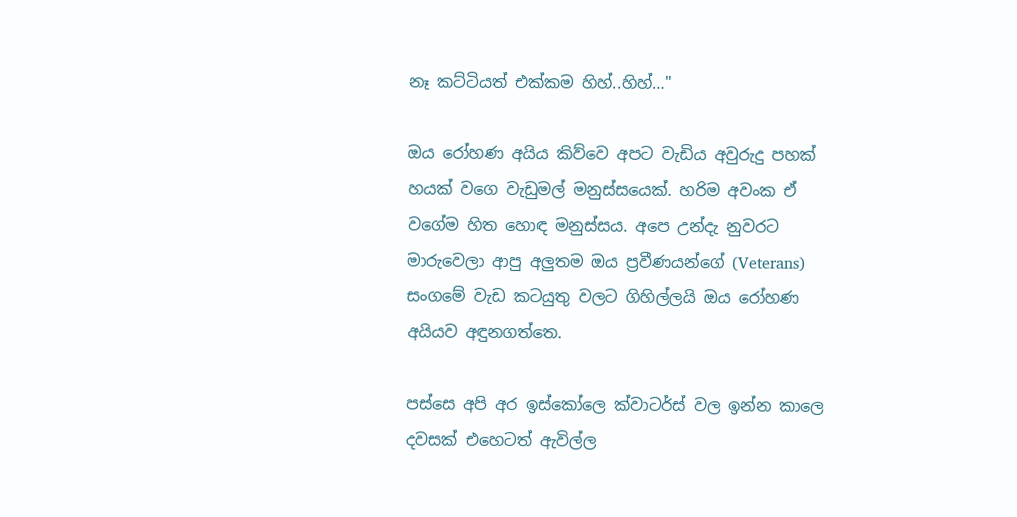නෑ කට්ටියත් එක්කම හිහ්..හිහ්…"

ඔය රෝහණ අයිය කිව්වෙ අපට වැඩිය අවුරුදු පහක් හයක් වගෙ වැඩුමල් මනුස්සයෙක්. හරිම අවංක ඒ වගේම හිත හොඳ මනුස්සය. අපෙ උන්දැ නුවරට මාරුවෙලා ආපු අලුතම ඔය ප්‍රවීණයන්ගේ (Veterans) සංගමේ වැඩ කටයුතු වලට ගිහිල්ලයි ඔය රෝහණ අයියව අඳුනගත්තෙ.

පස්සෙ අපි අර ඉස්කෝලෙ ක්වාටර්ස් වල ඉන්න කාලෙ දවසක් එහෙටත් ඇවිල්ල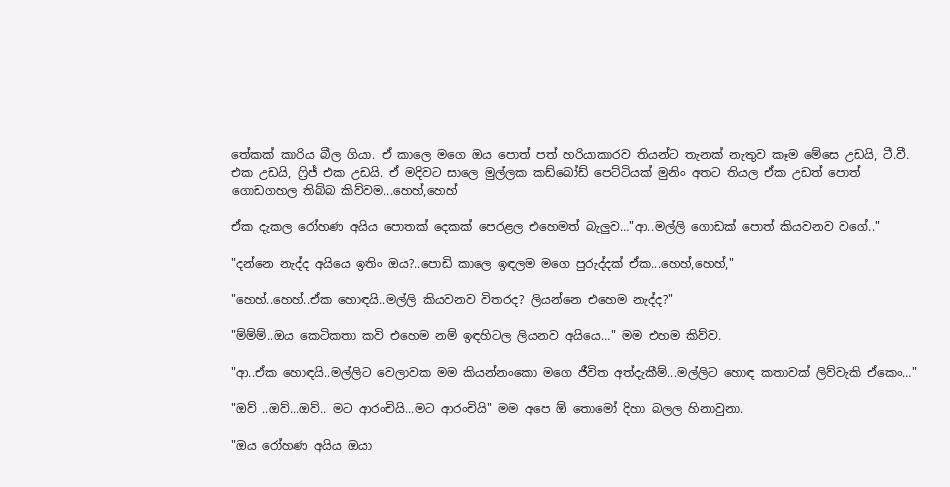තේකක් කාරිය බීල ගියා. ඒ කාලෙ මගෙ ඔය පොත් පත් හරියාකාරව තියන්ට තැනක් නැතුව කෑම මේසෙ උඩයි, ටී.වී. එක උඩයි, ෆ්‍රිජ් එක උඩයි. ඒ මදිවට සාලෙ මුල්ලක කඩ්බෝඩ් පෙට්ටියක් මුනිං අතට තියල ඒක උඩත් පොත් ගොඩගහල තිබ්බ කිව්වම...හෙහ්,හෙහ්

ඒක දැකල රෝහණ අයිය පොතක් දෙකක් පෙරළල එහෙමත් බැලුව…"ආ..මල්ලි ගොඩක් පොත් කියවනව වගේ.."

"දන්නෙ නැද්ද අයියෙ ඉතිං ඔය?..පොඩි කාලෙ ඉඳලම මගෙ පුරුද්දක් ඒක...හෙහ්,හෙහ්,"

"හෙහ්..හෙහ්..ඒක හොඳයි..මල්ලි කියවනව විතරද? ලියන්නෙ එහෙම නැද්ද?"

"ම්ම්ම්..ඔය කෙටිකතා කවි එහෙම නම් ඉඳහිටල ලියනව අයියෙ…" මම එහම කිව්ව.

"ආ..ඒක හොඳයි..මල්ලිට වෙලාවක මම කියන්නංකො මගෙ ජීවිත අත්දැකීම්...මල්ලිට හොඳ කතාවක් ලිව්වැකි ඒකෙං…"

"ඔව් ..ඔව්...ඔව්.. මට ආරංචියි...මට ආරංචියි" මම අපෙ ඕ තොමෝ දිහා බලල හිනාවුනා.

"ඔය රෝහණ අයිය ඔයා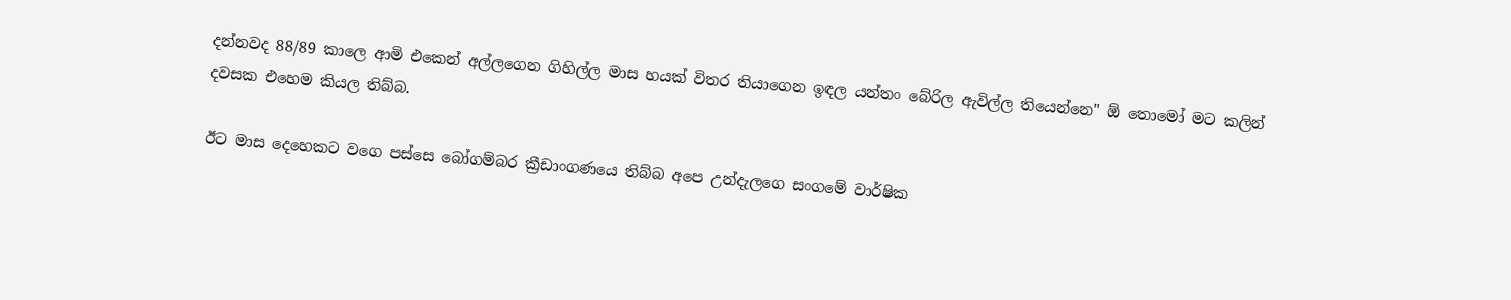දන්නවද 88/89 කාලෙ ආමි එකෙන් අල්ලගෙන ගිහිල්ල මාස හයක් විතර තියාගෙන ඉඳල යන්තං බේරිල ඇවිල්ල තියෙන්නෙ" ඕ තොමෝ මට කලින් දවසක එහෙම කියල තිබ්බ.

ඊට මාස දෙහෙකට වගෙ පස්සෙ බෝගම්බර ක්‍රීඩාංගණයෙ තිබ්බ අපෙ උන්දැලගෙ සංගමේ වාර්ෂික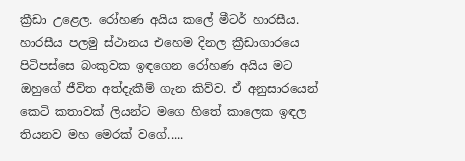ක්‍රීඩා උළෙල. රෝහණ අයිය කලේ මීටර් හාරසීය. හාරසීය පලමු ස්ථානය එහෙම දිනල ක්‍රීඩාගාරයෙ පිටිපස්සෙ බංකුවක ඉඳගෙන රෝහණ අයිය මට ඔහුගේ ජීවිත අත්දැකීම් ගැන කිව්ව. ඒ අනුසාරයෙන් කෙටි කතාවක් ලියන්ට මගෙ හිතේ කාලෙක ඉඳල තියනව මහ මෙරක් වගේ.....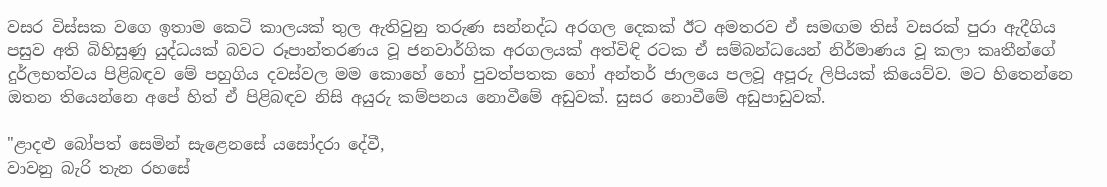වසර විස්සක වගෙ ඉතාම කෙටි කාලයක් තුල ඇතිවුනු තරුණ සන්නද්ධ අරගල දෙකක් ඊට අමතරව ඒ සමඟම තිස් වසරක් පුරා ඇදීගිය පසුව අති බිහිසුණු යුද්ධයක් බවට රූපාන්තරණය වූ ජනවාර්ගික අරගලයක් අත්විඳි රටක ඒ සම්බන්ධයෙන් නිර්මාණය වූ කලා කෘතීන්ගේ දුර්ලභත්වය පිළිබඳව මේ පහුගිය දවස්වල මම කොහේ හෝ පුවත්පතක හෝ අන්තර් ජාලයෙ පලවූ අපූරු ලිපියක් කියෙව්ව. මට හිතෙන්නෙ ඔතන තියෙන්නෙ අපේ හිත් ඒ පිළිබඳව නිසි අයුරු කම්පනය නොවීමේ අඩුවක්. සුසර නොවීමේ අඩුපාඩුවක්.

"ළාදළු බෝපත් සෙමින් සැළෙනසේ යසෝදරා දේවී,
වාවනු බැරි තැන රහසේ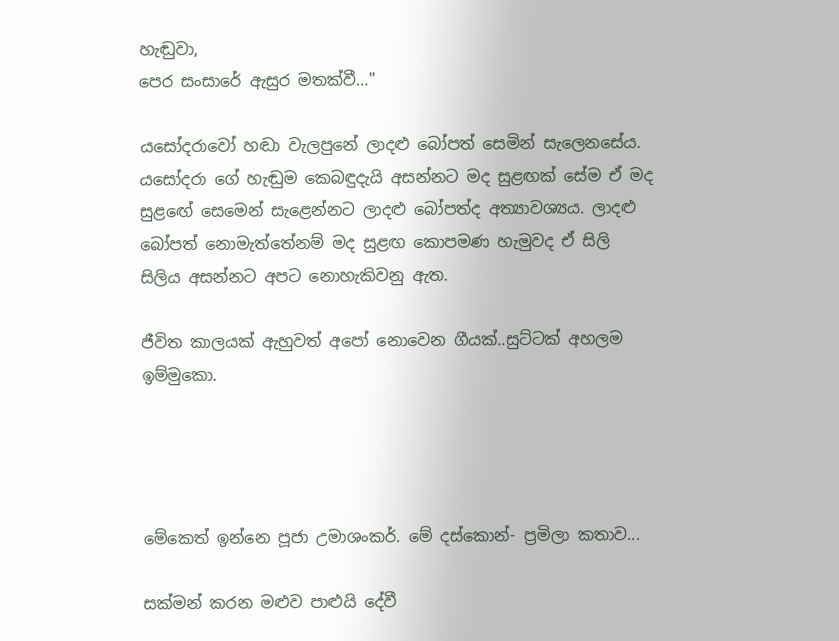හැඬුවා,
පෙර සංසාරේ ඇසුර මතක්වී…"

යසෝදරාවෝ හඬා වැලපුනේ ලාදළු බෝපත් සෙමින් සැලෙනසේය. යසෝදරා ගේ හැඬුම කෙබඳුදැයි අසන්නට මද සුළඟක් සේම ඒ මද සුළඟේ සෙමෙන් සැළෙන්නට ලාදළු බෝපත්ද අත්‍යාවශ්‍යය. ලාදළු බෝපත් නොමැත්තේනම් මද සුළඟ කොපමණ හැමුවද ඒ සිලි සිලිය අසන්නට අපට නොහැකිවනු ඇත.

ජීවිත කාලයක් ඇහුවත් අපෝ නොවෙන ගීයක්..සුට්ටක් අහලම ඉම්මුකො.




මේකෙත් ඉන්නෙ පූජා උමාශංකර්. මේ දස්කොන්- ප්‍රමිලා කතාව...

සක්මන් කරන මළුව පාළුයි දේවී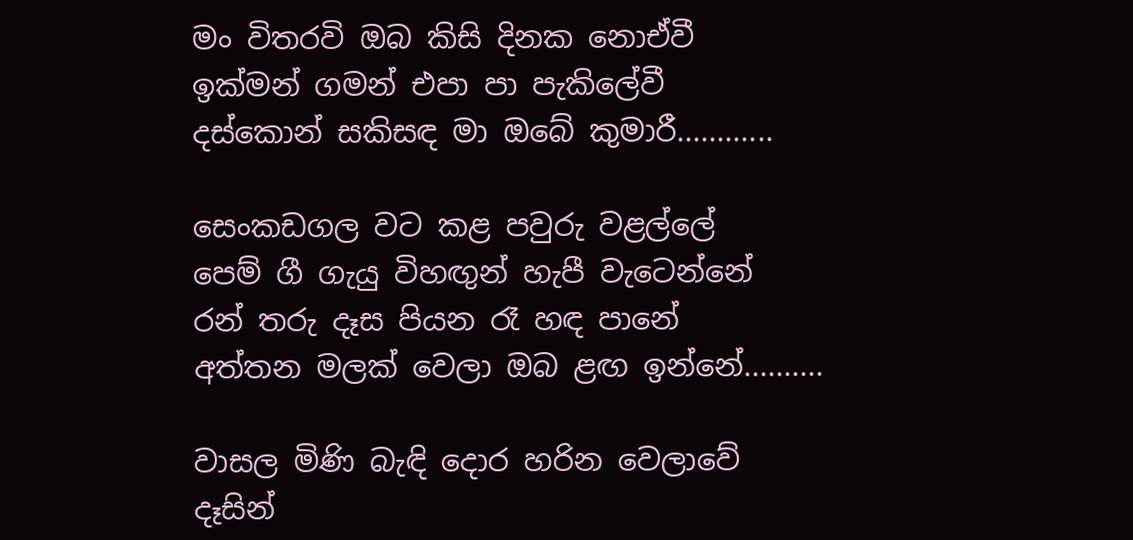මං විතරවි ඔබ කිසි දිනක නොඒවී
ඉක්මන් ගමන් එපා පා පැකිලේවී
දස්කොන් සකිසඳ මා ඔබේ කුමාරී............

සෙංකඩගල වට කළ පවුරු වළල්ලේ
පෙම් ගී ගැයු විහඟුන් හැපී වැටෙන්නේ
රන් තරු දෑස පියන රෑ හඳ පානේ
අත්තන මලක් වෙලා ඔබ ළඟ ඉන්නේ..........

වාසල මිණි බැඳි දොර හරින වෙලාවේ
දෑසින්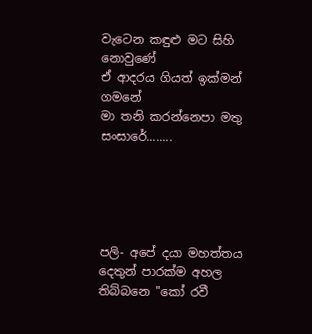වැටෙන කඳුළු මට සිහි නොවුණේ
ඒ ආදරය ගියත් ඉක්මන් ගමනේ
මා තනි කරන්නෙපා මතු සංසාරේ........





පලි- අපේ දයා මහත්තය දෙතුන් පාරක්ම අහල තිබ්බනෙ "කෝ රවී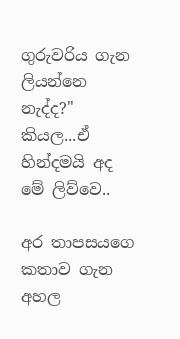ගුරුවරිය ගැන ලියන්නෙ නැද්ද?" කියල...ඒ හින්දමයි අද මේ ලිව්වෙ..

අර තාපසයගෙ කතාව ගැන අහල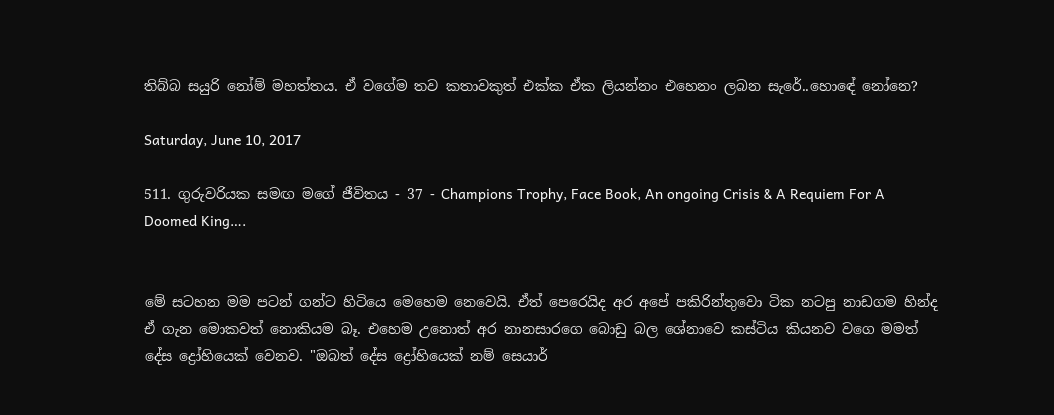තිබ්බ සයුරි නෝම් මහත්තය. ඒ වගේම තව කතාවකුත් එක්ක ඒක ලියන්නං එහෙනං ලබන සැරේ..හොඳේ නෝනෙ?

Saturday, June 10, 2017

511. ගුරුවරියක සමඟ මගේ ජීවිතය - 37 - Champions Trophy, Face Book, An ongoing Crisis & A Requiem For A Doomed King….


මේ සටහන මම පටන් ගන්ට හිටියෙ මෙහෙම නෙවෙයි. ඒත් පෙරෙයිද අර අපේ පකිරින්තුවො ටික නටපු නාඩගම හින්ද ඒ ගැන මොකවත් නොකියම බෑ. එහෙම උනොත් අර නානසාරගෙ බොඩු බල ශේනාවෙ කස්ටිය කියනව වගෙ මමත් දේස ද්‍රෝහියෙක් වෙනව. "ඔබත් දේස ද්‍රෝහියෙක් නම් සෙයාර්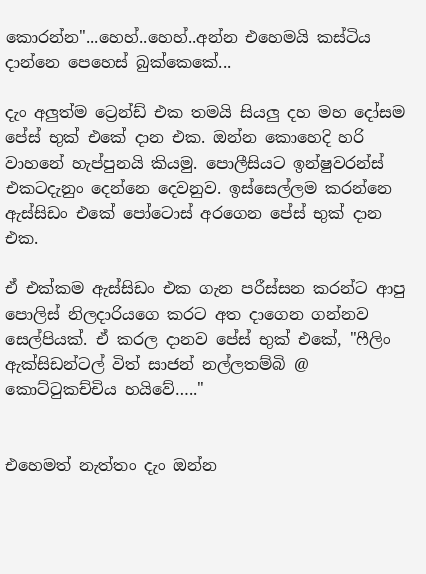කොරන්න"...හෙහ්..හෙහ්..අන්න එහෙමයි කස්ටිය දාන්නෙ පෙහෙස් බුක්කෙකේ...

දැං අලුත්ම ට්‍රෙන්ඩ් එක තමයි සියලු දහ මහ දෝසම පේස් භුක් එකේ දාන එක. ඔන්න කොහෙදි හරි වාහනේ හැප්පුනයි කියමු. පොලීසියට ඉන්ෂුවරන්ස් එකටදැනුං දෙන්නෙ දෙවනුව. ඉස්සෙල්ලම කරන්නෙ ඇස්සිඩං එකේ පෝටොස් අරගෙන පේස් භුක් දාන එක.

ඒ එක්කම ඇස්සිඩං එක ගැන පරීස්සන කරන්ට ආපු පොලිස් නිලදාරියගෙ කරට අත දාගෙන ගන්නව සෙල්පියක්. ඒ කරල දානව පේස් භුක් එකේ, "ෆීලිං ඇක්සිඩන්ටල් විත් සාජන් නල්ලතම්බි @ කොට්ටුකච්චිය හයිවේ….."


එහෙමත් නැත්තං දැං ඔන්න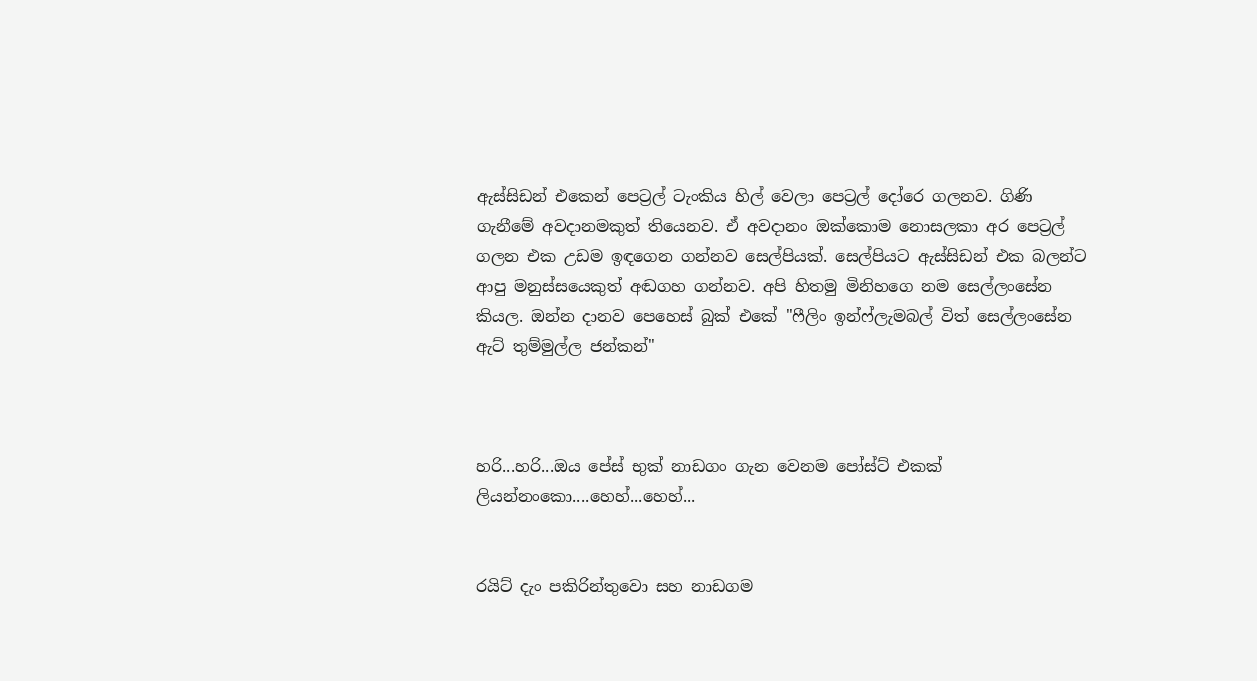ඇස්සිඩන් එකෙන් පෙට්‍රල් ටැංකිය හිල් වෙලා පෙට්‍රල් දෝරෙ ගලනව. ගිණි ගැනීමේ අවදානමකුත් තියෙනව. ඒ අවදානං ඔක්කොම නොසලකා අර පෙට්‍රල් ගලන එක උඩම ඉඳගෙන ගන්නව සෙල්පියක්. සෙල්පියට ඇස්සිඩන් එක බලන්ට ආපු මනුස්සයෙකුත් අඬගහ ගන්නව. අපි හිතමු මිනිහගෙ නම සෙල්ලංසේන කියල. ඔන්න දානව පෙහෙස් බුක් එකේ "ෆීලිං ඉන්ෆ්ලැමබල් විත් සෙල්ලංසේන ඇට් තුම්මුල්ල ජන්කන්"



හරි...හරි...ඔය පේස් භුක් නාඩගං ගැන වෙනම පෝස්ට් එකක් ලියන්නංකො....හෙහ්...හෙහ්...


රයිට් දැං පකිරින්තුවො සහ නාඩගම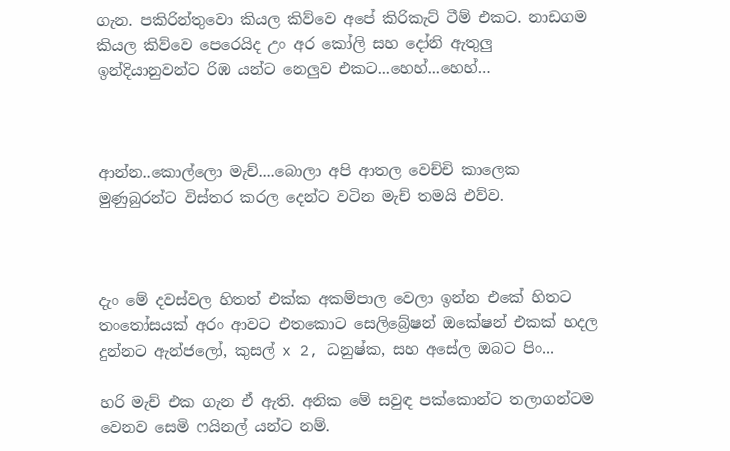ගැන. පකිරින්තුවො කියල කිව්වෙ අපේ කිරිකැට් ටීම් එකට. නාඩගම කියල කිව්වෙ පෙරෙයිද උං අර කෝලි සහ දෝනි ඇතුලු ඉන්දියානුවන්ට රිඹ යන්ට නෙලුව එකට...හෙහ්...හෙහ්…



ආන්න..කොල්ලො මැච්....බොලා අපි ආතල වෙච්චි කාලෙක මුණුබුරන්ට විස්තර කරල දෙන්ට වටින මැච් තමයි එව්ව.



දැං මේ දවස්වල හිතත් එක්ක අකම්පාල වෙලා ඉන්න එකේ හිතට තංතෝසයක් අරං ආවට එතකොට සෙලිබ්‍රේෂන් ඔකේෂන් එකක් හදල දුන්නට ඇන්ජලෝ, කුසල් x 2, ධනුෂ්ක, සහ අසේල ඔබට පිං...

හරි මැච් එක ගැන ඒ ඇති. අනික මේ සවුඳ පක්කොන්ට තලාගන්ටම වෙනව සෙමි ෆයිනල් යන්ට නම්.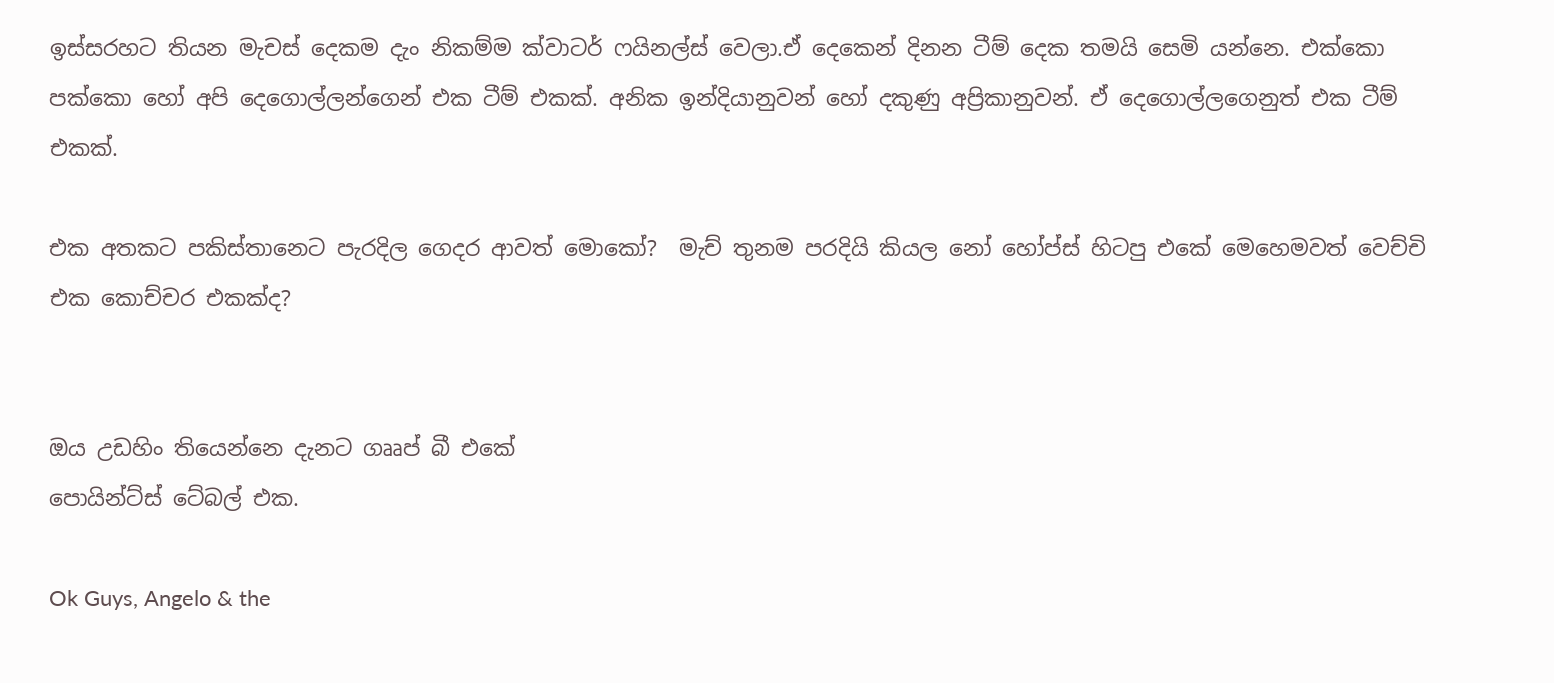ඉස්සරහට තියන මැචස් දෙකම දැං නිකම්ම ක්වාටර් ෆයිනල්ස් වෙලා.ඒ දෙකෙන් දිනන ටීම් දෙක තමයි සෙමි යන්නෙ. එක්කො පක්කො හෝ අපි දෙගොල්ලන්ගෙන් එක ටීම් එකක්. අනික ඉන්දියානුවන් හෝ දකුණු අප්‍රිකානුවන්. ඒ දෙගොල්ලගෙනුත් එක ටීම් එකක්.

එක අතකට පකිස්තානෙට පැරදිල ගෙදර ආවත් මොකෝ?  මැච් තුනම පරදියි කියල නෝ හෝප්ස් හිටපු එකේ මෙහෙමවත් වෙච්චි එක කොච්චර එකක්ද?


ඔය උඩහිං තියෙන්නෙ දැනට ගෲප් බී එකේ
පොයින්ට්ස් ටේබල් එක.

Ok Guys, Angelo & the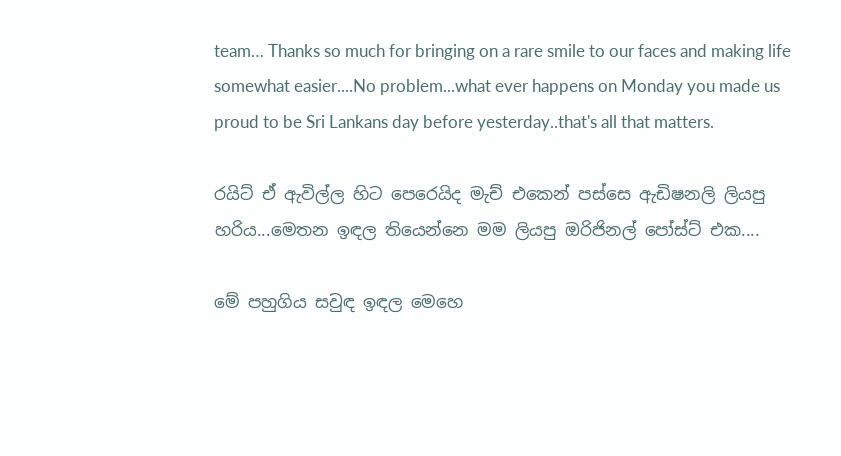team… Thanks so much for bringing on a rare smile to our faces and making life somewhat easier....No problem...what ever happens on Monday you made us proud to be Sri Lankans day before yesterday..that's all that matters.

රයිට් ඒ ඇවිල්ල හිට පෙරෙයිද මැච් එකෙන් පස්සෙ ඇඩිෂනලි ලියපු හරිය...මෙතන ඉඳල තියෙන්නෙ මම ලියපු ඔරිජිනල් පෝස්ට් එක....

මේ පහුගිය සවුඳ ඉඳල මෙහෙ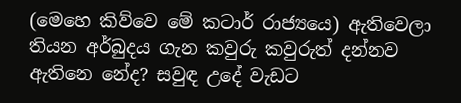(මෙහෙ කිව්වෙ මේ කටාර් රාජ්‍යයෙ) ඇතිවෙලා තියන අර්බුදය ගැන කවුරු කවුරුත් දන්නව ඇතිනෙ නේද? සවුඳ උදේ වැඩට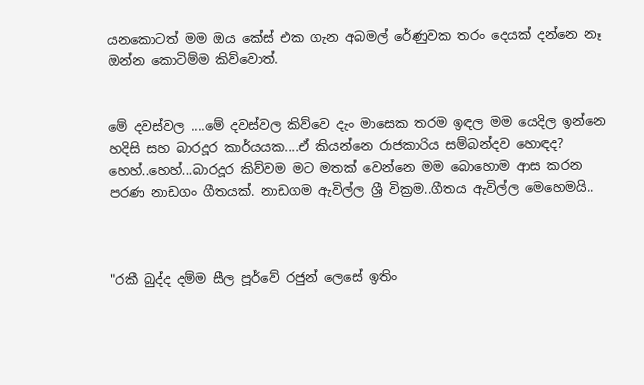යනකොටත් මම ඔය කේස් එක ගැන අබමල් රේණුවක තරං දෙයක් දන්නෙ නෑ ඔන්න කොටිම්ම කිව්වොත්.


මේ දවස්වල ....මේ දවස්වල කිව්වෙ දැං මාසෙක තරම ඉඳල මම යෙදිල ඉන්නෙ හදිසි සහ බාරදූර කාර්යයක....ඒ කියන්නෙ රාජකාරිය සම්බන්දව හොඳද? හෙහ්..හෙහ්...බාරදූර කිව්වම මට මතක් වෙන්නෙ මම බොහොම ආස කරන පරණ නාඩගං ගීතයක්. නාඩගම ඇවිල්ල ශ්‍රී වික්‍රම..ගීතය ඇවිල්ල මෙහෙමයි..



"රකී බුද්ද දම්ම සීල පූර්වේ රජුන් ලෙසේ ඉතිං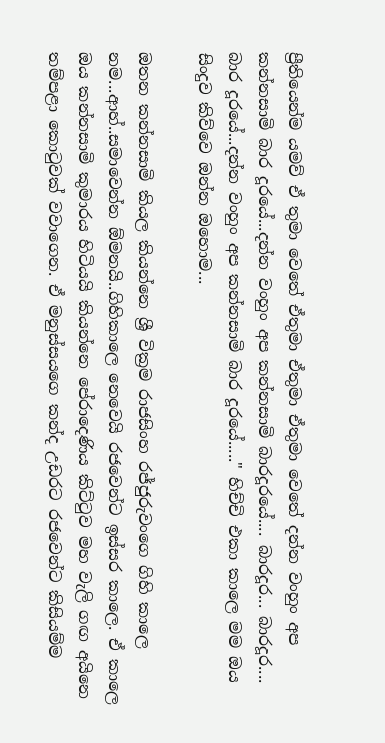ප්‍රීතියෙන්ම යමව් ඒ තුමා වෙතේ ඒතුමා ඒතුමා ඒතුමා වෙතේ දන්න වංහුං අප කන්නසාමි බාර දූරයේ...දන්න වංහුං අප කන්නසාමි බාරදූරයේ.... බාරදූර... බාරදූර.... බාර දූරයේ...දන්න වංහුං අප කන්නසාමි බාර දූරයේ....." හිච්චි එකා කාලෙ මම ඔය සිංදුව කිව්වෙ ඔන්න ඔහොම...

ඔතන කන්නසාමි කියල කියන්නෙ ශ්‍රී වික්‍රම රාජසිංහ රජ්ජුරුවංගෙ ගිහි කාලෙ නම...ආහ්..සමාවෙන්න ඕමනයි..ගිහිකාලෙ නෙවෙයි රජවෙන්ට ඉස්සර කාලෙ. ඒ කාලෙ ඔය කන්නසාමි කුමාරය හිටියයි කියන්නෙ පේරාදෙණිය කිට්ටුව මහ වැලි ගඟ අයිනෙ තම්පළා කොටුවක් වවාගෙන. ඒ මනුස්සයගෙ කන්ද උඩරට රජවෙන්ට කිසියම්ම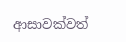ආසාවක්වත්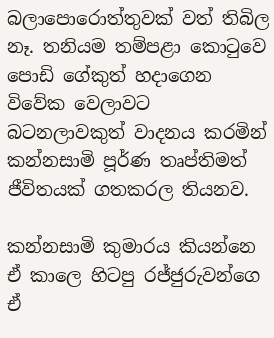බලාපොරොත්තුවක් වත් තිබිල නෑ. තනියම තම්පළා කොටුවෙ පොඩි ගේකුත් හදාගෙන විවේක වෙලාවට බටනලාවකුත් වාදනය කරමින් කන්නසාමි පූර්ණ තෘප්තිමත් ජීවිතයක් ගතකරල තියනව.

කන්නසාමි කුමාරය කියන්නෙ ඒ කාලෙ හිටපු රජ්ජුරුවන්ගෙ ඒ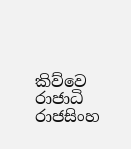කිව්වෙ රාජාධි රාජසිංහ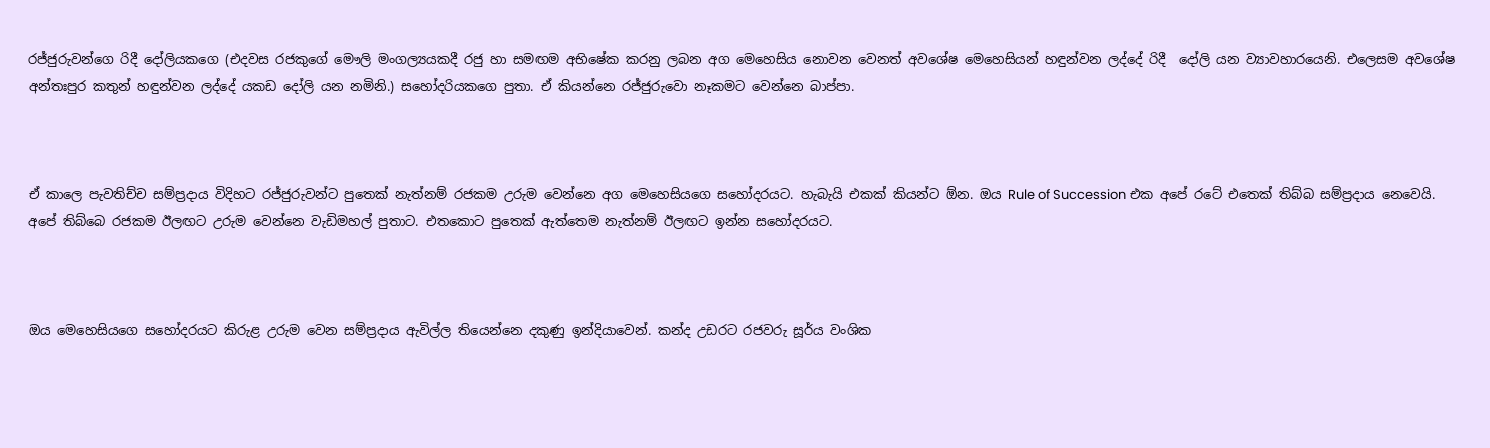රජ්ජුරුවන්ගෙ රිදී දෝලියකගෙ (එදවස රජකුගේ මෞලි මංගල්‍යයකදී රජු හා සමඟම අභිෂේක කරනු ලබන අග මෙහෙසිය නොවන වෙනත් අවශේෂ මෙහෙසියන් හඳුන්වන ලද්දේ රිදී  දෝලි යන ව්‍යාවහාරයෙනි. එලෙසම අවශේෂ අන්තඃපුර කතුන් හඳුන්වන ලද්දේ යකඩ දෝලි යන නමිනි.) සහෝදරියකගෙ පුතා. ඒ කියන්නෙ රජ්ජුරුවො නෑකමට වෙන්නෙ බාප්පා.



ඒ කාලෙ පැවතිච්ච සම්ප්‍රදාය විදිහට රජ්ජුරුවන්ට පුතෙක් නැත්නම් රජකම උරුම වෙන්නෙ අග මෙහෙසියගෙ සහෝදරයට. හැබැයි එකක් කියන්ට ඕන. ඔය Rule of Succession එක අපේ රටේ එතෙක් තිබ්බ සම්ප්‍රදාය නෙවෙයි. අපේ තිබ්බෙ රජකම ඊලඟට උරුම වෙන්නෙ වැඩිමහල් පුතාට. එතකොට පුතෙක් ඇත්තෙම නැත්නම් ඊලඟට ඉන්න සහෝදරයට.



ඔය මෙහෙසියගෙ සහෝදරයට කිරුළ උරුම වෙන සම්ප්‍රදාය ඇවිල්ල තියෙන්නෙ දකුණු ඉන්දියාවෙන්. කන්ද උඩරට රජවරු සූර්ය වංශික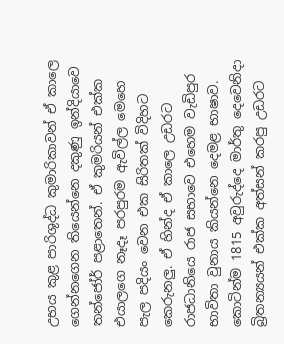උභය කුළ පාරිශුද්ධ කුමාරිකාවන් ඒ කාලෙ ගෙන්නගෙන තියෙන්නෙ දකුණු ඉන්දියාවෙ තන්ජෝර් පළාතෙන්. ඒ කුමරියන් එක්ක එයාලගෙ නෑදෑ පරපුරම ඇවිල්ල මෙහෙ පැල පදියං වෙන එක සිරිතක් විදිහට කෙරුනලු. ඒ හින්ද ඒ කාලෙ උඩරට රාජධානියෙ රාජ සභාවෙ එහෙම වැඩිපුර භාවිතා වුනාය කියන්නෙ දෙමළ භාෂාව. කොටින්ම 1815 අවුරුද්දෙ මාර්තු දෙවෙනිදා බ්‍රිතන්‍යයන් එක්ක අත්සන් කරපු උඩරට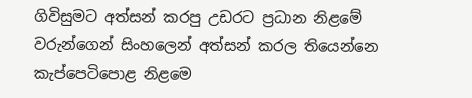ගිවිසුමට අත්සන් කරපු උඩරට ප්‍රධාන නිළමේ වරුන්ගෙන් සිංහලෙන් අත්සන් කරල තියෙන්නෙ කැප්පෙටිපොළ නිළමෙ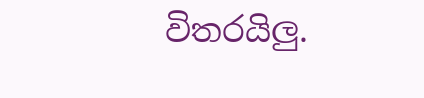විතරයිලු.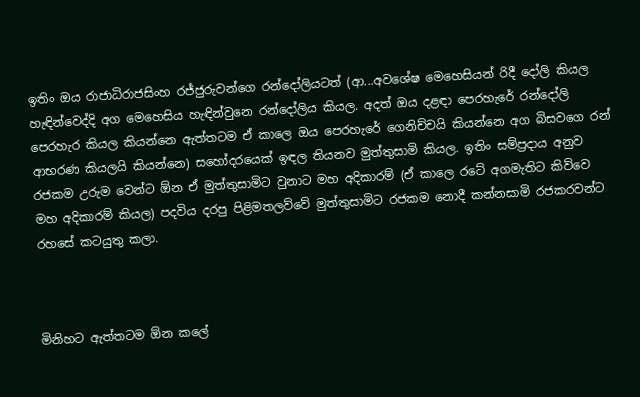ඉතිං ඔය රාජාධිරාජසිංහ රජ්ජුරුවන්ගෙ රන්දෝලියටත් (ආ...අවශේෂ මෙහෙසියන් රිදී දෝලි කියල හැඳින්වෙද්දි අග මෙහෙසිය හැඳින්වුනෙ රන්දෝලිය කියල. අදත් ඔය දළඳා පෙරහැරේ රන්දෝලි පෙරහැර කියල කියන්නෙ ඇත්තටම ඒ කාලෙ ඔය පෙරහැරේ ගෙනිච්චයි කියන්නෙ අග බිසවගෙ රන් ආභරණ කියලයි කියන්නෙ) සහෝදරයෙක් ඉඳල තියනව මුත්තුසාමි කියල. ඉතිං සම්ප්‍රදාය අනුව රජකම උරුම වෙන්ට ඕන ඒ මුත්තුසාමිට වුනාට මහ අදිකාරම් (ඒ කාලෙ රටේ අගමැතිට කිව්වෙ මහ අදිකාරම් කියල) පදවිය දරපු පිළිමතලව්වේ මුත්තුසාමිට රජකම නොදී කන්නසාමි රජකරවන්ට රහසේ කටයුතු කලා.



මිනිහට ඇත්තටම ඕන කලේ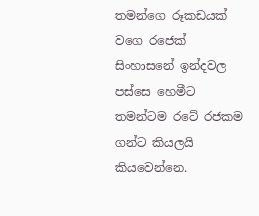තමන්ගෙ රූකඩයක් වගෙ රජෙක් සිංහාසනේ ඉන්දවල පස්සෙ හෙමීට තමන්ටම රටේ රජකම ගන්ට කියලයි කියවෙන්නෙ.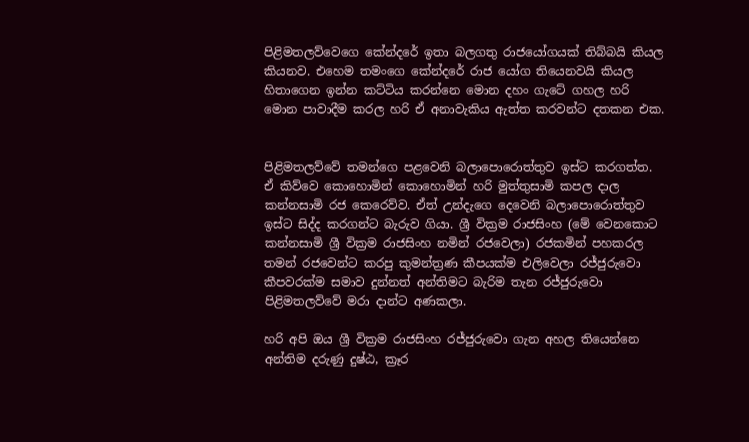පිළිමතලව්වෙගෙ කේන්දරේ ඉතා බලගතු රාජයෝගයක් තිබ්බයි කියල කියනව. එහෙම තමංගෙ කේන්දරේ රාජ යෝග තියෙනවයි කියල හිතාගෙන ඉන්න කට්ටිය කරන්නෙ මොන දහං ගැටේ ගහල හරි මොන පාවාදීම කරල හරි ඒ අනාවැකිය ඇත්ත කරවන්ට දතකන එක.


පිළිමතලව්වේ තමන්ගෙ පළවෙනි බලාපොරොත්තුව ඉස්ට කරගත්ත. ඒ කිව්වෙ කොහොමින් කොහොමින් හරි මුත්තුසාමි කපල දාල කන්නසාමි රජ කෙරෙව්ව. ඒත් උන්දැගෙ දෙවෙනි බලාපොරොත්තුව ඉස්ට සිද්ද කරගන්ට බැරුව ගියා. ශ්‍රී වික්‍රම රාජසිංහ (මේ වෙනකොට කන්නසාමි ශ්‍රී වික්‍රම රාජසිංහ නමින් රජවෙලා) රජකමින් පහකරල තමන් රජවෙන්ට කරපු කුමන්ත්‍රණ කීපයක්ම එලිවෙලා රජ්ජුරුවො කීපවරක්ම සමාව දුන්නත් අන්තිමට බැරිම තැන රජ්ජුරුවො පිළිමතලව්වේ මරා දාන්ට අණකලා.

හරි අපි ඔය ශ්‍රී වික්‍රම රාජසිංහ රජ්ජුරුවො ගැන අහල තියෙන්නෙ අන්තිම දරුණු දුෂ්ඨ, ක්‍රෑර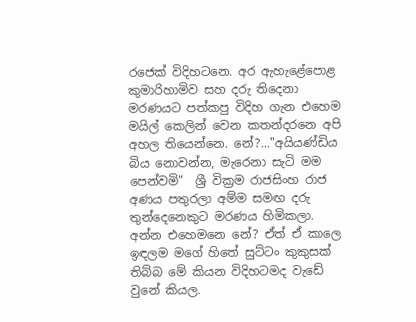රජෙක් විදිහටනෙ. අර ඇහැළේපොළ කුමාරිහාමිව සහ දරු තිදෙනා මරණයට පත්කපු විදිහ ගැන එහෙම මයිල් කෙලින් වෙන කතන්දරනෙ අපි අහල තියෙන්නෙ. නේ?..."අයියණ්ඩිය බිය නොවන්න, මැරෙනා සැටි මම පෙන්වමි"  ශ්‍රී වික්‍රම රාජසිංහ රාජ අණය පතුරලා අම්ම සමඟ දරු තුන්දෙනෙකුට මරණය හිමිකලා. අන්න එහෙමනෙ නේ? ඒත් ඒ කාලෙ ඉඳලම මගේ හිතේ සුට්ටං කුකුසක් තිබ්බ මේ කියන විදිහටමද වැඩේ වුනේ කියල.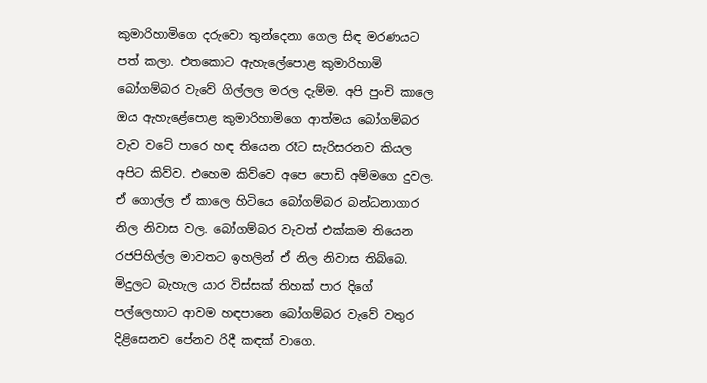කුමාරිහාමිගෙ දරුවො තුන්දෙනා ගෙල සිඳ මරණයට පත් කලා. එතකොට ඇහැලේපොළ කුමාරිහාමි බෝගම්බර වැවේ ගිල්ලල මරල දැම්ම. අපි පුංචි කාලෙ ඔය ඇහැළේපොළ කුමාරිහාමිගෙ ආත්මය බෝගම්බර වැව වටේ පාරෙ හඳ තියෙන රෑට සැරිසරනව කියල අපිට කිව්ව. එහෙම කිව්වෙ අපෙ පොඩි අම්මගෙ දුවල. ඒ ගොල්ල ඒ කාලෙ හිටියෙ බෝගම්බර බන්ධනාගාර නිල නිවාස වල. බෝගම්බර වැවත් එක්කම තියෙන රජපිහිල්ල මාවතට ඉහලින් ඒ නිල නිවාස තිබ්බෙ. මිදුලට බැහැල යාර විස්සක් තිහක් පාර දිගේ පල්ලෙහාට ආවම හඳපානෙ බෝගම්බර වැවේ වතුර දිළිසෙනව පේනව රිදී කඳක් වාගෙ.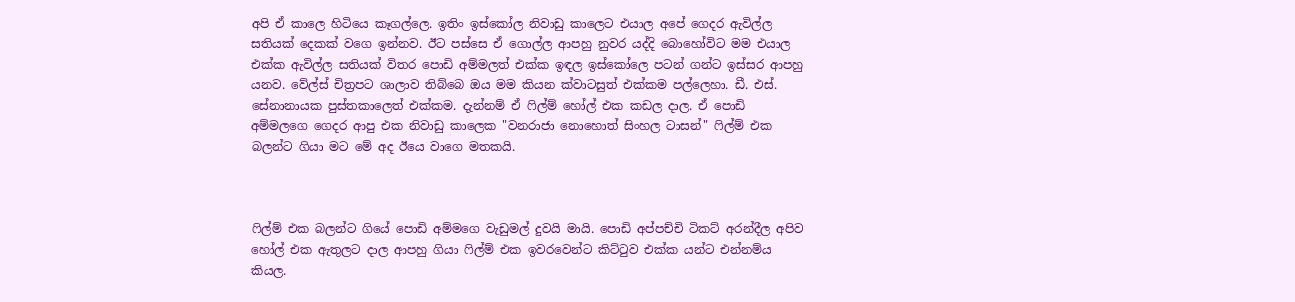අපි ඒ කාලෙ හිටියෙ කෑගල්ලෙ. ඉතිං ඉස්කෝල නිවාඩු කාලෙට එයාල අපේ ගෙදර ඇවිල්ල සතියක් දෙකක් වගෙ ඉන්නව. ඊට පස්සෙ ඒ ගොල්ල ආපහු නුවර යද්දි බොහෝවිට මම එයාල එක්ක ඇවිල්ල සතියක් විතර පොඩි අම්මලත් එක්ක ඉඳල ඉස්කෝලෙ පටන් ගන්ට ඉස්සර ආපහු යනව. වේල්ස් චිත්‍රපට ශාලාව තිබ්බෙ ඔය මම කියන ක්වාටසුත් එක්කම පල්ලෙහා. ඩී. එස්. සේනානායක පුස්තකාලෙත් එක්කම. දැන්නම් ඒ ෆිල්ම් හෝල් එක කඩල දාල. ඒ පොඩි අම්මලගෙ ගෙදර ආපු එක නිවාඩු කාලෙක "වනරාජා නොහොත් සිංහල ටාසන්" ෆිල්ම් එක බලන්ට ගියා මට මේ අද ඊයෙ වාගෙ මතකයි.



ෆිල්ම් එක බලන්ට ගියේ පොඩි අම්මගෙ වැඩුමල් දුවයි මායි. පොඩි අප්පච්චි ටිකට් අරන්දීල අපිව හෝල් එක ඇතුලට දාල ආපහු ගියා ෆිල්ම් එක ඉවරවෙන්ට කිට්ටුව එක්ක යන්ට එන්නම්ය කියල.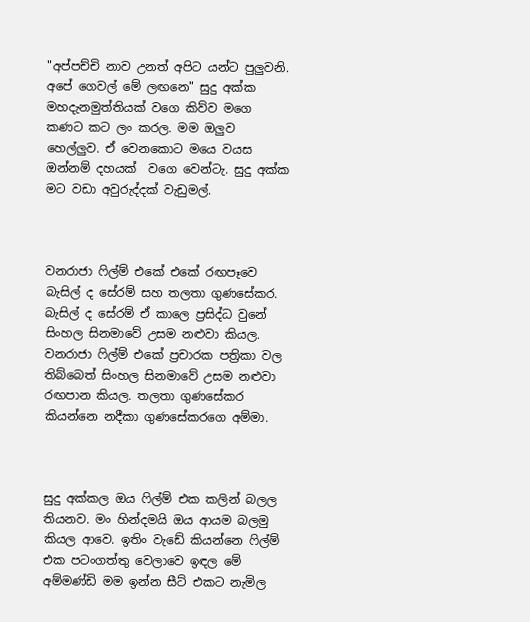"අප්පච්චි නාව උනත් අපිට යන්ට පුලුවනි. අපේ ගෙවල් මේ ලඟනෙ" සුදු අක්ක මහදැනමුත්තියක් වගෙ කිව්ව මගෙ කණට කට ලං කරල. මම ඔලුව හෙල්ලුව. ඒ වෙනකොට මයෙ වයස ඔන්නම් දහයක්  වගෙ වෙන්ටැ. සුදු අක්ක මට වඩා අවුරුද්දක් වැඩුමල්.



වනරාජා ෆිල්ම් එකේ එකේ රඟපෑවෙ බැසිල් ද සේරම් සහ තලතා ගුණසේකර. බැසිල් ද සේරම් ඒ කාලෙ ප්‍රසිද්ධ වුනේ සිංහල සිනමාවේ උසම නළුවා කියල. වනරාජා ෆිල්ම් එකේ ප්‍රචාරක පත්‍රිකා වල තිබ්බෙත් සිංහල සිනමාවේ උසම නළුවා රඟපාන කියල. තලතා ගුණසේකර කියන්නෙ නදීකා ගුණසේකරගෙ අම්මා.



සුදු අක්කල ඔය ෆිල්ම් එක කලින් බලල තියනව. මං හින්දමයි ඔය ආයම බලමු කියල ආවෙ. ඉතිං වැඩේ කියන්නෙ ෆිල්ම් එක පටංගත්තු වෙලාවෙ ඉඳල මේ අම්මණ්ඩි මම ඉන්න සීට් එකට නැමිල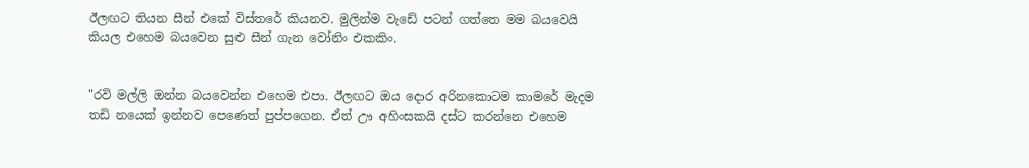ඊලඟට තියන සීන් එකේ විස්තරේ කියනව. මුලින්ම වැඩේ පටන් ගත්තෙ මම බයවෙයි කියල එහෙම බයවෙන සුළු සීන් ගැන වෝනිං එකකිං.


"රවි මල්ලි ඔන්න බයවෙන්න එහෙම එපා. ඊලඟට ඔය දොර අරිනකොටම කාමරේ මැදම තඩි නයෙක් ඉන්නව පෙණෙත් පුප්පගෙන. ඒත් ඌ අහිංසකයි දස්ට කරන්නෙ එහෙම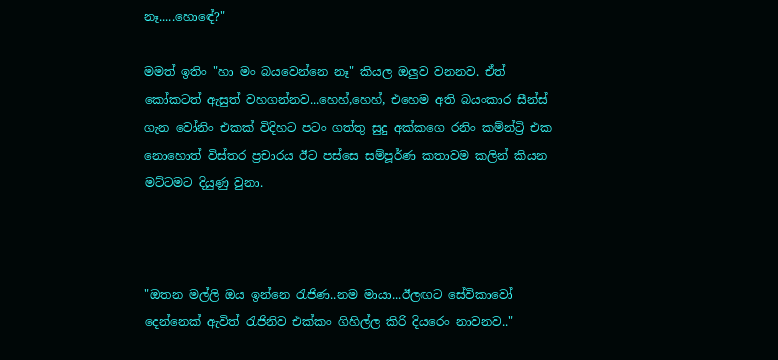නෑ.....හොඳේ?"

මමත් ඉතිං "හා මං බයවෙන්නෙ නෑ" කියල ඔලුව වනනව. ඒත් කෝකටත් ඇසුත් වහගන්නව...හෙහ්,හෙහ්, එහෙම අති බයංකාර සීන්ස් ගැන වෝනිං එකක් විදිහට පටං ගත්තු සුදු අක්කගෙ රනිං කම්න්ට්‍රි එක නොහොත් විස්තර ප්‍රචාරය ඊට පස්සෙ සම්පූර්ණ කතාවම කලින් කියන මට්ටමට දියුණු වුනා.



"ඔතන මල්ලි ඔය ඉන්නෙ රැජිණ..නම මායා...ඊලඟට සේවිකාවෝ දෙන්නෙක් ඇවිත් රැජිනිව එක්කං ගිහිල්ල කිරි දියරෙං නාවනව.."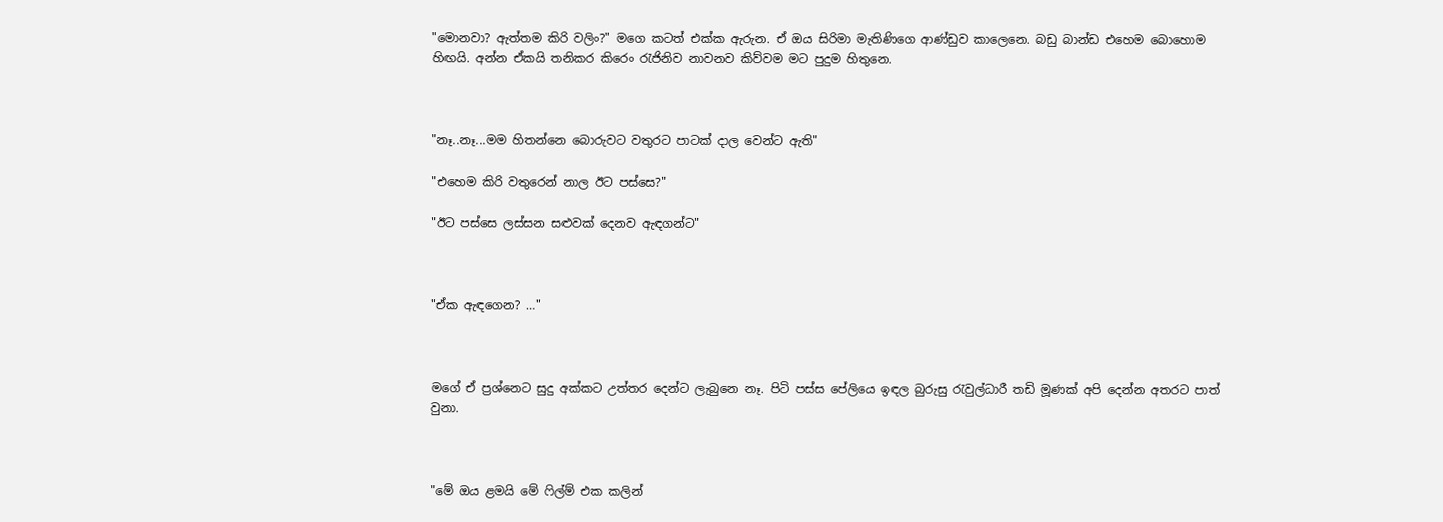"මොනවා? ඇත්තම කිරි වලිං?" මගෙ කටත් එක්ක ඇරුන. ඒ ඔය සිරිමා මැතිණිගෙ ආණ්ඩුව කාලෙනෙ. බඩු බාන්ඩ එහෙම බොහොම හිඟයි. අන්න ඒකයි තනිකර කිරෙං රැජිනිව නාවනව කිව්වම මට පුදුම හිතුනෙ.



"නෑ..නෑ...මම හිතන්නෙ බොරුවට වතුරට පාටක් දාල වෙන්ට ඇති"

"එහෙම කිරි වතුරෙන් නාල ඊට පස්සෙ?"

"ඊට පස්සෙ ලස්සන සළුවක් දෙනව ඇඳගන්ට"



"ඒක ඇඳගෙන? …"



මගේ ඒ ප්‍රශ්නෙට සුදු අක්කට උත්තර දෙන්ට ලැබුනෙ නෑ. පිටි පස්ස පේලියෙ ඉඳල බුරුසු රැවුල්ධාරී තඩි මූණක් අපි දෙන්න අතරට පාත් වුනා.



"මේ ඔය ළමයි මේ ෆිල්ම් එක කලින්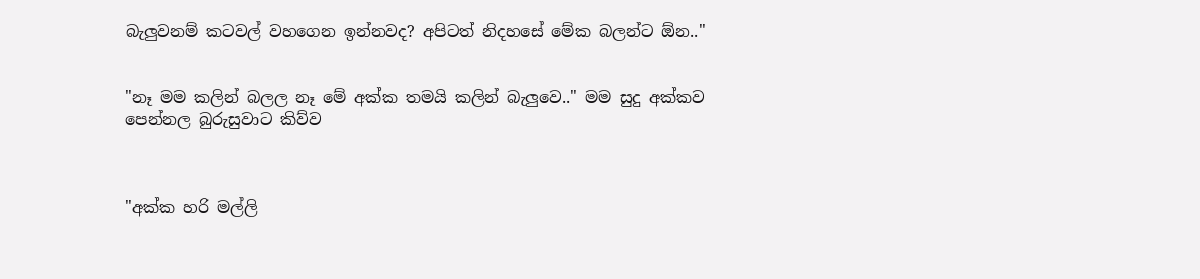බැලුවනම් කටවල් වහගෙන ඉන්නවද? අපිටත් නිදහසේ මේක බලන්ට ඕන.."


"නෑ මම කලින් බලල නෑ මේ අක්ක තමයි කලින් බැලුවෙ.." මම සුදු අක්කව පෙන්නල බුරුසුවාට කිව්ව



"අක්ක හරි මල්ලි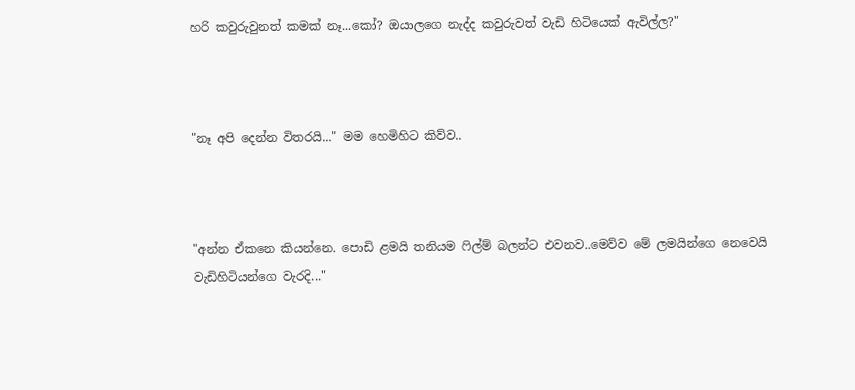හරි කවුරුවුනත් කමක් නෑ...කෝ? ඔයාලගෙ නැද්ද කවුරුවත් වැඩි හිටියෙක් ඇවිල්ල?"



"නෑ අපි දෙන්න විතරයි..." මම හෙමිහිට කිව්ව..



"අන්න ඒකනෙ කියන්නෙ. පොඩි ළමයි තනියම ෆිල්ම් බලන්ට එවනව..මෙව්ව මේ ලමයින්ගෙ නෙවෙයි වැඩිහිටියන්ගෙ වැරදි..."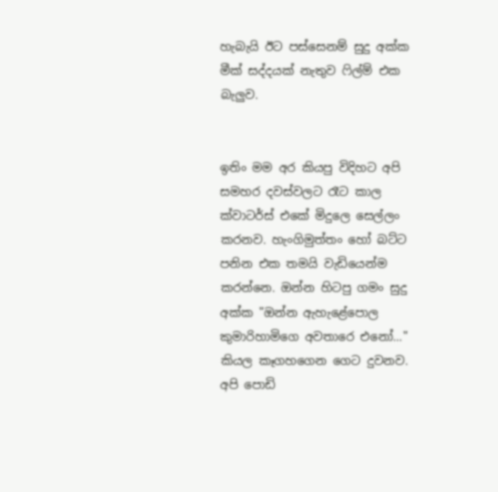හැබැයි ඊට පස්සෙනම් සුදු අක්ක මීක් සද්දයක් නැතුව ෆිල්ම් එක බැලුව.


ඉතිං මම අර කියපු විදිහට අපි සමහර දවස්වලට රෑට කාල ක්වාටර්ස් එකේ මිදුලෙ සෙල්ලං කරනව. හැංගිමුත්තං හෝ බට්ට පනින එක තමයි වැඩියෙන්ම කරන්නෙ. ඔන්න හිටපු ගමං සුදු අක්ක "ඔන්න ඇහැළේපොල කුමාරිහාමිගෙ අවතාරෙ එනෝ..." කියල කෑගහගෙන ගෙට දුවනව. අපි පොඩි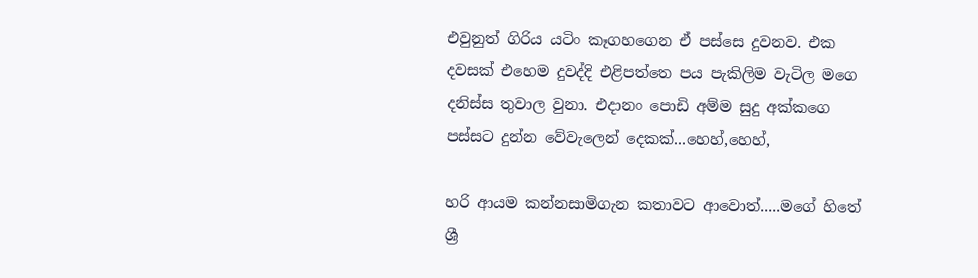එවුනුත් ගිරිය යටිං කෑගහගෙන ඒ පස්සෙ දුවනව. එක දවසක් එහෙම දුවද්දි එළිපත්තෙ පය පැකිලිම වැටිල මගෙ දනිස්ස තුවාල වුනා. එදානං පොඩි අම්ම සුදු අක්කගෙ පස්සට දුන්න වේවැලෙන් දෙකක්...හෙහ්,හෙහ්,

හරි ආයම කන්නසාමිගැන කතාවට ආවොත්.....මගේ හිතේ ශ්‍රී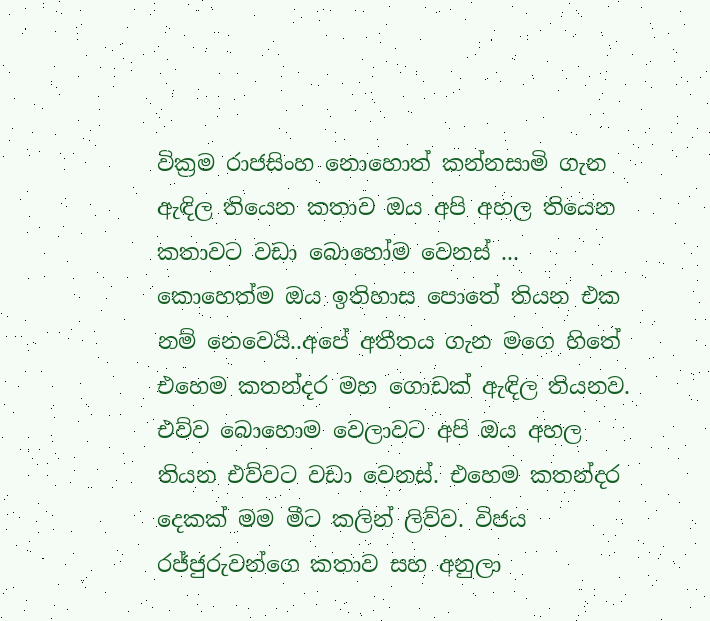වික්‍රම රාජසිංහ නොහොත් කන්නසාමි ගැන ඇඳිල තියෙන කතාව ඔය අපි අහල තියෙන කතාවට වඩා බොහෝම වෙනස් ... කොහෙත්ම ඔය ඉතිහාස පොතේ තියන එක නම් නෙවෙයි..අපේ අතීතය ගැන මගෙ හිතේ එහෙම කතන්දර මහ ගොඩක් ඇඳිල තියනව. එව්ව බොහොම වෙලාවට අපි ඔය අහල තියන එව්වට වඩා වෙනස්. එහෙම කතන්දර දෙකක් මම මීට කලින් ලිව්ව. විජය රජ්ජුරුවන්ගෙ කතාව සහ අනුලා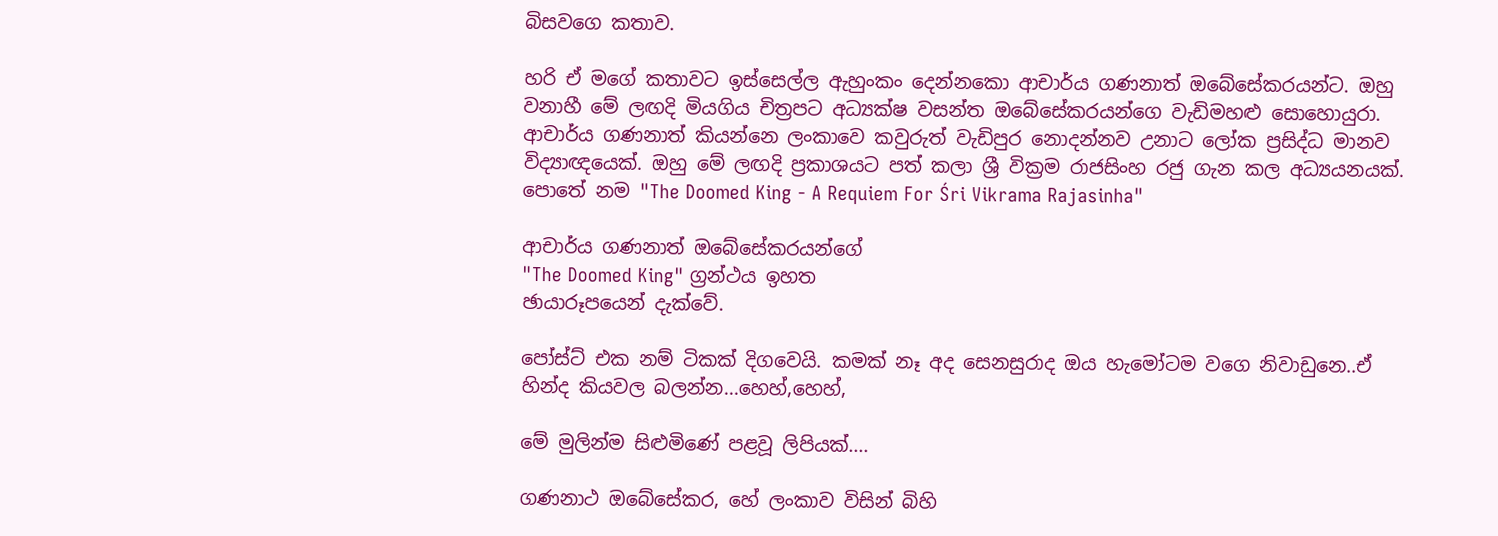බිසවගෙ කතාව.

හරි ඒ මගේ කතාවට ඉස්සෙල්ල ඇහුංකං දෙන්නකො ආචාර්ය ගණනාත් ඔබේසේකරයන්ට. ඔහු වනාහී මේ ලඟදි මියගිය චිත්‍රපට අධ්‍යක්ෂ වසන්ත ඔබේසේකරයන්ගෙ වැඩිමහළු සොහොයුරා. ආචාර්ය ගණනාත් කියන්නෙ ලංකාවෙ කවුරුත් වැඩිපුර නොදන්නව උනාට ලෝක ප්‍රසිද්ධ මානව විද්‍යාඥයෙක්. ඔහු මේ ලඟදි ප්‍රකාශයට පත් කලා ශ්‍රී වික්‍රම රාජසිංහ රජු ගැන කල අධ්‍යයනයක්. පොතේ නම "The Doomed King - A Requiem For Śri Vikrama Rajasinha"

ආචාර්ය ගණනාත් ඔබේසේකරයන්ගේ
"The Doomed King" ග්‍රන්ථය ඉහත
ඡායාරූපයෙන් දැක්වේ.

පෝස්ට් එක නම් ටිකක් දිගවෙයි. කමක් නෑ අද සෙනසුරාද ඔය හැමෝටම වගෙ නිවාඩුනෙ..ඒ හින්ද කියවල බලන්න...හෙහ්,හෙහ්,

මේ මුලින්ම සිළුමිණේ පළවූ ලිපියක්....

ගණනාථ ඔබේසේකර, හේ ලංකාව විසින් බිහි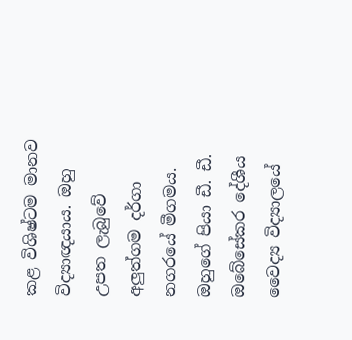කළ විශිෂ්ටම මානව විද්‍යාඥයාය. ඔහු උපත ලැබුවේ අලුත්ගම දර්ගා නගරයේ මීගමය. ඔහුගේ පියා ඩී. ඩී. ඔබේසේකර දේශීය වෛද්‍ය විද්‍යාලයේ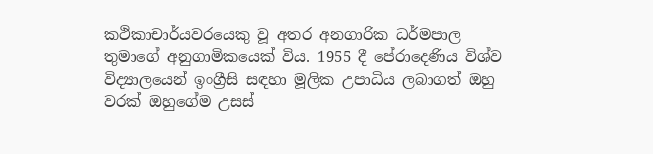කථිකාචාර්යවරයෙකු වූ අතර අනගාරික ධර්මපාල තුමාගේ අනුගාමිකයෙක් විය. 1955 දී පේරාදෙණිය විශ්ව විද්‍යාලයෙන් ඉංග්‍රීසි සඳහා මූලික උපාධිය ලබාගත් ඔහු වරක් ඔහුගේම උසස්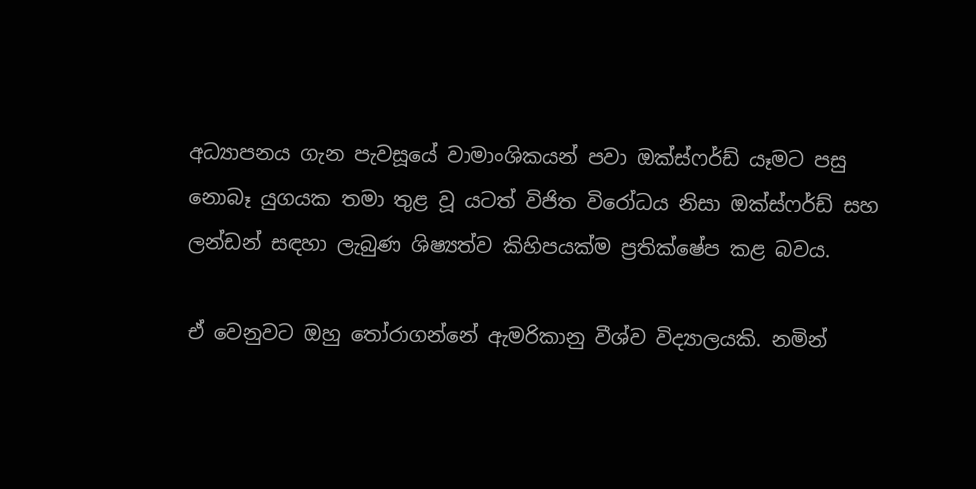අධ්‍යාපනය ගැන පැවසූයේ වාමාංශිකයන් පවා ඔක්ස්ෆර්ඩ් යෑමට පසු නොබෑ යුගයක තමා තුළ වූ යටත් විජිත විරෝධය නිසා ඔක්ස්ෆර්ඩ් සහ ලන්ඩන් සඳහා ලැබුණ ශිෂ්‍යත්ව කිහිපයක්ම ප්‍රතික්ෂේප කළ බවය.

ඒ වෙනුවට ඔහු තෝරාගන්නේ ඇමරිකානු වීශ්ව විද්‍යාලයකි. නමින්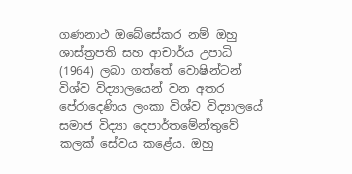ගණනාථ ඔබේසේකර නම් ඔහු ශාස්ත්‍රපති සහ ආචාර්ය උපාධි (1964) ලබා ගත්තේ වොෂින්ටන් විශ්ව විද්‍යාලයෙන් වන අතර පේරාදෙණිය ලංකා විශ්ව විද්‍යාලයේ සමාජ විද්‍යා දෙපාර්තමේන්තුවේ කලක් සේවය කළේය. ඔහු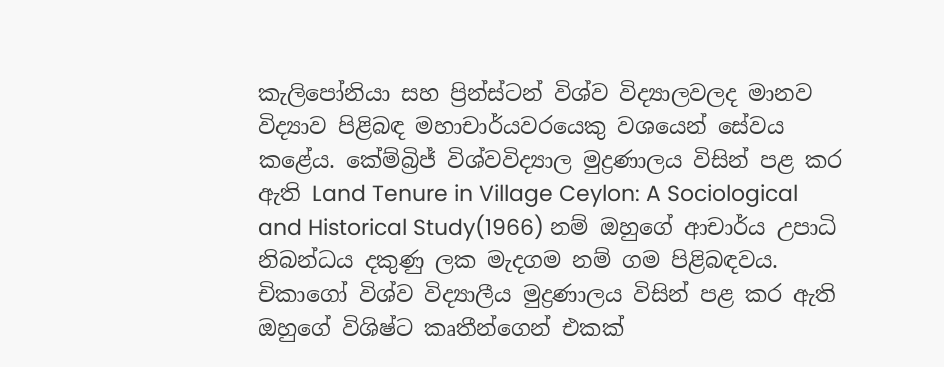කැලිපෝනියා සහ ප්‍රින්ස්ටන් විශ්ව විද්‍යාලවලද මානව විද්‍යාව පිළිබඳ මහාචාර්යවරයෙකු වශයෙන් සේවය කළේය. කේම්බ්‍රිජ් විශ්වවිද්‍යාල මුද්‍රණාලය විසින් පළ කර ඇති Land Tenure in Village Ceylon: A Sociological and Historical Study(1966) නම් ඔහුගේ ආචාර්ය උපාධි නිබන්ධය දකුණු ලක මැදගම නම් ගම පිළිබඳවය. චිකාගෝ විශ්ව විද්‍යාලීය මුද්‍රණාලය විසින් පළ කර ඇති ඔහුගේ විශිෂ්ට කෘතීන්ගෙන් එකක්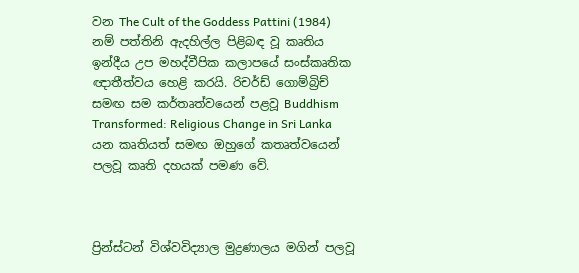වන The Cult of the Goddess Pattini (1984) නම් පත්තිනි ඇදහිල්ල පිළිබඳ වූ කෘතිය ඉන්දීය උප මහද්වීපික කලාපයේ සංස්කෘතික ඥාතීත්වය හෙළි කරයි. රිචර්ඩ් ගොම්බ්‍රිච් සමඟ සම කර්තෘත්වයෙන් පළවූ Buddhism Transformed: Religious Change in Sri Lanka යන කෘතියත් සමඟ ඔහුගේ කතෘත්වයෙන් පලවූ කෘති දහයක් පමණ වේ.



ප්‍රින්ස්ටන් විශ්වවිද්‍යාල මුද්‍රණාලය මගින් පලවූ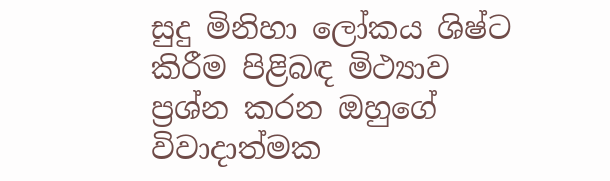සුදු මිනිහා ලෝකය ශිෂ්ට කිරීම පිළිබඳ මිථ්‍යාව ප්‍රශ්න කරන ඔහුගේ විවාදාත්මක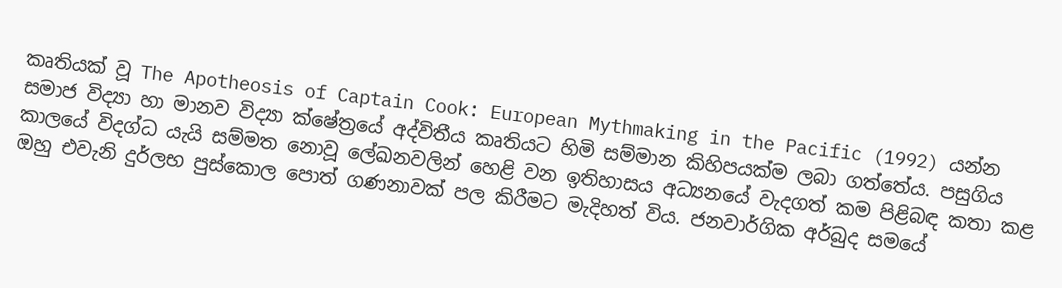කෘතියක් වූ The Apotheosis of Captain Cook: European Mythmaking in the Pacific (1992) යන්න සමාජ විද්‍යා හා මානව විද්‍යා ක්ෂේත්‍රයේ අද්විතීය කෘතියට හිමි සම්මාන කිහිපයක්ම ලබා ගත්තේය. පසුගිය කාලයේ විදග්ධ යැයි සම්මත නොවූ ලේඛනවලින් හෙළි වන ඉතිහාසය අධ්‍යනයේ වැදගත් කම පිළිබඳ කතා කළ ඔහු එවැනි දුර්ලභ පුස්කොල පොත් ගණනාවක් පල කිරීමට මැදිහත් විය. ජනවාර්ගික අර්බුද සමයේ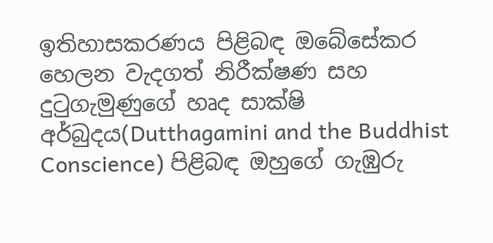ඉතිහාසකරණය පිළිබඳ ඔබේසේකර හෙලන වැදගත් නිරීක්ෂණ සහ දුටුගැමුණුගේ හෘද සාක්ෂි අර්බුදය(Dutthagamini and the Buddhist Conscience) පිළිබඳ ඔහුගේ ගැඹුරු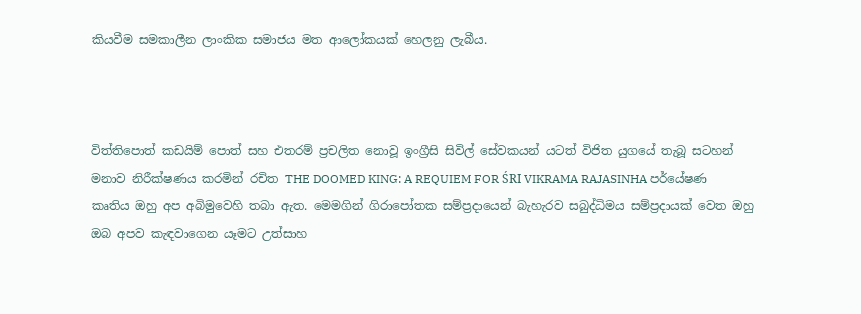කියවීම සමකාලීන ලාංකික සමාජය මත ආලෝකයක් හෙලනු ලැබීය.



විත්තිපොත් කඩයිම් පොත් සහ එතරම් ප්‍රචලිත නොවූ ඉංග්‍රීසි සිවිල් සේවකයන් යටත් විජිත යුගයේ තැබූ සටහන් මනාව නිරීක්ෂණය කරමින් රචිත THE DOOMED KING: A REQUIEM FOR ŚRI VIKRAMA RAJASINHA පර්යේෂණ කෘතිය ඔහු අප අබිමුවෙහි තබා ඇත. මෙමගින් ගිරාපෝතක සම්ප්‍රදායෙන් බැහැරව සබුද්ධිමය සම්ප්‍රදායක් වෙත ඔහු ඔබ අපව කැඳවාගෙන යෑමට උත්සාහ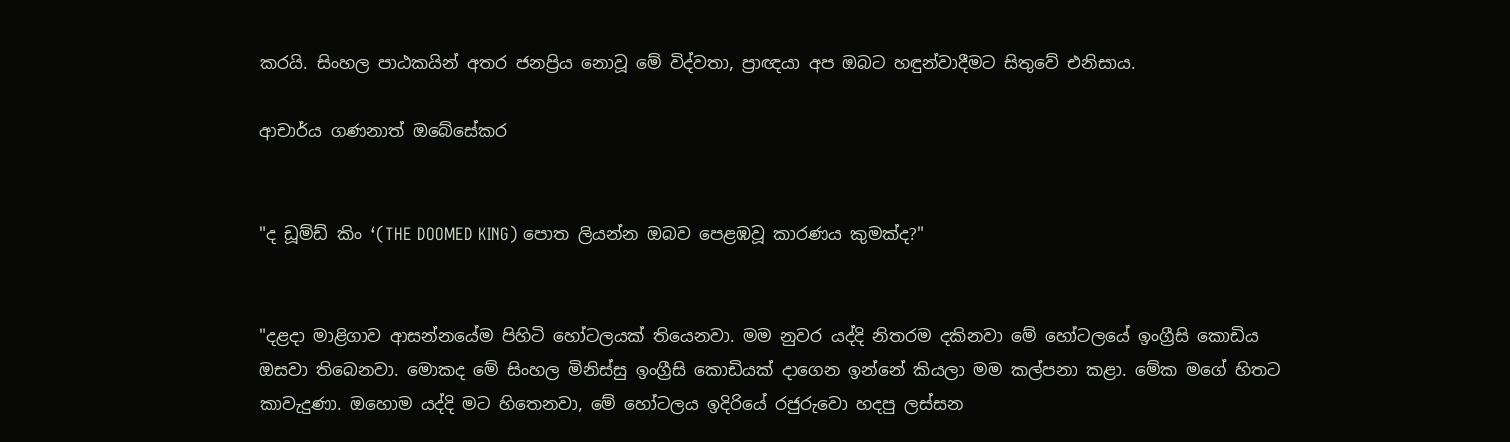කරයි. සිංහල පාඨකයින් අතර ජනප්‍රිය නොවූ මේ විද්වතා, ප්‍රාඥයා අප ඔබට හඳුන්වාදීමට සිතුවේ එනිසාය.

ආචාර්ය ගණනාත් ඔබේසේකර


"ද ඩූම්ඩ් කිං ‘(THE DOOMED KING) පොත ලියන්න ඔබව පෙළඹවූ කාරණය කුමක්ද?"


"දළදා මාළිගාව ආසන්නයේම පිහිටි හෝටලයක් තියෙනවා. මම නුවර යද්දි නිතරම දකිනවා මේ හෝටලයේ ඉංග්‍රීසි කොඩිය ඔසවා තිබෙනවා. මොකද මේ සිංහල මිනිස්සු ඉංග්‍රීසි කොඩියක් දාගෙන ඉන්නේ කියලා මම කල්පනා කළා. මේක මගේ හිතට කාවැදුණා. ඔහොම යද්දි මට හිතෙනවා, මේ හෝටලය ඉදිරියේ රජුරුවො හදපු ලස්සන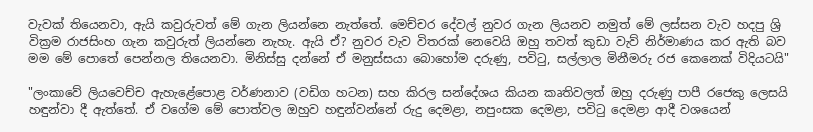වැවක් තියෙනවා, ඇයි කවුරුවත් මේ ගැන ලියන්නෙ නැත්තේ. මෙච්චර දේවල් නුවර ගැන ලියනව නමුත් මේ ලස්සන වැව හදපු ශ්‍රි වික්‍රම රාජසිංහ ගැන කවුරුත් ලියන්නෙ නැහැ. ඇයි ඒ? නුවර වැව විතරක් නෙවෙයි ඔහු තවත් කුඩා වැව් නිර්මාණය කර ඇති බව මම මේ පොතේ පෙන්නල තියෙනවා. මිනිස්සු දන්නේ ඒ මනුස්සයා බොහෝම දරුණු, පවිටු, සල්ලාල මිනීමරු රජ කෙනෙක් විදියටයි"

"ලංකාවේ ලියවෙච්ච ඇහැළේපොළ වර්ණනාව (වඩිග හටන) සහ කිරල සන්දේශය කියන කෘතිවලත් ඔහු දරුණු පාපී රජෙකු ලෙසයි හඳුන්වා දී ඇත්තේ. ඒ වගේම මේ පොත්වල ඔහුව හඳුන්වන්නේ රුදු දෙමළා, නපුංසක දෙමළා, පවිටු දෙමළා ආදී වශයෙන්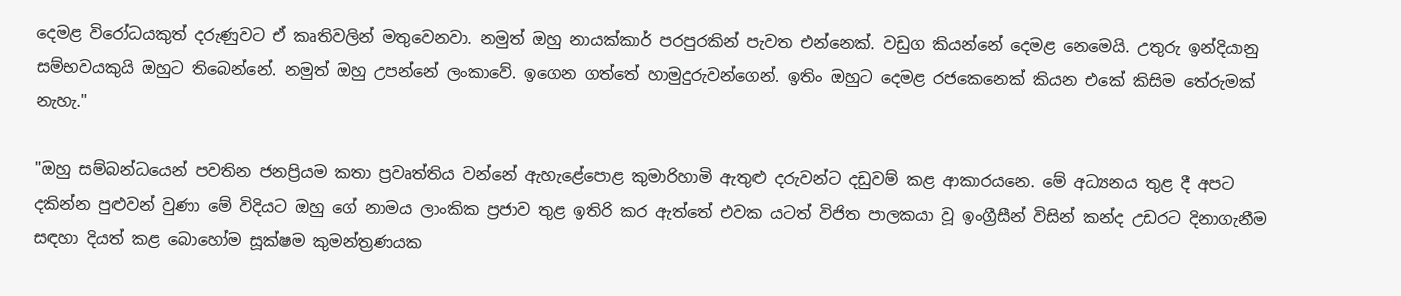දෙමළ විරෝධයකුත් දරුණුවට ඒ කෘතිවලින් මතුවෙනවා. නමුත් ඔහු නායක්කාර් පරපුරකින් පැවත එන්නෙක්. වඩුග කියන්නේ දෙමළ නෙමෙයි. උතුරු ඉන්දියානු සම්භවයකුයි ඔහුට තිබෙන්නේ. නමුත් ඔහු උපන්නේ ලංකාවේ. ඉගෙන ගත්තේ හාමුදුරුවන්ගෙන්. ඉතිං ඔහුට දෙමළ රජකෙනෙක් කියන එකේ කිසිම තේරුමක් නැහැ."

"ඔහු සම්බන්ධයෙන් පවතින ජනප්‍රියම කතා ප්‍රවෘත්තිය වන්නේ ඇහැළේපොළ කුමාරිහාමි ඇතුළු දරුවන්ට දඩුවම් කළ ආකාරයනෙ. මේ අධ්‍යනය තුළ දී අපට දකින්න පුළුවන් වුණා මේ විදියට ඔහු ගේ නාමය ලාංකික ප්‍රජාව තුළ ඉතිරි කර ඇත්තේ එවක යටත් විජිත පාලකයා වූ ඉංග්‍රීසීන් විසින් කන්ද උඩරට දිනාගැනීම සඳහා දියත් කළ බොහෝම සූක්ෂම කුමන්ත්‍රණයක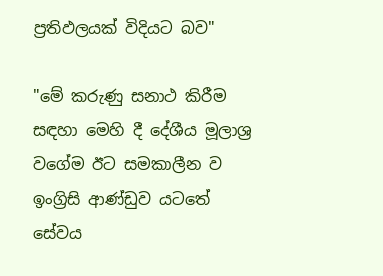ප්‍රතිඵලයක් විදියට බව"

"මේ කරුණු සනාථ කිරීම සඳහා මෙහි දී දේශීය මූලාශ්‍ර වගේම ඊට සමකාලීන ව ඉංග්‍රිසි ආණ්ඩුව යටතේ සේවය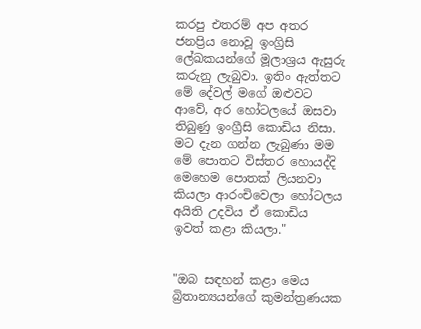කරපු එතරම් අප අතර ජනප්‍රිය නොවූ ඉංග්‍රිසි ලේඛකයන්ගේ මූලාශ්‍රය ඇසුරු කරුනු ලැබුවා. ඉතිං ඇත්තට මේ දේවල් මගේ ඔළුවට ආවේ, අර හෝටලයේ ඔසවා තිබුණු ඉංග්‍රීසි කොඩිය නිසා. මට දැන ගන්න ලැබුණා මම මේ පොතට විස්තර හොයද්දි මෙහෙම පොතක් ලියනවා කියලා ආරංචිවෙලා හෝටලය අයිති උදවිය ඒ කොඩිය ඉවත් කළා කියලා."


"ඔබ සඳහන් කළා මෙය බ්‍රිතාන්‍යයන්ගේ කුමන්ත්‍රණයක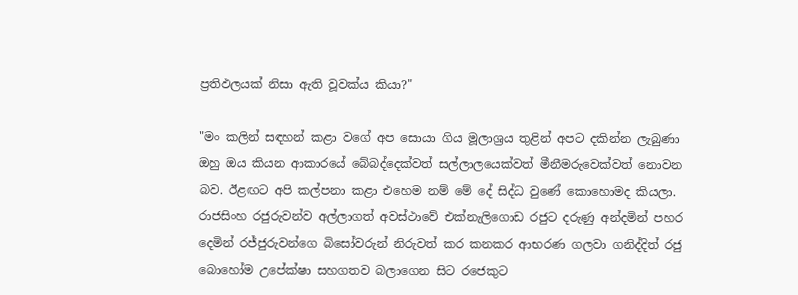ප්‍රතිඵලයක් නිසා ඇති වූවක්ය කියා?"

"මං කලින් සඳහන් කළා වගේ අප සොයා ගිය මූලාශ්‍රය තුළින් අපට දකින්න ලැබුණා ඔහු ඔය කියන ආකාරයේ බේබද්දෙක්වත් සල්ලාලයෙක්වත් මීනීමරුවෙක්වත් නොවන බව. ඊළඟට අපි කල්පනා කළා එහෙම නම් මේ දේ සිද්ධ වුණේ කොහොමද කියලා. රාජසිංහ රජුරුවන්ව අල්ලාගත් අවස්ථාවේ එක්නැලිගොඩ රජුට දරුණු අන්දමින් පහර දෙමින් රජ්ජුරුවන්ගෙ බිසෝවරුන් නිරුවත් කර කනකර ආභරණ ගලවා ගනිද්දිත් රජු බොහෝම උපේක්ෂා සහගතව බලාගෙන සිට රජෙකුට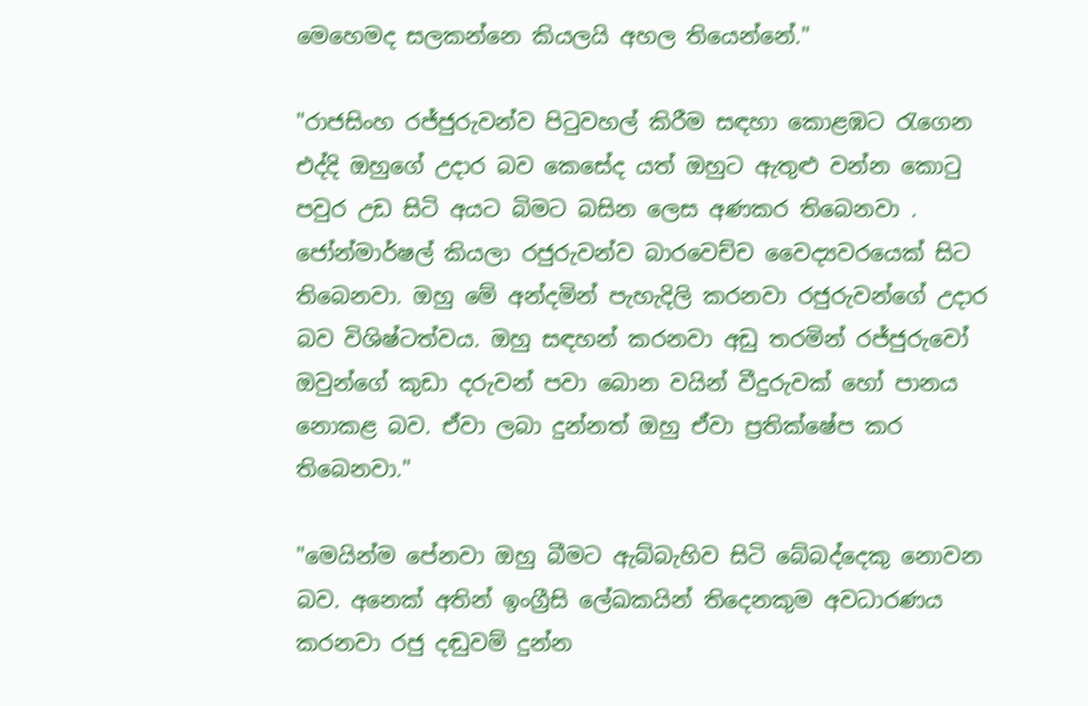මෙහෙමද සලකන්නෙ කියලයි අහල තියෙන්නේ."

"රාජසිංහ රජ්ජුරුවන්ව පිටුවහල් කිරීම සඳහා කොළඹට රැගෙන එද්දි ඔහුගේ උදාර බව කෙසේද යත් ඔහුට ඇතුළු වන්න කොටු පවුර උඩ සිටි අයට බිමට බසින ලෙස අණකර තිබෙනවා . ජෝන්මාර්ෂල් කියලා රජුරුවන්ව බාරවෙච්ච වෛද්‍යවරයෙක් සිට තිබෙනවා. ඔහු මේ අන්දමින් පැහැදිලි කරනවා රජුරුවන්ගේ උදාර බව විශිෂ්ටත්වය. ඔහු සඳහන් කරනවා අඩු තරමින් රජ්ජුරුවෝ ඔවුන්ගේ කුඩා දරුවන් පවා බොන වයින් වීදුරුවක් හෝ පානය නොකළ බව. ඒවා ලබා දුන්නත් ඔහු ඒවා ප්‍රතික්ෂේප කර තිබෙනවා."

"මෙයින්ම පේනවා ඔහු බීමට ඇබ්බැහිව සිටි බේබද්දෙකු නොවන බව. අනෙක් අතින් ඉංග්‍රීසි ලේඛකයින් තිදෙනකුම අවධාරණය කරනවා රජු දඬුවම් දුන්න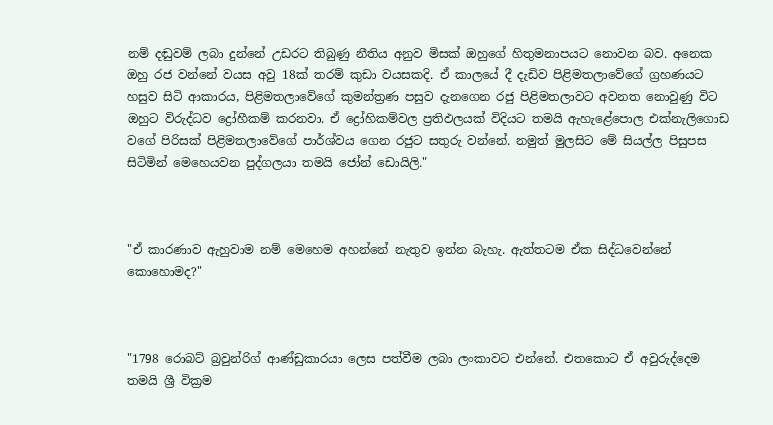නම් දඬුවම් ලබා දුන්නේ උඩරට තිබුණු නීතිය අනුව මිසක් ඔහුගේ හිතුමනාපයට නොවන බව. අනෙක ඔහු රජ වන්නේ වයස අවු 18ක් තරම් කුඩා වයසකදි. ඒ කාලයේ දී දැඩිව පිළිමතලාවේගේ ග්‍රහණයට හසුව සිටි ආකාරය, පිළිමතලාවේගේ කුමන්ත්‍රණ පසුව දැනගෙන රජු පිළිමතලාවට අවනත නොවුණු විට ඔහුට විරුද්ධව ද්‍රෝහීකම් කරනවා. ඒ ද්‍රෝහිකම්වල ප්‍රතිඵලයක් විදියට තමයි ඇහැළේපොල එක්නැලිගොඩ වගේ පිරිසක් පිළිමතලාවේගේ පාර්ශ්වය ගෙන රජුට සතුරු වන්නේ. නමුත් මුලසිට මේ සියල්ල පිසුපස සිටිමින් මෙහෙයවන පුද්ගලයා තමයි ජෝන් ඩොයිලි."



"ඒ කාරණාව ඇහුවාම නම් මෙහෙම අහන්නේ නැතුව ඉන්න බැහැ. ඇත්තටම ඒක සිද්ධවෙන්නේ කොහොමද?"



"1798 රොබට් බ්‍රවුන්රිග් ආණ්ඩුකාරයා ලෙස පත්වීම ලබා ලංකාවට එන්නේ. එතකොට ඒ අවුරුද්දෙම තමයි ශ්‍රී වික්‍රම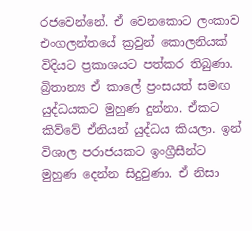රජවෙන්නේ. ඒ වෙනකොට ලංකාව එංගලන්තයේ ක්‍රවුන් කොලනියක් විදියට ප්‍රකාශයට පත්කර තිබුණා. බ්‍රිතාන්‍ය ඒ කාලේ ප්‍රංසයත් සමඟ යුද්ධයකට මුහුණ දුන්නා. ඒකට කිව්වේ ඒනියන් යුද්ධය කියලා. ඉන් විශාල පරාජයකට ඉංග්‍රීසීන්ට මුහුණ දෙන්න සිදුවුණා. ඒ නිසා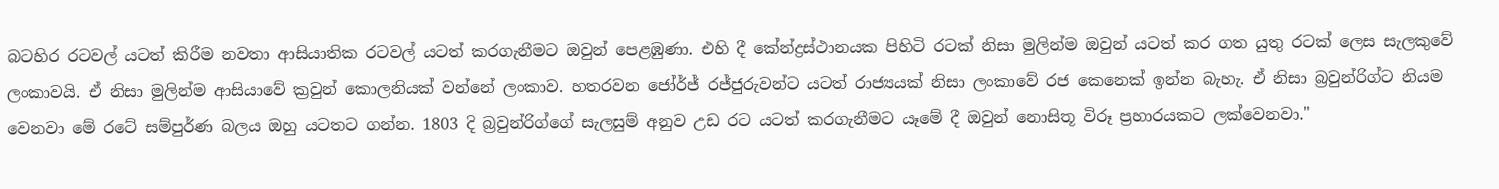බටහිර රටවල් යටත් කිරීම නවතා ආසියාතික රටවල් යටත් කරගැනීමට ඔවුන් පෙළඹුණා. එහි දී කේන්ද්‍රස්ථානයක පිහිටි රටක් නිසා මුලින්ම ඔවුන් යටත් කර ගත යුතු රටක් ලෙස සැලකුවේ ලංකාවයි. ඒ නිසා මුලින්ම ආසියාවේ ක්‍රවුන් කොලනියක් වන්නේ ලංකාව. හතරවන ජෝර්ජ් රජ්ජුරුවන්ට යටත් රාජ්‍යයක් නිසා ලංකාවේ රජ කෙනෙක් ඉන්න බැහැ. ඒ නිසා බ්‍රවුන්රිග්ට නියම වෙනවා මේ රටේ සම්පුර්ණ බලය ඔහු යටතට ගන්න. 1803 දි බ්‍රවුන්රිග්ගේ සැලසුම් අනුව උඩ රට යටත් කරගැනීමට යෑමේ දී ඔවුන් නොසිතූ විරූ ප්‍රහාරයකට ලක්වෙනවා."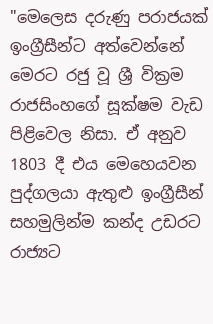"මෙලෙස දරුණු පරාජයක් ඉංග්‍රීසීන්ට අත්වෙන්නේ මෙරට රජු වූ ශ්‍රී වික්‍රම රාජසිංහගේ සූක්ෂම වැඩ පිළිවෙල නිසා. ඒ අනුව 1803 දී එය මෙහෙයවන පුද්ගලයා ඇතුළු ඉංග්‍රීසීන් සහමුලින්ම කන්ද උඩරට රාජ්‍යට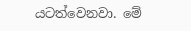යටත්වෙනවා. මේ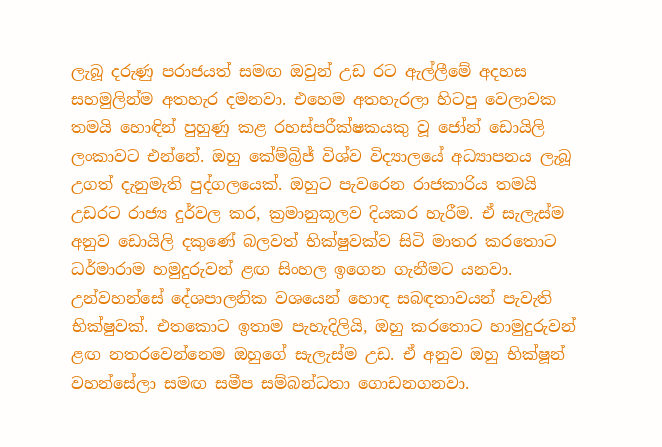ලැබූ දරුණු පරාජයත් සමඟ ඔවුන් උඩ රට ඇල්ලීමේ අදහස සහමුලින්ම අතහැර දමනවා. එහෙම අතහැරලා හිටපු වෙලාවක තමයි හොඳින් පුහුණු කළ රහස්පරීක්ෂකයකු වූ ජෝන් ඩොයිලි ලංකාවට එන්නේ. ඔහු කේම්බ්‍රිජ් විශ්ව විද්‍යාලයේ අධ්‍යාපනය ලැබූ උගත් දැනුමැති පුද්ගලයෙක්. ඔහුට පැවරෙන රාජකාරිය තමයි උඩරට රාජ්‍ය දුර්වල කර, ක්‍රමානුකූලව දියකර හැරීම. ඒ සැලැස්ම අනුව ඩොයිලි දකුණේ බලවත් භික්ෂුවක්ව සිටි මාතර කරතොට ධර්මාරාම හමුදුරුවන් ළඟ සිංහල ඉගෙන ගැනීමට යනවා. උන්වහන්සේ දේශපාලනික වශයෙන් හොඳ සබඳතාවයන් පැවැති භික්ෂුවක්. එතකොට ඉතාම පැහැදිලියි, ඔහු කරතොට හාමුදුරුවන් ළඟ නතරවෙන්නෙම ඔහුගේ සැලැස්ම උඩ. ඒ අනුව ඔහු භික්ෂූන් වහන්සේලා සමඟ සමීප සම්බන්ධතා ගොඩනගනවා.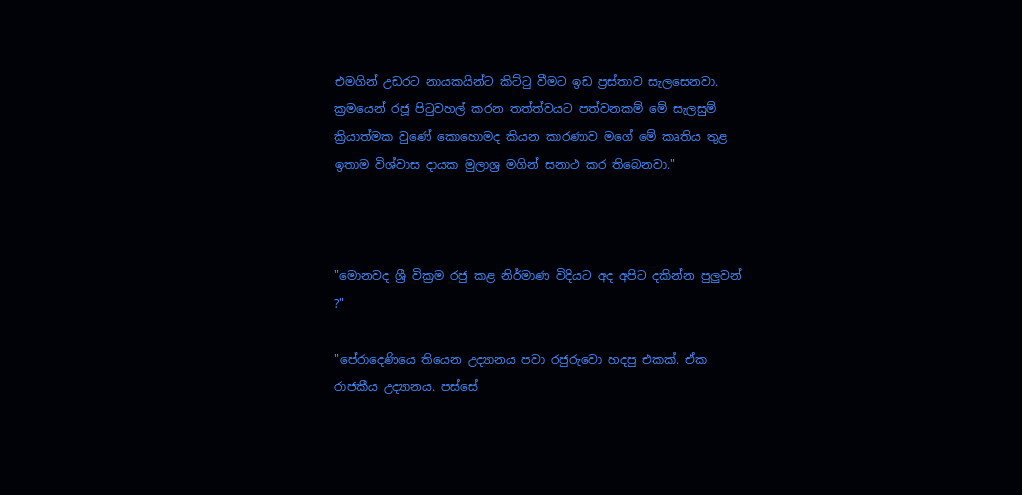එමගින් උඩරට නායකයින්ට කිට්ටු වීමට ඉඩ ප්‍රස්තාව සැලසෙනවා. ක්‍රමයෙන් රජූ පිටුවහල් කරන තත්ත්වයට පත්වනකම් මේ සැලසුම් ක්‍රියාත්මක වුණේ කොහොමද කියන කාරණාව මගේ මේ කෘතිය තුළ ඉතාම විශ්වාස දායක මුලාශ්‍ර මගින් සනාථ කර තිබෙනවා."



"මොනවද ශ්‍රී වික්‍රම රජු කළ නිර්මාණ විදියට අද අපිට දකින්න පුලුවන් ?"

"පේරාදෙණියෙ තියෙන උද්‍යානය පවා රජුරුවො හදපු එකක්. ඒක රාජකීය උද්‍යානය. පස්සේ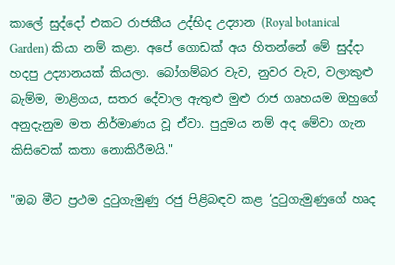කාලේ සුද්දෝ එකට රාජකීය උද්භිද උද්‍යාන (Royal botanical Garden) කියා නම් කළා. අපේ ගොඩක් අය හිතන්නේ මේ සුද්දා හදපු උද්‍යානයක් කියලා. බෝගම්බර වැව, නුවර වැව, වලාකුළු බැම්ම, මාළිගය, සතර දේවාල ඇතුළු මුළු රාජ ගෘහයම ඔහුගේ අනුදැනුම මත නිර්මාණය වූ ඒවා. පුදුමය නම් අද මේවා ගැන කිසිවෙක් කතා නොකිරීමයි."

"ඔබ මීට ප්‍රථම දුටුගැමුණු රජු පිළිබඳව කළ ‘දුටුගැමුණුගේ හෘද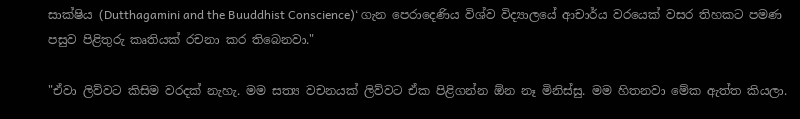සාක්ෂිය (Dutthagamini and the Buuddhist Conscience)‘ ගැන පෙරාදෙණිය විශ්ව විද්‍යාලයේ ආචාර්ය වරයෙක් වසර තිහකට පමණ පසුව පිළිතුරු කෘතියක් රචනා කර තිබෙනවා."

"ඒවා ලිව්වට කිසිම වරදක් නැහැ. මම සත්‍ය වචනයක් ලිව්වට ඒක පිළිගන්න ඕන නෑ මිනිස්සු. මම හිතනවා මේක ඇත්ත කියලා.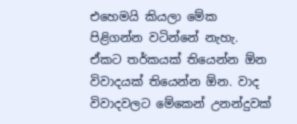එහෙමයි කියලා මේක පිළිගන්න වටින්නේ නැහැ. ඒකට තර්කයක් තියෙන්න ඕන විවාදයක් තියෙන්න ඕන. වාද විවාදවලට මේකෙන් උනන්දුවක්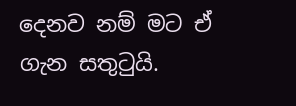දෙනව නම් මට ඒ ගැන සතුටුයි.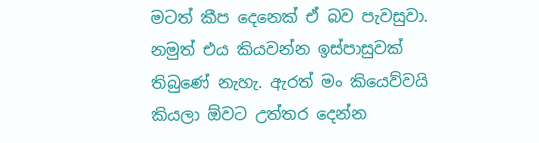මටත් කීප දෙනෙක් ඒ බව පැවසුවා. නමුත් එය කියවන්න ඉස්පාසුවක් තිබුණේ නැහැ. ඇරත් මං කියෙව්වයි කියලා ඕවට උත්තර දෙන්න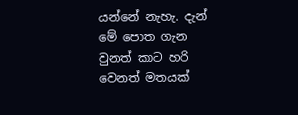යන්නේ නැහැ. දැන් මේ පොත ගැන වුනත් කාට හරි වෙනත් මතයක්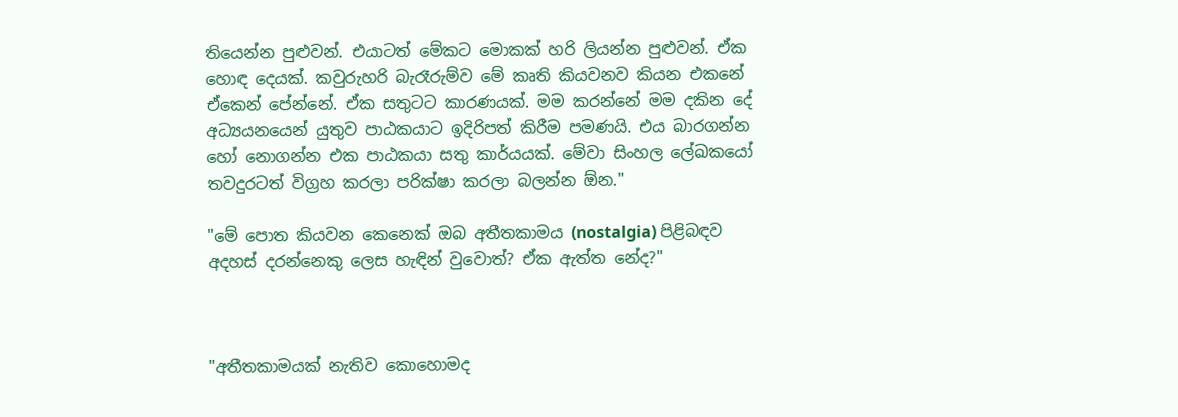තියෙන්න පුළුවන්. එයාටත් මේකට මොකක් හරි ලියන්න පුළුවන්. ඒක හොඳ දෙයක්. කවුරුහරි බැරෑරුම්ව මේ කෘති කියවනව කියන එකනේ ඒකෙන් පේන්නේ. ඒක සතුටට කාරණයක්. මම කරන්නේ මම දකින දේ අධ්‍යයනයෙන් යුතුව පාඨකයාට ඉදිරිපත් කිරීම පමණයි. එය බාරගන්න හෝ නොගන්න එක පාඨකයා සතු කාර්යයක්. මේවා සිංහල ලේඛකයෝ තවදුරටත් විග්‍රහ කරලා පරික්ෂා කරලා බලන්න ඕන."

"මේ පොත කියවන කෙනෙක් ඔබ අතීතකාමය (nostalgia) පිළිබඳව අදහස් දරන්නෙකු ලෙස හැඳින් වුවොත්? ඒක ඇත්ත නේද?"



"අතීතකාමයක් නැතිව කොහොමද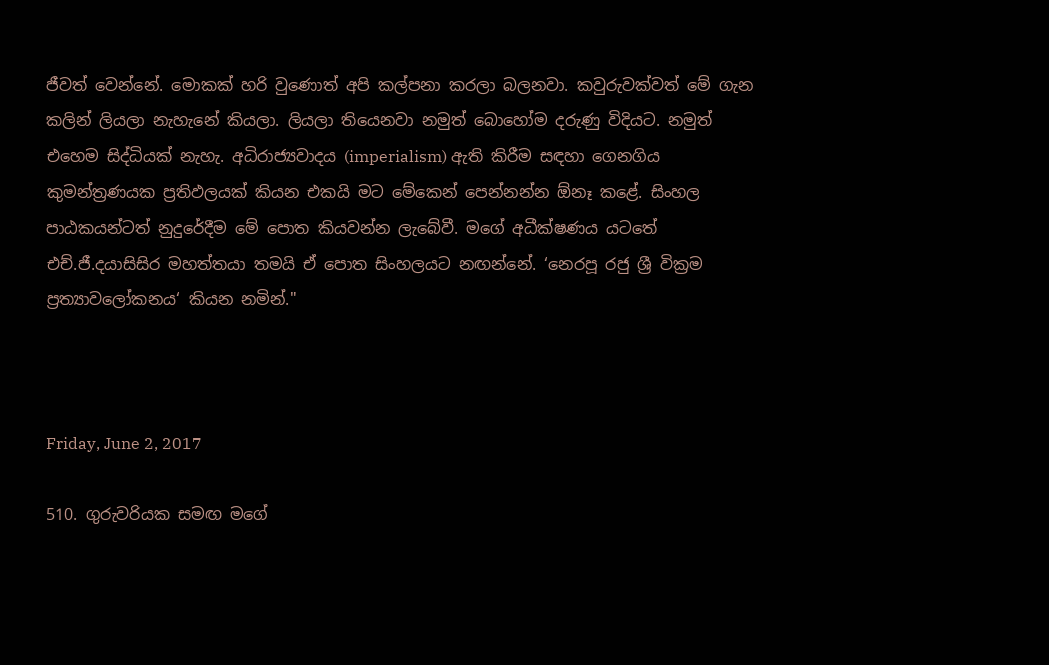ජීවත් වෙන්නේ. මොකක් හරි වුණොත් අපි කල්පනා කරලා බලනවා. කවුරුවක්වත් මේ ගැන කලින් ලියලා නැහැනේ කියලා. ලියලා තියෙනවා නමුත් බොහෝම දරුණු විදියට. නමුත් එහෙම සිද්ධියක් නැහැ. අධිරාජ්‍යවාදය (imperialism) ඇති කිරීම සඳහා ගෙනගිය කුමන්ත්‍රණයක ප්‍රතිඵලයක් කියන එකයි මට මේකෙන් පෙන්නන්න ඕනෑ කළේ. සිංහල පාඨකයන්ටත් නුදුරේදීම මේ පොත කියවන්න ලැබේවී. මගේ අධීක්ෂණය යටතේ එච්.ජී.දයාසිසිර මහත්තයා තමයි ඒ පොත සිංහලයට නඟන්නේ. ‘නෙරපූ රජු ශ්‍රී වික්‍රම ප්‍රත්‍යාවලෝකනය‘ කියන නමින්."



Friday, June 2, 2017

510. ගුරුවරියක සමඟ මගේ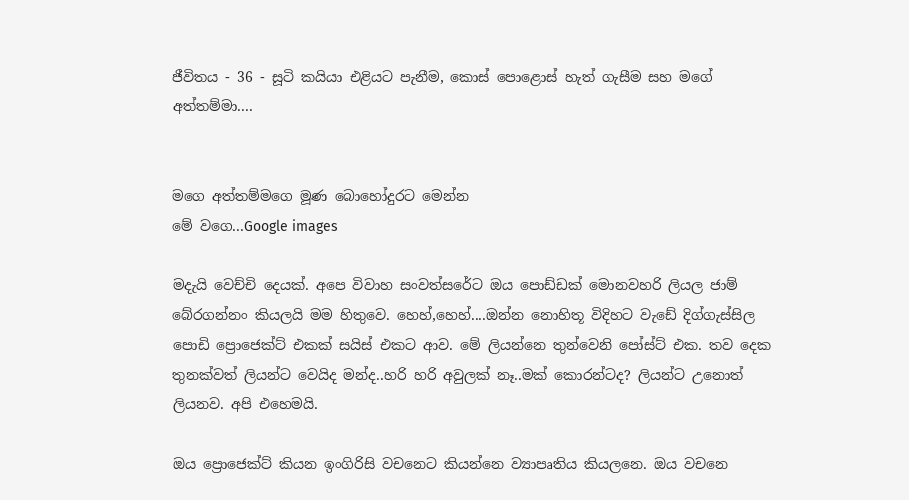ජීවිතය - 36 - සූටි කයියා එළියට පැනීම, කොස් පොළොස් හැත් ගැසීම සහ මගේ අත්තම්මා....


මගෙ අත්තම්මගෙ මූණ බොහෝදුරට මෙන්න
මේ වගෙ...Google images

මදැයි වෙච්චි දෙයක්. අපෙ විවාහ සංවත්සරේට ඔය පොඩ්ඩක් මොනවහරි ලියල ජාම් බේරගන්නං කියලයි මම හිතුවෙ. හෙහ්,හෙහ්....ඔන්න නොහිතූ විදිහට වැඩේ දිග්ගැස්සිල පොඩි ප්‍රොජෙක්ට් එකක් සයිස් එකට ආව. මේ ලියන්නෙ තුන්වෙනි පෝස්ට් එක. තව දෙක තුනක්වත් ලියන්ට වෙයිද මන්ද..හරි හරි අවුලක් නෑ..මක් කොරන්ටද? ලියන්ට උනොත් ලියනව. අපි එහෙමයි.

ඔය ප්‍රොජෙක්ට් කියන ඉංගිරිසි වචනෙට කියන්නෙ ව්‍යාපෘතිය කියලනෙ. ඔය වචනෙ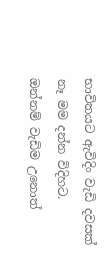භාවිතයට ඇවිදිං වැඩි දවසක් නෑ මම දන්න විදිහට. ඔන්නම් වැඩිම උනොත්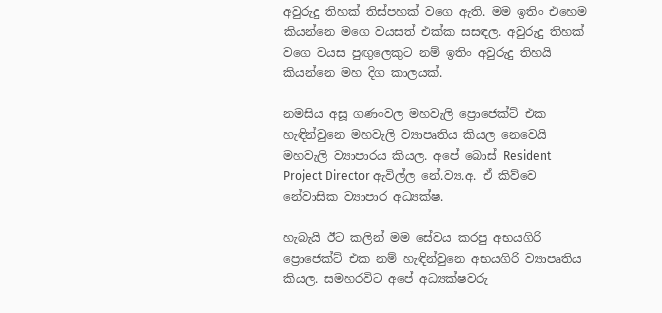අවුරුදු තිහක් තිස්පහක් වගෙ ඇති. මම ඉතිං එහෙම කියන්නෙ මගෙ වයසත් එක්ක සසඳල. අවුරුදු තිහක් වගෙ වයස පුඟුලෙකුට නම් ඉතිං අවුරුදු තිහයි කියන්නෙ මහ දිග කාලයක්.

නමසිය අසූ ගණංවල මහවැලි ප්‍රොජෙක්ට් එක හැඳින්වුනෙ මහවැලි ව්‍යාපෘතිය කියල නෙවෙයි මහවැලි ව්‍යාපාරය කියල. අපේ බොස් Resident Project Director ඇවිල්ල නේ.ව්‍ය.අ. ඒ කිව්වෙ නේවාසික ව්‍යාපාර අධ්‍යක්ෂ.

හැබැයි ඊට කලින් මම සේවය කරපු අභයගිරි ප්‍රොජෙක්ට් එක නම් හැඳින්වුනෙ අභයගිරි ව්‍යාපෘතිය කියල. සමහරවිට අපේ අධ්‍යක්ෂවරු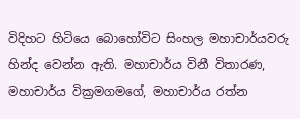විදිහට හිටියෙ බොහෝවිට සිංහල මහාචාර්යවරු හින්ද වෙන්න ඇති. මහාචාර්ය විනී විතාරණ, මහාචාර්ය වික්‍රමගමගේ, මහාචාර්ය රත්න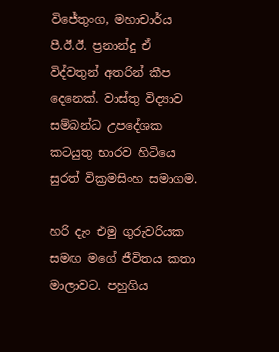විජේතුංග, මහාචාර්ය පී.ඊ.ඊ. ප්‍රනාන්දු ඒ විද්වතුන් අතරින් කීප දෙනෙක්. වාස්තු විද්‍යාව සම්බන්ධ උපදේශක කටයුතු භාරව හිටියෙ සුරත් වික්‍රමසිංහ සමාගම.

හරි දැං එමු ගුරුවරියක සමඟ මගේ ජීවිතය කතා මාලාවට. පහුගිය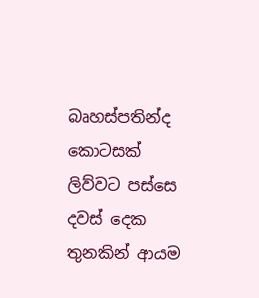බෘහස්පතින්ද කොටසක් ලිව්වට පස්සෙ දවස් දෙක තුනකින් ආයම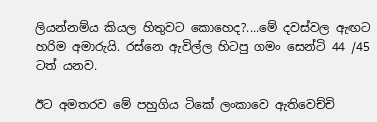ලියන්නම්ය කියල හිතුවට කොහෙද?....මේ දවස්වල ඇඟට හරිම අමාරුයි. රස්නෙ ඇවිල්ල හිටපු ගමං සෙන්ටි 44 /45 ටත් යනව.

ඊට අමතරව මේ පහුගිය ටිකේ ලංකාවෙ ඇතිවෙච්චි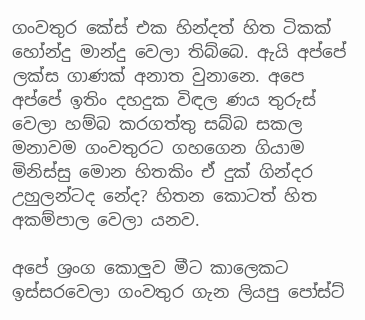ගංවතුර කේස් එක හින්දත් හිත ටිකක් හෝන්දු මාන්දු වෙලා තිබ්බෙ. ඇයි අප්පේ ලක්ස ගාණක් අනාත වුනානෙ. අපෙ අප්පේ ඉතිං දහදුක විඳල ණය තුරුස් වෙලා හම්බ කරගත්තු සබ්බ සකල මනාවම ගංවතුරට ගහගෙන ගියාම මිනිස්සු මොන හිතකිං ඒ දුක් ගින්දර උහුලන්ටද නේද? හිතන කොටත් හිත අකම්පාල වෙලා යනව.

අපේ ශ්‍රංග කොලුව මීට කාලෙකට ඉස්සරවෙලා ගංවතුර ගැන ලියපු පෝස්ට්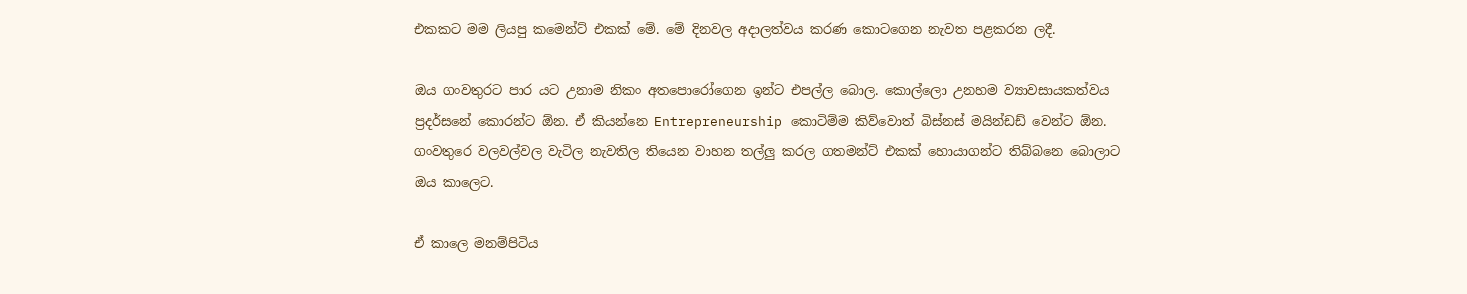එකකට මම ලියපු කමෙන්ට් එකක් මේ. මේ දිනවල අදාලත්වය කරණ කොටගෙන නැවත පළකරන ලදී.

ඔය ගංවතුරට පාර යට උනාම නිකං අතපොරෝගෙන ඉන්ට එපල්ල බොල. කොල්ලො උනහම ව්‍යාවසායකත්වය ප්‍රදර්සනේ කොරන්ට ඕන. ඒ කියන්නෙ Entrepreneurship කොටිම්ම කිව්වොත් බිස්නස් මයින්ඩඩ් වෙන්ට ඕන. ගංවතුරෙ වලවල්වල වැටිල නැවතිල තියෙන වාහන තල්ලු කරල ගතමන්ට් එකක් හොයාගන්ට තිබ්බනෙ බොලාට ඔය කාලෙට.

ඒ කාලෙ මනම්පිටිය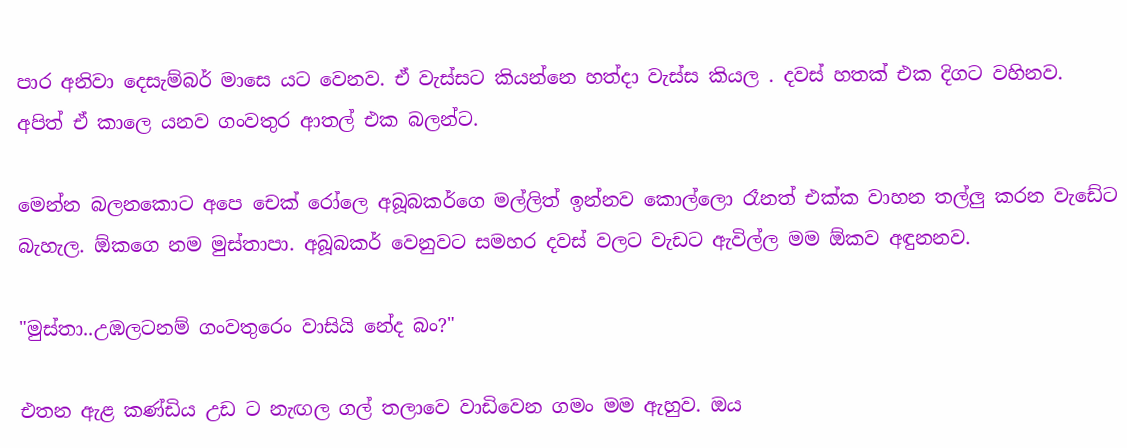පාර අනිවා දෙසැම්බර් මාසෙ යට වෙනව. ඒ වැස්සට කියන්නෙ හත්දා වැස්ස කියල . දවස් හතක් එක දිගට වහිනව. අපිත් ඒ කාලෙ යනව ගංවතුර ආතල් එක බලන්ට.

මෙන්න බලනකොට අපෙ චෙක් රෝලෙ අබූබකර්ගෙ මල්ලිත් ඉන්නව කොල්ලො රෑනත් එක්ක වාහන තල්ලු කරන වැඩේට බැහැල. ඕකගෙ නම මුස්තාපා. අබූබකර් වෙනුවට සමහර දවස් වලට වැඩට ඇවිල්ල මම ඕකව අඳුනනව.

"මුස්තා..උඹලටනම් ගංවතුරෙං වාසියි නේද බං?"

එතන ඇළ කණ්ඩිය උඩ ට නැඟල ගල් තලාවෙ වාඩිවෙන ගමං මම ඇහුව. ඔය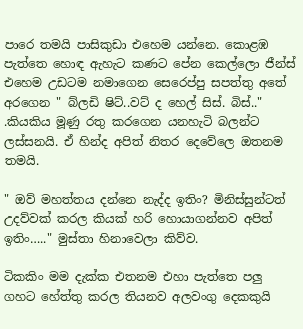පාරෙ තමයි පාසිකුඩා එහෙම යන්නෙ. කොළඹ පැත්තෙ හොඳ ඇහැට කණට පේන කෙල්ලො ජීන්ස් එහෙම උඩටම නමාගෙන සෙරෙප්පු සපත්තු අතේ අරගෙන " බ්ලඩි ෂිට්..වට් ද හෙල් සිස්. බිස්.." .කියකිය මූණු රතු කරගෙන යනහැටි බලන්ට ලස්සනයි. ඒ හින්ද අපිත් නිතර දෙවේලෙ ඔතනම තමයි.

" ඔව් මහත්තය දන්නෙ නැද්ද ඉතිං? මිනිස්සුන්ටත් උදව්වක් කරල කියක් හරි හොයාගන්නව අපිත් ඉතිං….." මුස්තා හිනාවෙලා කිව්ව.

ටිකකිං මම දැක්ක එතනම එහා පැත්තෙ පලු ගහට හේත්තු කරල තියනව අලවංගු දෙකකුයි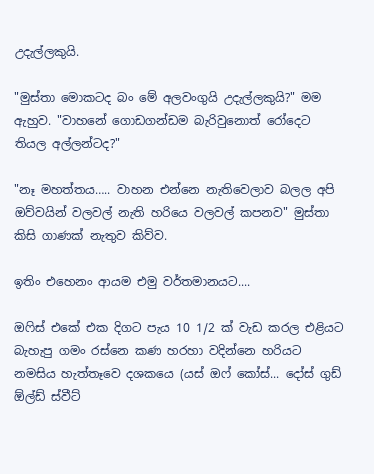උදැල්ලකුයි.

"මුස්තා මොකටද බං මේ අලවංගුයි උදැල්ලකුයි?" මම ඇහුව. "වාහනේ ගොඩගන්ඩම බැරිවුනොත් රෝදෙට තියල අල්ලන්ටද?"

"නෑ මහත්තය….. වාහන එන්නෙ නැතිවෙලාව බලල අපි ඔව්වයින් වලවල් නැති හරියෙ වලවල් කපනව" මුස්තා කිසි ගාණක් නැතුව කිව්ව.

ඉතිං එහෙනං ආයම එමු වර්තමානයට....

ඔෆිස් එකේ එක දිගට පැය 10 1/2 ක් වැඩ කරල එළියට බැහැපු ගමං රස්නෙ කණ හරහා වදින්නෙ හරියට නමසිය හැත්තෑවෙ දශකයෙ (යස් ඔෆ් කෝස්... දෝස් ගුඩ් ඕල්ඩ් ස්වීට්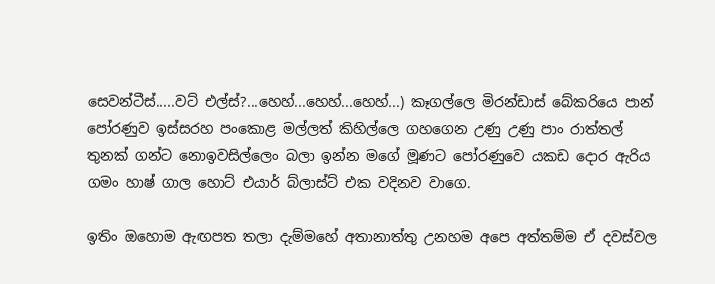සෙවන්ටීස්.....වට් එල්ස්?...හෙහ්...හෙහ්...හෙහ්...) කෑගල්ලෙ මිරන්ඩාස් බේකරියෙ පාන් පෝරණුව ඉස්සරහ පංකොළ මල්ලත් කිහිල්ලෙ ගහගෙන උණු උණු පාං රාත්තල් තුනක් ගන්ට නොඉවසිල්ලෙං බලා ඉන්න මගේ මූණට පෝරණුවෙ යකඩ දොර ඇරිය ගමං හාෂ් ගාල හොට් එයාර් බ්ලාස්ට් එක වදිනව වාගෙ.

ඉතිං ඔහොම ඇඟපත තලා දැම්මහේ අතානාත්තු උනහම අපෙ අත්තම්ම ඒ දවස්වල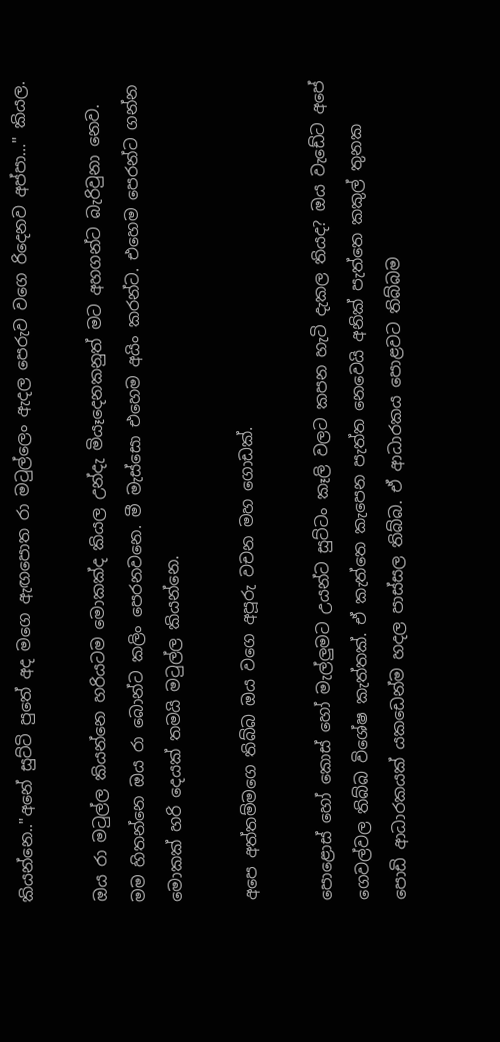කියන්නෙ.."අනේ සුට්ටි පුතේ අද මගෙ ඇඟපොත රා මටුල්ලෙං ඇදල පෙරුව වගෙ රිදෙනව අප්පා…" කියල.

ඔය රා මටුල්ල කියන්නෙ හරියටම මොකක්ද කියල උන්දැ මියෑදෙනකනුත් මට අහගන්ට බැරිවුනා නෙව. මම හිතන්නෙ ඔය රා බොන්ට කලිං පෙරනවනෙ. මී මැස්සො එහෙම අයිං කරන්ට. එහෙම පෙරන්ට ගන්න මොකක් හරි දෙයක් තමයි මටුල්ල කියන්නෙ.

අපෙ අත්තම්මගෙ තිබ්බ ඔය වගෙ අපූරු වචන මහ ගොඩක්.

පොළොස් හෝ කොස් හෝ මැල්ලුමට උයන්ට සුට්ටං කෑලි වලට කපන හැටි දැකල තියද? ඔය වැඩේට අපේ ගෙවල්වල තිබ්බ විශේෂ කැත්තක්. ඒ කැත්තෙ කැපෙන පැත්ත නෙවෙයි අනික් පැත්තෙ කකුල් තුනක පොඩි ආධාරකයක් යකඩෙන්ම හදල පාස්සල තිබ්බ. ඒ ආධාරකය පොළවට තිබ්බම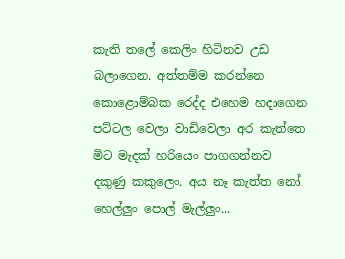කැති තලේ කෙලිං හිටිනව උඩ බලාගෙන. අත්තම්ම කරන්නෙ කොළොම්බක රෙද්ද එහෙම හදාගෙන පට්ටල වෙලා වාඩිවෙලා අර කැත්තෙ මිට මැදක් හරියෙං පාගගන්නව දකුණු කකුලෙං. අය නෑ කැත්ත නෝ හෙල්ලුං පොල් මැල්ලුං...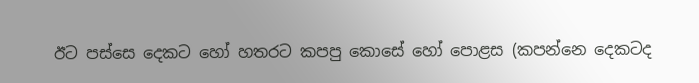ඊට පස්සෙ දෙකට හෝ හතරට කපපු කොසේ හෝ පොළස (කපන්නෙ දෙකටද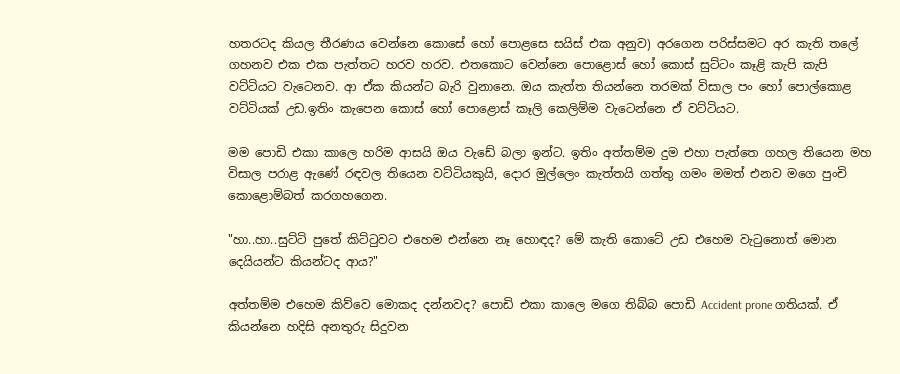හතරටද කියල තීරණය වෙන්නෙ කොසේ හෝ පොළසෙ සයිස් එක අනුව) අරගෙන පරිස්සමට අර කැති තලේ ගහනව එක එක පැත්තට හරව හරව. එතකොට වෙන්නෙ පොළොස් හෝ කොස් සුට්ටං කෑළි කැපි කැපි වට්ටියට වැටෙනව. ආ ඒක කියන්ට බැරි වුනානෙ. ඔය කැත්ත තියන්නෙ තරමක් විසාල පං හෝ පොල්කොළ වට්ටියක් උඩ.ඉතිං කැපෙන කොස් හෝ පොළොස් කෑලි කෙලිම්ම වැටෙන්නෙ ඒ වට්ටියට.

මම පොඩි එකා කාලෙ හරිම ආසයි ඔය වැඩේ බලා ඉන්ට. ඉතිං අත්තම්ම දුම එහා පැත්තෙ ගහල තියෙන මහ විසාල පරාළ ඇණේ රඳවල තියෙන වට්ටියකුයි, දොර මුල්ලෙං කැත්තයි ගත්තු ගමං මමත් එනව මගෙ පුංචි කොළොම්බත් කරගහගෙන.

"හා..හා..සුට්ටි පුතේ කිට්ටුවට එහෙම එන්නෙ නෑ හොඳද? මේ කැති කොටේ උඩ එහෙම වැටුනොත් මොන දෙයියන්ට කියන්ටද ආය?"

අත්තම්ම එහෙම කිව්වෙ මොකද දන්නවද? පොඩි එකා කාලෙ මගෙ තිබ්බ පොඩි Accident prone ගතියක්. ඒ කියන්නෙ හදිසි අනතුරු සිදුවන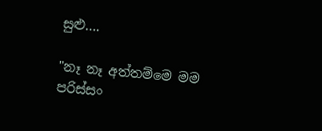සුළු….

"නෑ නෑ අත්තම්මෙ මම පරිස්සං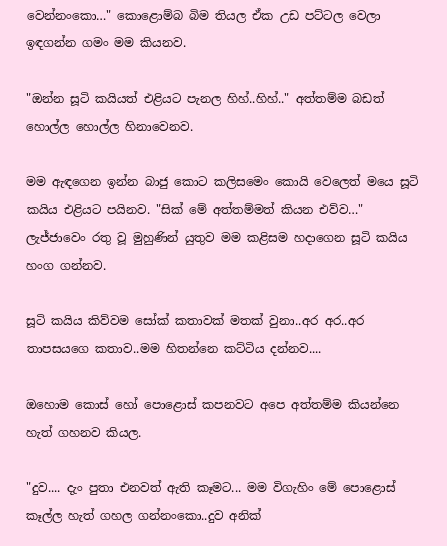වෙන්නංකො…" කොළොම්බ බිම තියල ඒක උඩ පට්ටල වෙලා ඉඳගන්න ගමං මම කියනව.

"ඔන්න සූටි කයියත් එළියට පැනල හිහ්..හිහ්.." අත්තම්ම බඩත් හොල්ල හොල්ල හිනාවෙනව.

මම ඇඳගෙන ඉන්න බාජු කොට කලිසමෙං කොයි වෙලෙත් මයෙ සූටි කයිය එළියට පයිනව. "සික් මේ අත්තම්මත් කියන එව්ව…" ලැජ්ජාවෙං රතු වූ මුහුණින් යුතුව මම කළිසම හදාගෙන සූටි කයිය හංග ගන්නව.

සූටි කයිය කිව්වම සෝක් කතාවක් මතක් වුනා..අර අර..අර තාපසයගෙ කතාව..මම හිතන්නෙ කට්ටිය දන්නව....

ඔහොම කොස් හෝ පොළොස් කපනවට අපෙ අත්තම්ම කියන්නෙ හැත් ගහනව කියල.

"දුව.... දැං පුතා එනවත් ඇති කෑමට... මම විගැහිං මේ පොළොස් කෑල්ල හැත් ගහල ගන්නංකො..දුව අනික්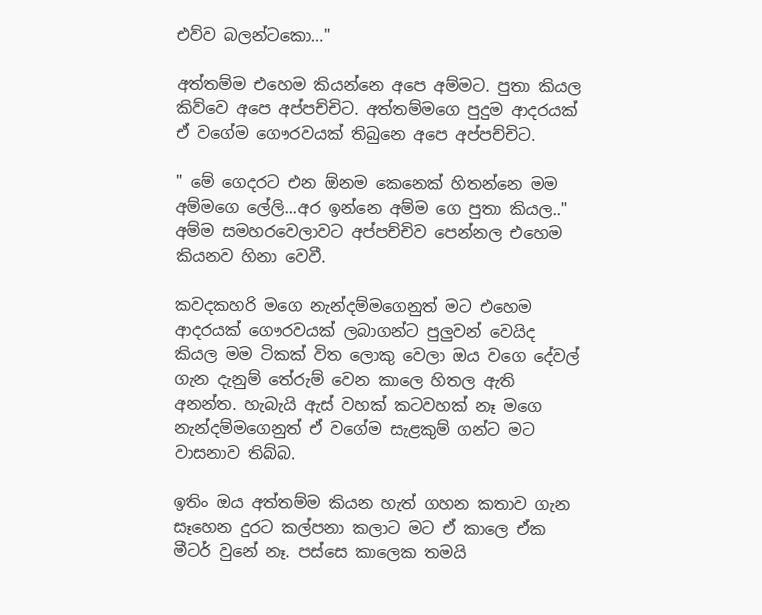එව්ව බලන්ටකො…"

අත්තම්ම එහෙම කියන්නෙ අපෙ අම්මට. පුතා කියල කිව්වෙ අපෙ අප්පච්චිට. අත්තම්මගෙ පුදුම ආදරයක් ඒ වගේම ගෞරවයක් තිබුනෙ අපෙ අප්පච්චිට.

" මේ ගෙදරට එන ඕනම කෙනෙක් හිතන්නෙ මම අම්මගෙ ලේලි...අර ඉන්නෙ අම්ම ගෙ පුතා කියල.." අම්ම සමහරවෙලාවට අප්පච්චිව පෙන්නල එහෙම කියනව හිනා වෙවී.

කවදකහරි මගෙ නැන්දම්මගෙනුත් මට එහෙම ආදරයක් ගෞරවයක් ලබාගන්ට පුලුවන් වෙයිද කියල මම ටිකක් විත ලොකු වෙලා ඔය වගෙ දේවල් ගැන දැනුම් තේරුම් වෙන කාලෙ හිතල ඇති අනන්ත. හැබැයි ඇස් වහක් කටවහක් නෑ මගෙ නැන්දම්මගෙනුත් ඒ වගේම සැළකුම් ගන්ට මට වාසනාව තිබ්බ.

ඉතිං ඔය අත්තම්ම කියන හැත් ගහන කතාව ගැන සෑහෙන දුරට කල්පනා කලාට මට ඒ කාලෙ ඒක මීටර් වුනේ නෑ. පස්සෙ කාලෙක තමයි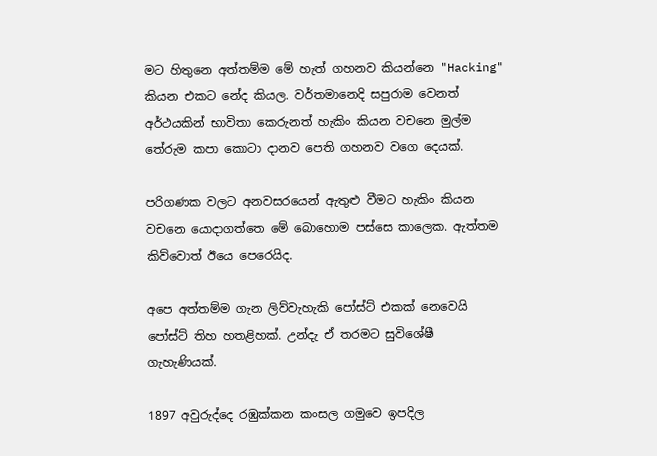මට හිතුනෙ අත්තම්ම මේ හැත් ගහනව කියන්නෙ "Hacking" කියන එකට නේද කියල. වර්තමානෙදි සපුරාම වෙනත් අර්ථයකින් භාවිතා කෙරුනත් හැකිං කියන වචනෙ මුල්ම තේරුම කපා කොටා දානව පෙති ගහනව වගෙ දෙයක්.

පරිගණක වලට අනවසරයෙන් ඇතුළු වීමට හැකිං කියන වචනෙ යොදාගත්තෙ මේ බොහොම පස්සෙ කාලෙක. ඇත්තම කිව්වොත් ඊයෙ පෙරෙයිද.

අපෙ අත්තම්ම ගැන ලිව්වැහැකි පෝස්ට් එකක් නෙවෙයි පෝස්ට් තිහ හතළිහක්. උන්දැ ඒ තරමට සුවිශේෂී ගැහැණියක්.

1897 අවුරුද්දෙ රඹුක්කන කංසල ගමුවෙ ඉපදිල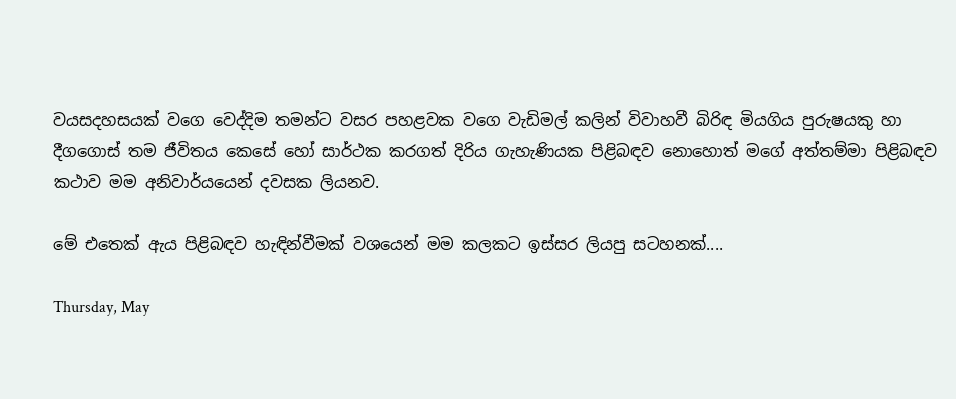වයසදහසයක් වගෙ වෙද්දිම තමන්ට වසර පහළවක වගෙ වැඩිමල් කලින් විවාහවී බිරිඳ මියගිය පුරුෂයකු හා දීගගොස් තම ජීවිතය කෙසේ හෝ සාර්ථක කරගත් දිරිය ගැහැණියක පිළිබඳව නොහොත් මගේ අත්තම්මා පිළිබඳව කථාව මම අනිවාර්යයෙන් දවසක ලියනව.

මේ එතෙක් ඇය පිළිබඳව හැඳින්වීමක් වශයෙන් මම කලකට ඉස්සර ලියපු සටහනක්....

Thursday, May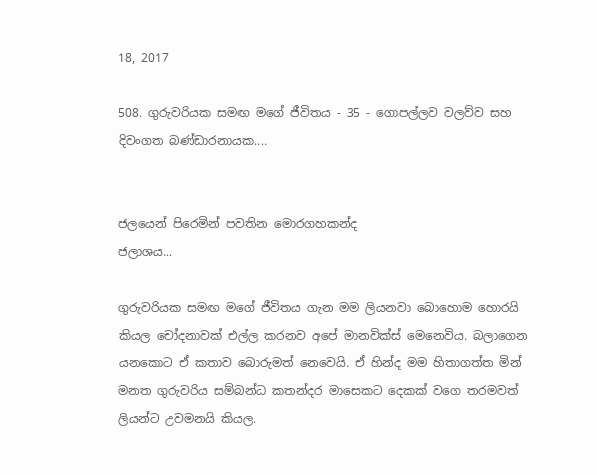18, 2017

508. ගුරුවරියක සමඟ මගේ ජීවිතය - 35 - ගොපල්ලව වලව්ව සහ දිවංගත බණ්ඩාරනායක....


ජලයෙන් පිරෙමින් පවතින මොරගහකන්ද
ජලාශය...

ගුරුවරියක සමඟ මගේ ජීවිතය ගැන මම ලියනවා බොහොම හොරයි කියල චෝදනාවක් එල්ල කරනව අපේ මානවික්ස් මෙනෙවිය. බලාගෙන යනකොට ඒ කතාව බොරුමත් නෙවෙයි. ඒ හින්ද මම හිතාගත්ත මින් මනත ගුරුවරිය සම්බන්ධ කතන්දර මාසෙකට දෙකක් වගෙ තරමවත් ලියන්ට උවමනයි කියල.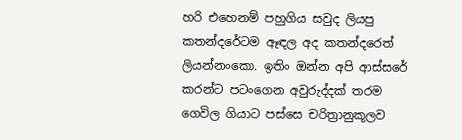හරි එහෙනම් පහුගිය සවුද ලියපු කතන්දරේටම ඈඳල අද කතන්දරෙත් ලියන්නංකො. ඉතිං ඔන්න අපි ආස්සරේ කරන්ට පටංගෙන අවුරුද්දක් තරම ගෙවිල ගියාට පස්සෙ චරිත්‍රානුකූලව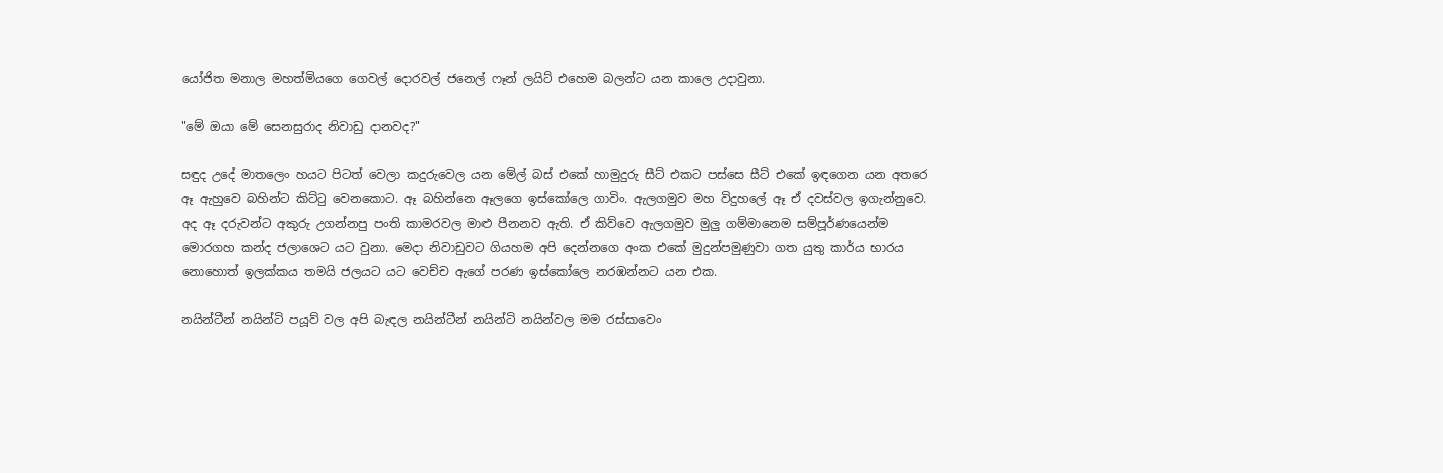යෝජිත මනාල මහත්මියගෙ ගෙවල් දොරවල් ජනෙල් ෆෑන් ලයිට් එහෙම බලන්ට යන කාලෙ උදාවුනා.

"මේ ඔයා මේ සෙනසුරාද නිවාඩු දානවද?"

සඳුද උදේ මාතලෙං හයට පිටත් වෙලා කදුරුවෙල යන මේල් බස් එකේ හාමුදුරු සීට් එකට පස්සෙ සීට් එකේ ඉඳගෙන යන අතරෙ ඈ ඇහුවෙ බහින්ට කිට්ටු වෙනකොට. ඈ බහින්නෙ ඈලගෙ ඉස්කෝලෙ ගාවිං. ඇලගමුව මහ විදුහලේ ඈ ඒ දවස්වල ඉගැන්නුවෙ. අද ඈ දරුවන්ට අකුරු උගන්නපු පංති කාමරවල මාළු පීනනව ඇති. ඒ කිව්වෙ ඇලගමුව මුලු ගම්මානෙම සම්පූර්ණයෙන්ම මොරගහ කන්ද ජලාශෙට යට වුනා. මෙදා නිවාඩුවට ගියහම අපි දෙන්නගෙ අංක එකේ මුදුන්පමුණුවා ගත යුතු කාර්ය භාරය නොහොත් ඉලක්කය තමයි ජලයට යට වෙච්ච ඇගේ පරණ ඉස්කෝලෙ නරඹන්නට යන එක.

නයින්ටීන් නයින්ටි පයූව් වල අපි බැඳල නයින්ටීන් නයින්ටි නයින්වල මම රස්සාවෙං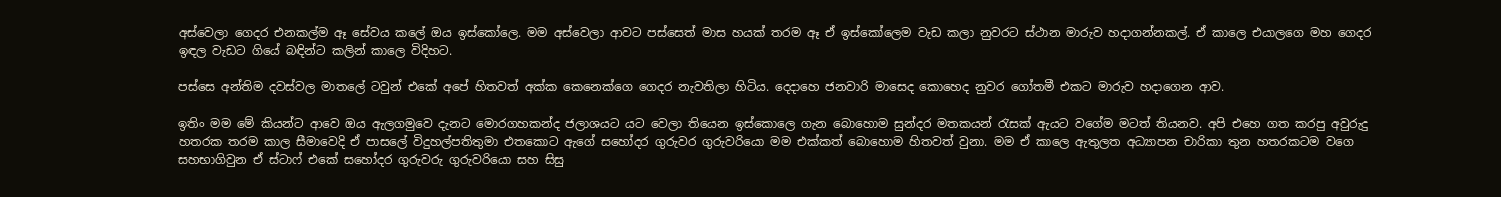අස්වෙලා ගෙදර එනකල්ම ඈ සේවය කලේ ඔය ඉස්කෝලෙ. මම අස්වෙලා ආවට පස්සෙත් මාස හයක් තරම ඈ ඒ ඉස්කෝලෙම වැඩ කලා නුවරට ස්ථාන මාරුව හදාගන්නකල්. ඒ කාලෙ එයාලගෙ මහ ගෙදර ඉඳල වැඩට ගියේ බඳින්ට කලින් කාලෙ විදිහට.

පස්සෙ අන්තිම දවස්වල මාතලේ ටවුන් එකේ අපේ හිතවත් අක්ක කෙනෙක්ගෙ ගෙදර නැවතිලා හිටිය. දෙදාහෙ ජනවාරි මාසෙද කොහෙද නුවර ගෝතමී එකට මාරුව හදාගෙන ආව.

ඉතිං මම මේ කියන්ට ආවෙ ඔය ඇලගමුවෙ දැනට මොරගහකන්ද ජලාශයට යට වෙලා තියෙන ඉස්කොලෙ ගැන බොහොම සුන්දර මතකයන් රැසක් ඇයට වගේම මටත් තියනව. අපි එහෙ ගත කරපු අවුරුදු හතරක තරම කාල සීමාවෙදි ඒ පාසලේ විදුහල්පතිතුමා එතකොට ඇගේ සහෝදර ගුරුවර ගුරුවරියො මම එක්කත් බොහොම හිතවත් වුනා. මම ඒ කාලෙ ඇතුලත අධ්‍යාපන චාරිකා තුන හතරකටම වගෙ සහභාගිවුන ඒ ස්ටාෆ් එකේ සහෝදර ගුරුවරු ගුරුවරියො සහ සිසු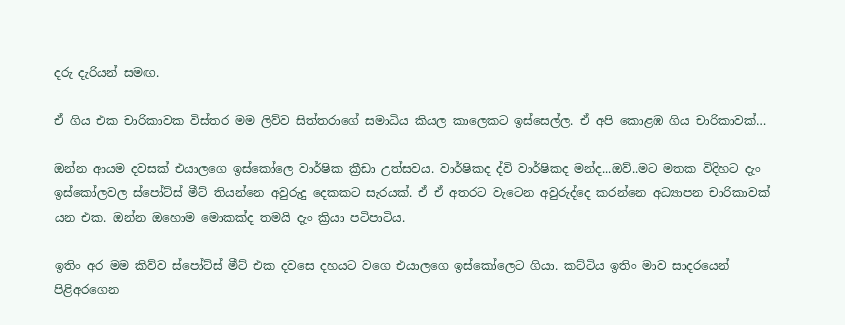දරු දැරියන් සමඟ.

ඒ ගිය එක චාරිකාවක විස්තර මම ලිව්ව සිත්තරාගේ සමාධිය කියල කාලෙකට ඉස්සෙල්ල. ඒ අපි කොළඹ ගිය චාරිකාවක්…

ඔන්න ආයම දවසක් එයාලගෙ ඉස්කෝලෙ වාර්ෂික ක්‍රීඩා උත්සවය. වාර්ෂිකද ද්වි වාර්ෂිකද මන්ද...ඔව්..මට මතක විදිහට දැං ඉස්කෝලවල ස්පෝට්ස් මීට් තියන්නෙ අවුරුදු දෙකකට සැරයක්. ඒ ඒ අතරට වැටෙන අවුරුද්දෙ කරන්නෙ අධ්‍යාපන චාරිකාවක් යන එක. ඔන්න ඔහොම මොකක්ද තමයි දැං ක්‍රියා පටිපාටිය.

ඉතිං අර මම කිව්ව ස්පෝට්ස් මීට් එක දවසෙ දහයට වගෙ එයාලගෙ ඉස්කෝලෙට ගියා. කට්ටිය ඉතිං මාව සාදරයෙන් පිළිඅරගෙන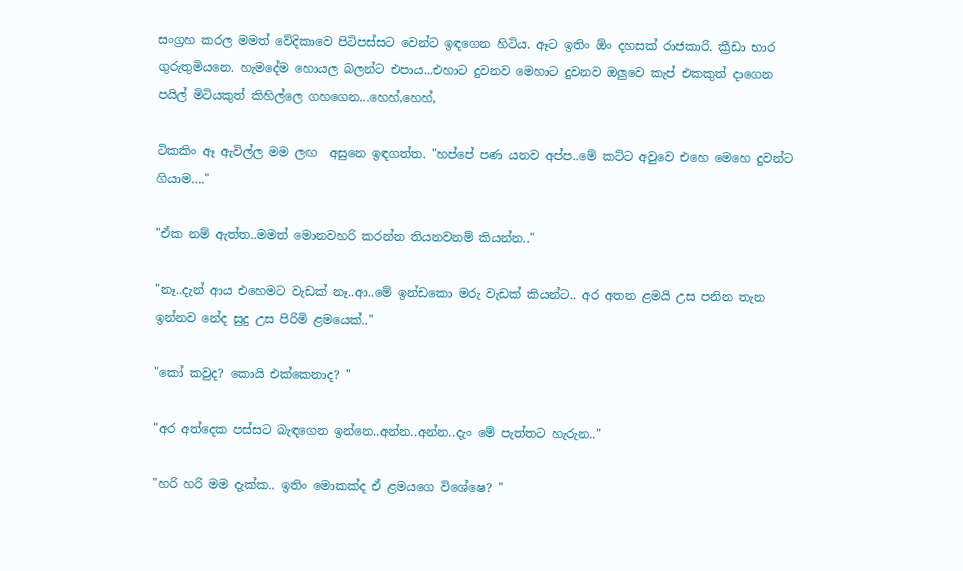සංග්‍රහ කරල මමත් වේදිකාවෙ පිටිපස්සට වෙන්ට ඉඳගෙන හිටිය. ඈට ඉතිං ඕං දහසක් රාජකාරි. ක්‍රීඩා භාර ගුරුතුමියනෙ. හැමදේම හොයල බලන්ට එපාය...එහාට දුවනව මෙහාට දුවනව ඔලුවෙ කැප් එකකුත් දාගෙන පයිල් මිටියකුත් කිහිල්ලෙ ගහගෙන...හෙහ්,හෙහ්,

ටිකකිං ඈ ඇවිල්ල මම ලඟ  අසුනෙ ඉඳගත්ත. "හප්පේ පණ යනව අප්ප..මේ කට්ට අවුවෙ එහෙ මෙහෙ දුවන්ට ගියාම…."

"ඒක නම් ඇත්ත..මමත් මොනවහරි කරන්න තියනවනම් කියන්න.."

"නෑ..දැන් ආය එහෙමට වැඩක් නෑ..ආ..මේ ඉන්ඩකො මරු වැඩක් කියන්ට.. අර අතන ළමයි උස පනින තැන ඉන්නව නේද සුදු උස පිරිමි ළමයෙක්.."

"කෝ කවුද? කොයි එක්කෙනාද? "

"අර අත්දෙක පස්සට බැඳගෙන ඉන්නෙ..අන්න..අන්න..දැං මේ පැත්තට හැරුන.."

"හරි හරි මම දැක්ක.. ඉතිං මොකක්ද ඒ ළමයගෙ විශේෂෙ? "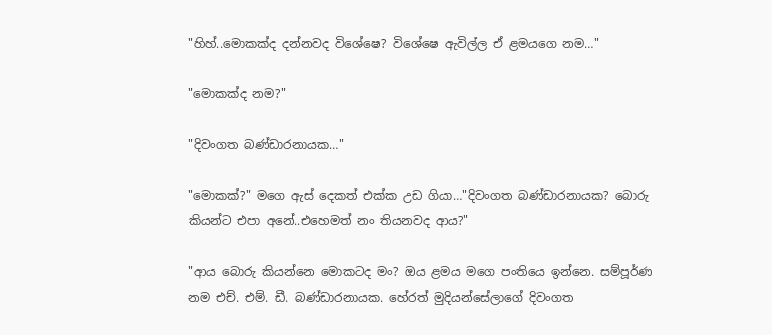"හිහ්..මොකක්ද දන්නවද විශේෂෙ? විශේෂෙ ඇවිල්ල ඒ ළමයගෙ නම…"

"මොකක්ද නම?"

"දිවංගත බණ්ඩාරනායක…"

"මොකක්?" මගෙ ඇස් දෙකත් එක්ක උඩ ගියා…"දිවංගත බණ්ඩාරනායක? බොරු කියන්ට එපා අනේ..එහෙමත් නං තියනවද ආය?"

"ආය බොරු කියන්නෙ මොකටද මං? ඔය ළමය මගෙ පංතියෙ ඉන්නෙ. සම්පූර්ණ නම එච්. එම්. ඩී. බණ්ඩාරනායක. හේරත් මුදියන්සේලාගේ දිවංගත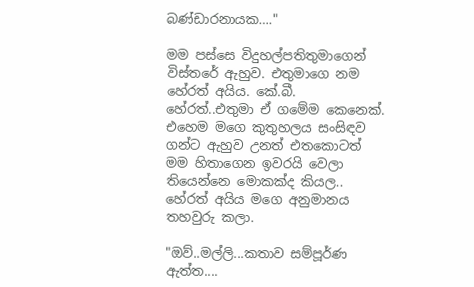බණ්ඩාරනායක…."

මම පස්සෙ විදුහල්පතිතුමාගෙන් විස්තරේ ඇහුව. එතුමාගෙ නම හේරත් අයිය. කේ.බී. හේරත්..එතුමා ඒ ගමේම කෙනෙක්. එහෙම මගෙ කුතුහලය සංසිඳව ගන්ට ඇහුව උනත් එතකොටත් මම හිතාගෙන ඉවරයි වෙලා තියෙන්නෙ මොකක්ද කියල.. හේරත් අයිය මගෙ අනුමානය තහවුරු කලා.

"ඔව්..මල්ලි...කතාව සම්පූර්ණ ඇත්ත....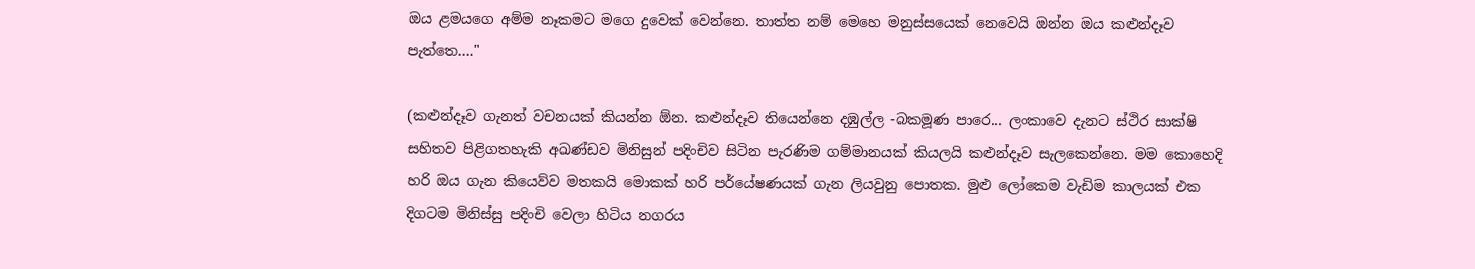ඔය ළමයගෙ අම්ම නෑකමට මගෙ දුවෙක් වෙන්නෙ. තාත්ත නම් මෙහෙ මනුස්සයෙක් නෙවෙයි ඔන්න ඔය කළුන්දෑව පැත්තෙ…."

(කළුන්දෑව ගැනත් වචනයක් කියන්න ඕන. කළුන්දෑව තියෙන්නෙ දඹුල්ල -බකමූණ පාරෙ... ලංකාවෙ දැනට ස්ථිර සාක්ෂි සහිතව පිළිගතහැකි අඛණ්ඩව මිනිසුන් පදිංචිව සිටින පැරණිම ගම්මානයක් කියලයි කළුන්දෑව සැලකෙන්නෙ. මම කොහෙදි හරි ඔය ගැන කියෙව්ව මතකයි මොකක් හරි පර්යේෂණයක් ගැන ලියවුනු පොතක. මුළු ලෝකෙම වැඩිම කාලයක් එක දිගටම මිනිස්සු පදිංචි වෙලා හිටිය නගරය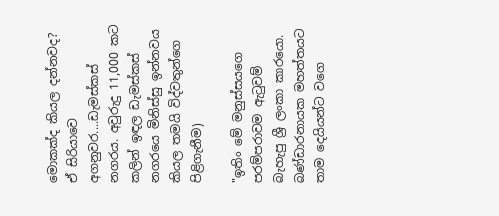මොකක්ද කියල දන්නවද? ඒ සිරියාවෙ අගනුවර....ඩැමස්කස් නගරය. අවුරුදු 11,000 කට කලින් ඉඳල ඩැමස්කස් නගරයෙ මිනිස්සු ඉන්නවය කියල තමයි විද්වතුන්ගෙ පිළිගැනීම)

"ඉතිං මේ මනුස්සයගෙ පරම්පරාවම ඇටුවම් බැහැපු ශ්‍රී ලංකා කාරයො. බණ්ඩාරනායක මහත්තයට තාම දෙයියන්ට වගෙ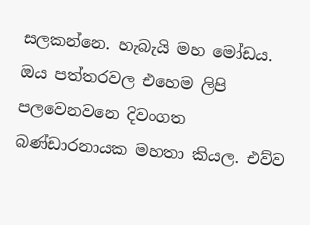සලකන්නෙ. හැබැයි මහ මෝඩය. ඔය පත්තරවල එහෙම ලිපි පලවෙනවනෙ දිවංගත බණ්ඩාරනායක මහතා කියල. එව්ව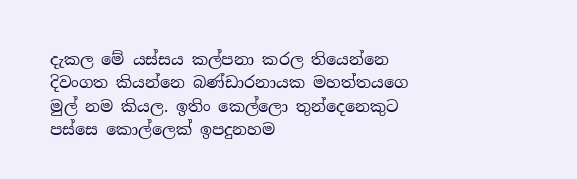දැකල මේ යස්සය කල්පනා කරල තියෙන්නෙ දිවංගත කියන්නෙ බණ්ඩාරනායක මහත්තයගෙ මුල් නම කියල. ඉතිං කෙල්ලො තුන්දෙනෙකුට පස්සෙ කොල්ලෙක් ඉපදුනහම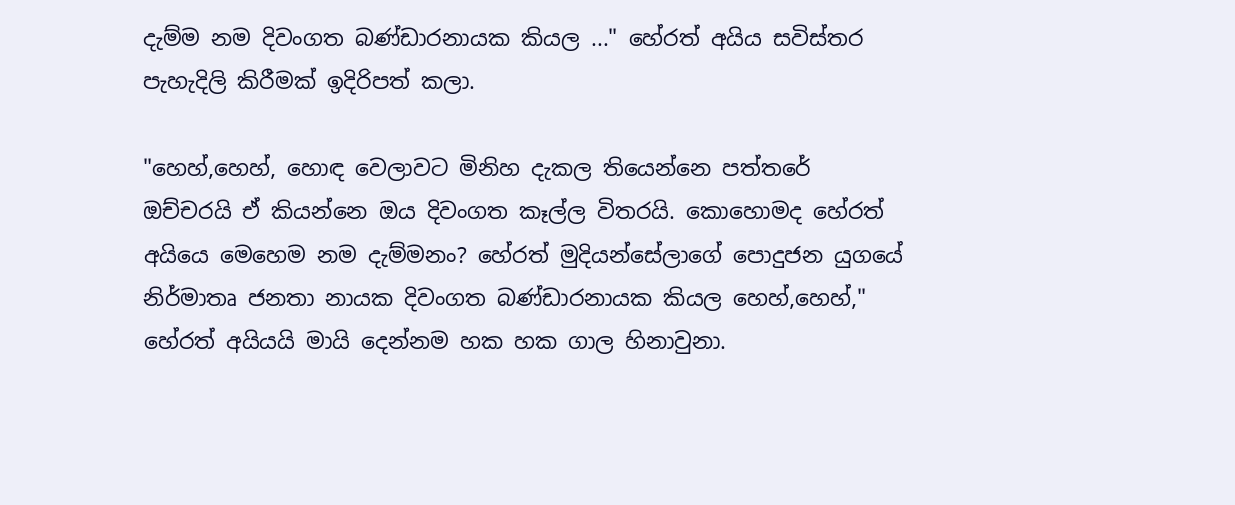දැම්ම නම දිවංගත බණ්ඩාරනායක කියල ..." හේරත් අයිය සවිස්තර පැහැදිලි කිරීමක් ඉදිරිපත් කලා.

"හෙහ්,හෙහ්, හොඳ වෙලාවට මිනිහ දැකල තියෙන්නෙ පත්තරේ ඔච්චරයි ඒ කියන්නෙ ඔය දිවංගත කෑල්ල විතරයි. කොහොමද හේරත් අයියෙ මෙහෙම නම දැම්මනං? හේරත් මුදියන්සේලාගේ පොදුජන යුගයේ නිර්මාතෘ ජනතා නායක දිවංගත බණ්ඩාරනායක කියල හෙහ්,හෙහ්," හේරත් අයියයි මායි දෙන්නම හක හක ගාල හිනාවුනා.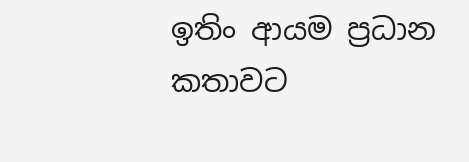ඉතිං ආයම ප්‍රධාන කතාවට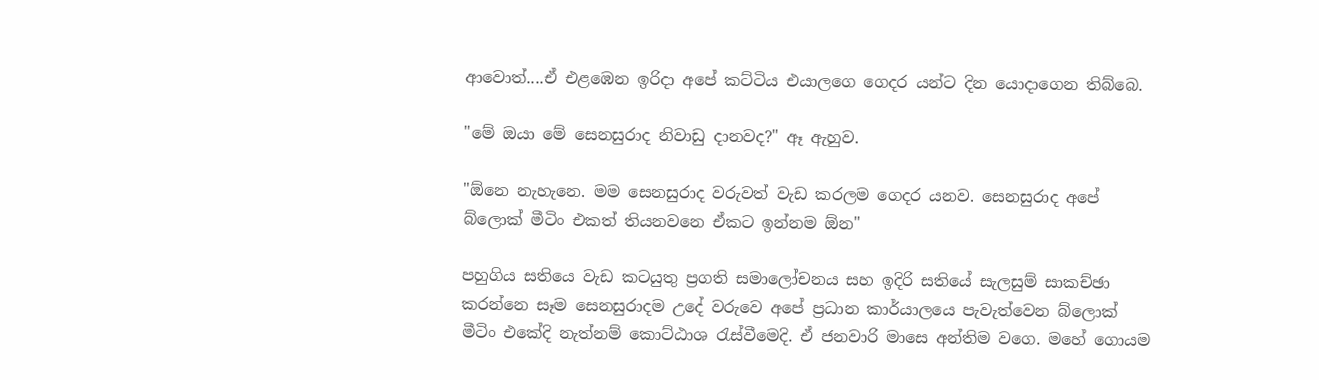ආවොත්....ඒ එළඹෙන ඉරිදා අපේ කට්ටිය එයාලගෙ ගෙදර යන්ට දින යොදාගෙන තිබ්බෙ.

"මේ ඔයා මේ සෙනසුරාද නිවාඩු දානවද?" ඈ ඇහුව.

"ඕනෙ නැහැනෙ. මම සෙනසුරාද වරුවත් වැඩ කරලම ගෙදර යනව. සෙනසුරාද අපේ බ්ලොක් මීටිං එකත් තියනවනෙ ඒකට ඉන්නම ඕන"

පහුගිය සතියෙ වැඩ කටයුතු ප්‍රගති සමාලෝචනය සහ ඉදිරි සතියේ සැලසුම් සාකච්ඡා කරන්නෙ සෑම සෙනසුරාදම උදේ වරුවෙ අපේ ප්‍රධාන කාර්යාලයෙ පැවැත්වෙන බ්ලොක් මීටිං එකේදි නැත්නම් කොට්ඨාශ රැස්වීමෙදි. ඒ ජනවාරි මාසෙ අන්තිම වගෙ. මහේ ගොයම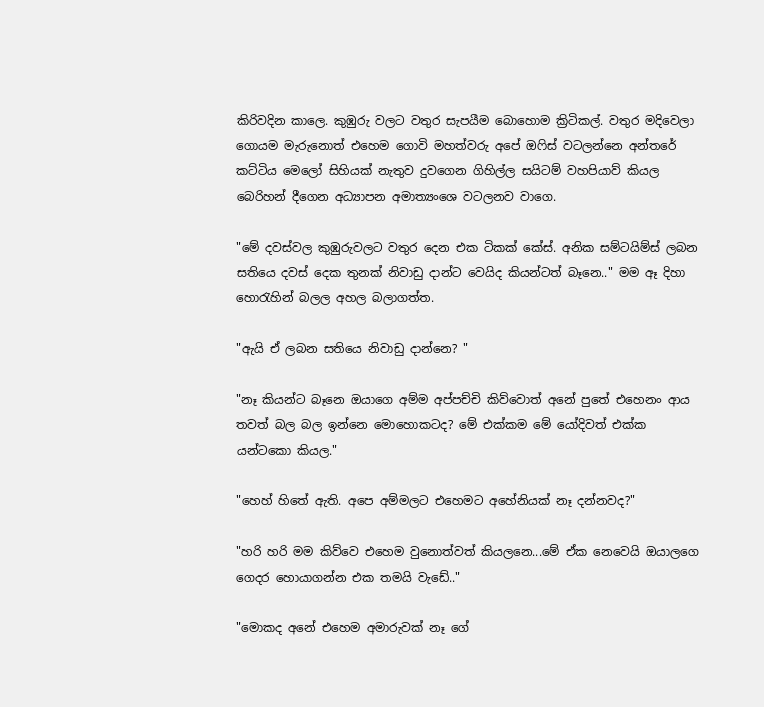කිරිවදින කාලෙ. කුඹුරු වලට වතුර සැපයීම බොහොම ක්‍රිටිකල්. වතුර මදිවෙලා ගොයම මැරුනොත් එහෙම ගොවි මහත්වරු අපේ ඔෆිස් වටලන්නෙ අන්තරේ කට්ටිය මෙලෝ සිහියක් නැතුව දුවගෙන ගිහිල්ල සයිටම් වහපියාව් කියල බෙරිහන් දීගෙන අධ්‍යාපන අමාත්‍යංශෙ වටලනව වාගෙ.

"මේ දවස්වල කුඹුරුවලට වතුර දෙන එක ටිකක් කේස්. අනික සම්ටයිම්ස් ලබන සතියෙ දවස් දෙක තුනක් නිවාඩු දාන්ට වෙයිද කියන්ටත් බෑනෙ.." මම ඈ දිහා හොරැහින් බලල අහල බලාගත්ත.

"ඇයි ඒ ලබන සතියෙ නිවාඩු දාන්නෙ? "

"නෑ කියන්ට බෑනෙ ඔයාගෙ අම්ම අප්පච්චි කිව්වොත් අනේ පුතේ එහෙනං ආය තවත් බල බල ඉන්නෙ මොහොකටද? මේ එක්කම මේ යෝදිවත් එක්ක යන්ටකො කියල."

"හෙහ් හිතේ ඇති. අපෙ අම්මලට එහෙමට අහේනියක් නෑ දන්නවද?"

"හරි හරි මම කිව්වෙ එහෙම වුනොත්වත් කියලනෙ...මේ ඒක නෙවෙයි ඔයාලගෙ ගෙදර හොයාගන්න එක තමයි වැඩේ.."

"මොකද අනේ එහෙම අමාරුවක් නෑ ගේ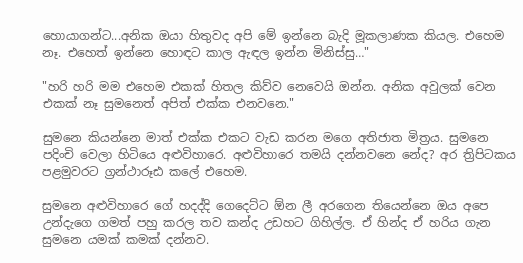හොයාගන්ට...අනික ඔයා හිතුවද අපි මේ ඉන්නෙ බැදි මූකලාණක කියල. එහෙම නෑ. එහෙත් ඉන්නෙ හොඳට කාල ඇඳල ඉන්න මිනිස්සු…"

"හරි හරි මම එහෙම එකක් හිතල කිව්ව නෙවෙයි ඔන්න. අනික අවුලක් වෙන එකක් නෑ සුමනෙත් අපිත් එක්ක එනවනෙ."

සුමනෙ කියන්නෙ මාත් එක්ක එකට වැඩ කරන මගෙ අතිජාත මිත්‍රය. සුමනෙ පදිංචි වෙලා හිටියෙ අළුවිහාරෙ. අළුවිහාරෙ තමයි දන්නවනෙ නේද? අර ත්‍රිපිටකය පළමුවරට ග්‍රන්ථාරූඪ කලේ එහෙම.

සුමනෙ අළුවිහාරෙ ගේ හදද්දි ගෙදෙට්ට ඕන ලී අරගෙන තියෙන්නෙ ඔය අපෙ උන්දැගෙ ගමත් පහු කරල තව කන්ද උඩහට ගිහිල්ල. ඒ හින්ද ඒ හරිය ගැන සුමනෙ යමක් කමක් දන්නව.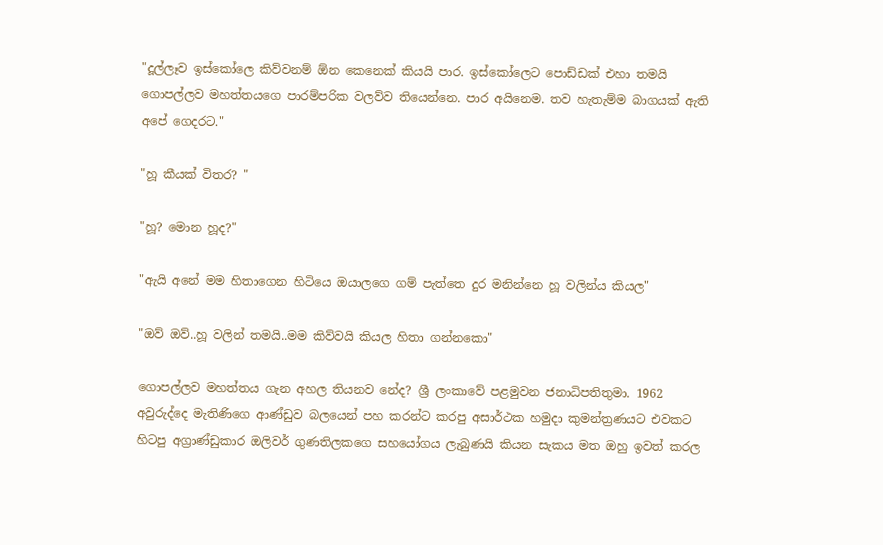"දූල්ලෑව ඉස්කෝලෙ කිව්වනම් ඕන කෙනෙක් කියයි පාර. ඉස්කෝලෙට පොඩ්ඩක් එහා තමයි ගොපල්ලව මහත්තයගෙ පාරම්පරික වලව්ව තියෙන්නෙ. පාර අයිනෙම. තව හැතැම්ම බාගයක් ඇති අපේ ගෙදරට."

"හූ කීයක් විතර? "

"හූ? මොන හූද?"

"ඇයි අනේ මම හිතාගෙන හිටියෙ ඔයාලගෙ ගම් පැත්තෙ දුර මනින්නෙ හූ වලින්ය කියල"

"ඔව් ඔව්..හූ වලින් තමයි..මම කිව්වයි කියල හිතා ගන්නකො"

ගොපල්ලව මහත්තය ගැන අහල තියනව නේද? ශ්‍රී ලංකාවේ පළමුවන ජනාධිපතිතුමා. 1962 අවුරුද්දෙ මැතිණිගෙ ආණ්ඩුව බලයෙන් පහ කරන්ට කරපු අසාර්ථක හමුදා කුමන්ත්‍රණයට එවකට හිටපු අග්‍රාණ්ඩුකාර ඔලිවර් ගුණතිලකගෙ සහයෝගය ලැබුණයි කියන සැකය මත ඔහු ඉවත් කරල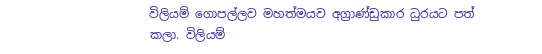විලියම් ගොපල්ලව මහත්මයව අග්‍රාණ්ඩුකාර ධුරයට පත් කලා. විලියම්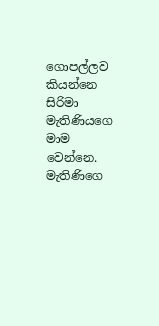ගොපල්ලව කියන්නෙ සිරිමා මැතිණියගෙ මාම වෙන්නෙ. මැතිණිගෙ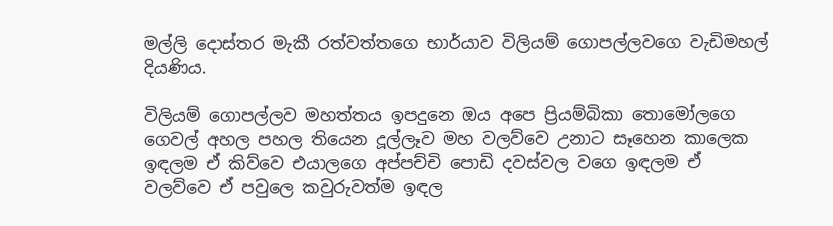මල්ලි දොස්තර මැකී රත්වත්තගෙ භාර්යාව විලියම් ගොපල්ලවගෙ වැඩිමහල් දියණිය.

විලියම් ගොපල්ලව මහත්තය ඉපදුනෙ ඔය අපෙ ප්‍රියම්බිකා තොමෝලගෙ ගෙවල් අහල පහල තියෙන දූල්ලෑව මහ වලව්වෙ උනාට සෑහෙන කාලෙක ඉඳලම ඒ කිව්වෙ එයාලගෙ අප්පච්චි පොඩි දවස්වල වගෙ ඉඳලම ඒ වලව්වෙ ඒ පවුලෙ කවුරුවත්ම ඉඳල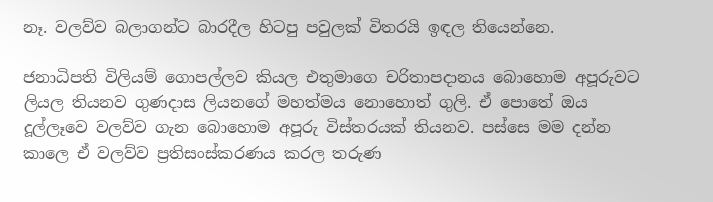නෑ. වලව්ව බලාගන්ට බාරදීල හිටපු පවුලක් විතරයි ඉඳල තියෙන්නෙ.

ජනාධිපති විලියම් ගොපල්ලව කියල එතුමාගෙ චරිතාපදානය බොහොම අපූරුවට ලියල තියනව ගුණදාස ලියනගේ මහත්මය නොහොත් ගුලි. ඒ පොතේ ඔය දූල්ලෑවෙ වලව්ව ගැන බොහොම අපූරු විස්තරයක් තියනව. පස්සෙ මම දන්න කාලෙ ඒ වලව්ව ප්‍රතිසංස්කරණය කරල තරුණ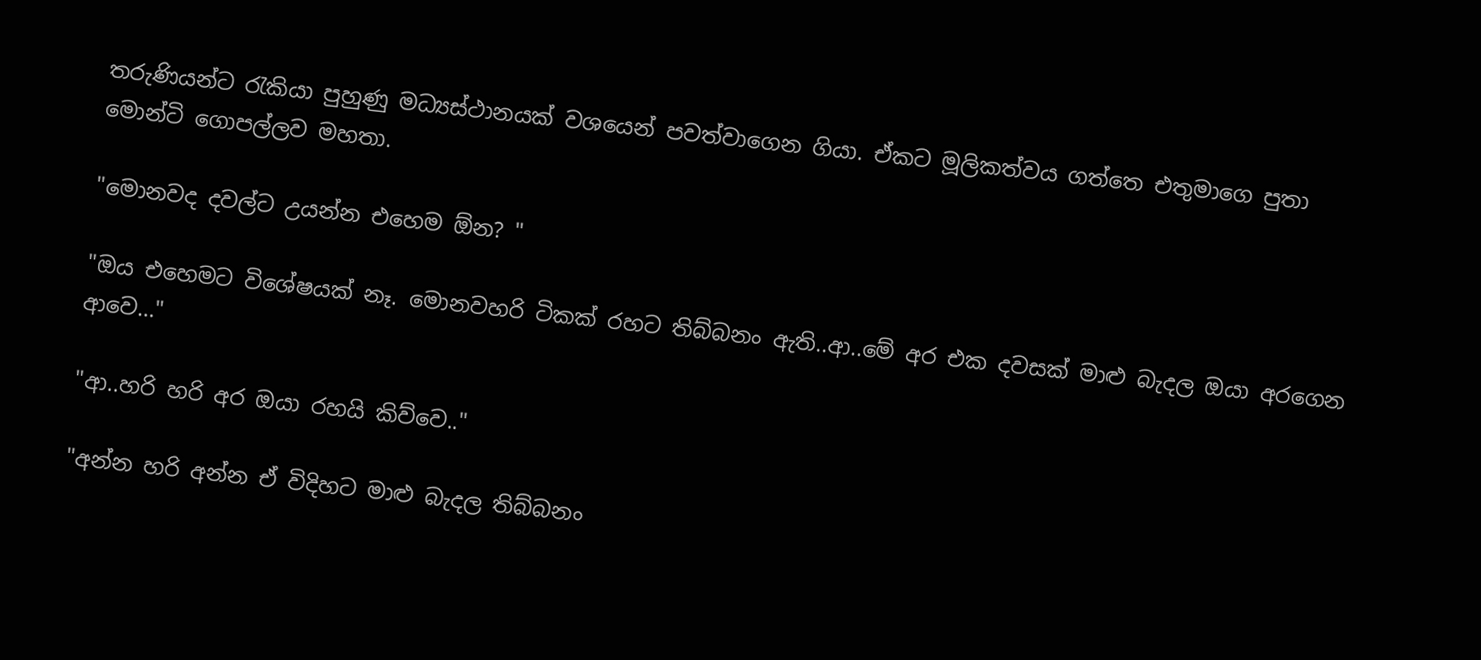තරුණියන්ට රැකියා පුහුණු මධ්‍යස්ථානයක් වශයෙන් පවත්වාගෙන ගියා. ඒකට මූලිකත්වය ගත්තෙ එතුමාගෙ පුතා මොන්ටි ගොපල්ලව මහතා.

"මොනවද දවල්ට උයන්න එහෙම ඕන? "

"ඔය එහෙමට විශේෂයක් නෑ. මොනවහරි ටිකක් රහට තිබ්බනං ඇති..ආ..මේ අර එක දවසක් මාළු බැදල ඔයා අරගෙන ආවෙ…"

"ආ..හරි හරි අර ඔයා රහයි කිව්වෙ.."

"අන්න හරි අන්න ඒ විදිහට මාළු බැදල තිබ්බනං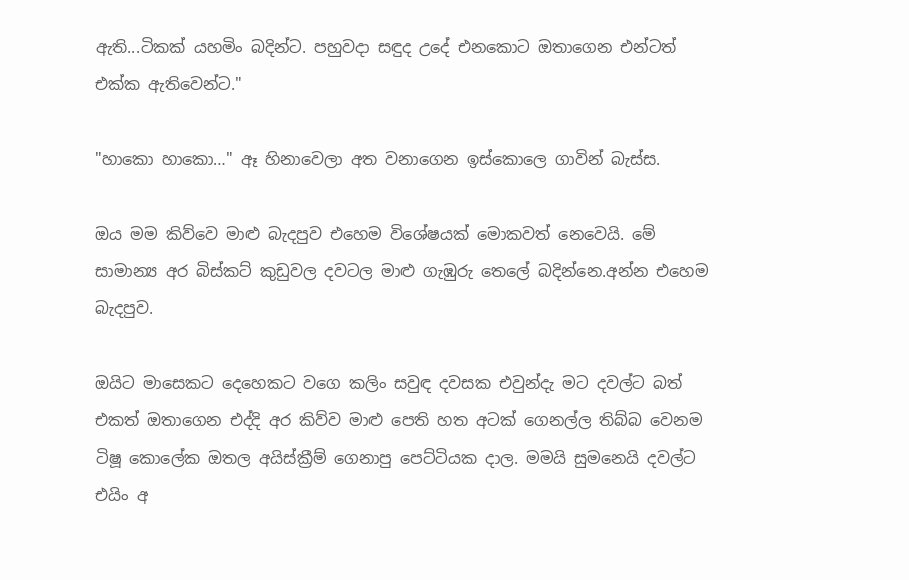ඇති...ටිකක් යහමිං බදින්ට. පහුවදා සඳුද උදේ එනකොට ඔතාගෙන එන්ටත් එක්ක ඇතිවෙන්ට."

"හාකො හාකො…" ඈ හිනාවෙලා අත වනාගෙන ඉස්කොලෙ ගාවින් බැස්ස.

ඔය මම කිව්වෙ මාළු බැදපුව එහෙම විශේෂයක් මොකවත් නෙවෙයි. මේ සාමාන්‍ය අර බිස්කට් කුඩුවල දවටල මාළු ගැඹුරු තෙලේ බදින්නෙ.අන්න එහෙම බැදපුව.

ඔයිට මාසෙකට දෙහෙකට වගෙ කලිං සවුඳ දවසක එවුන්දැ මට දවල්ට බත් එකත් ඔතාගෙන එද්දි අර කිව්ව මාළු පෙති හත අටක් ගෙනල්ල තිබ්බ වෙනම ටිෂූ කොලේක ඔතල අයිස්ක්‍රීම් ගෙනාපු පෙට්ටියක දාල. මමයි සුමනෙයි දවල්ට එයිං අ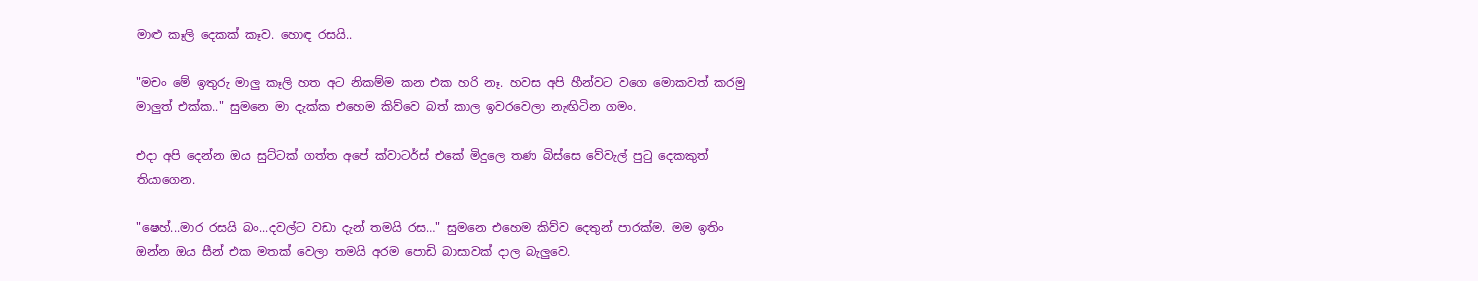මාළු කෑලි දෙකක් කෑව. හොඳ රසයි..

"මචං මේ ඉතුරු මාලු කෑලි හත අට නිකම්ම කන එක හරි නෑ. හවස අපි හීන්වට වගෙ මොකවත් කරමු මාලුත් එක්ක.." සුමනෙ මා දැක්ක එහෙම කිව්වෙ බත් කාල ඉවරවෙලා නැඟිටින ගමං.

එදා අපි දෙන්න ඔය සුට්ටක් ගත්ත අපේ ක්වාටර්ස් එකේ මිදුලෙ තණ බිස්සෙ වේවැල් පුටු දෙකකුත් තියාගෙන.

"ෂෙහ්...මාර රසයි බං...දවල්ට වඩා දැන් තමයි රස…" සුමනෙ එහෙම කිව්ව දෙතුන් පාරක්ම. මම ඉතිං ඔන්න ඔය සීන් එක මතක් වෙලා තමයි අරම පොඩි බාසාවක් දාල බැලුවෙ.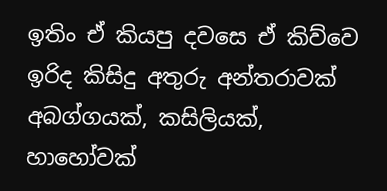ඉතිං ඒ කියපු දවසෙ ඒ කිව්වෙ ඉරිද කිසිදු අතුරු අන්තරාවක් අබග්ගයක්, කසිලියක්, හාහෝවක්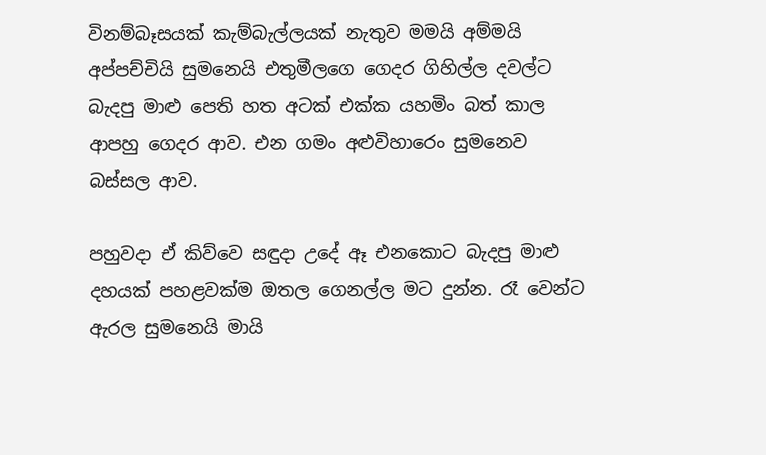විනම්බෑසයක් කැම්බැල්ලයක් නැතුව මමයි අම්මයි අප්පච්චියි සුමනෙයි එතුමීලගෙ ගෙදර ගිහිල්ල දවල්ට බැදපු මාළු පෙති හත අටක් එක්ක යහමිං බත් කාල ආපහු ගෙදර ආව. එන ගමං අළුවිහාරෙං සුමනෙව බස්සල ආව.

පහුවදා ඒ කිව්වෙ සඳුදා උදේ ඈ එනකොට බැදපු මාළු දහයක් පහළවක්ම ඔතල ගෙනල්ල මට දුන්න. රෑ වෙන්ට ඇරල සුමනෙයි මායි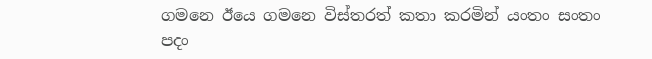ගමනෙ ඊයෙ ගමනෙ විස්තරත් කතා කරමින් යංතං සංතං පදං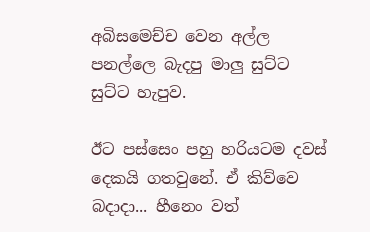අබිසමෙච්ච වෙන අල්ල පනල්ලෙ බැදපු මාලු සුට්ට සුට්ට හැපුව.

ඊට පස්සෙං පහු හරියටම දවස් දෙකයි ගතවුනේ. ඒ කිව්වෙ බදාදා... හීනෙං වත්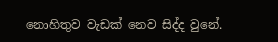නොහිතුව වැඩක් නෙව සිද්ද වුනේ.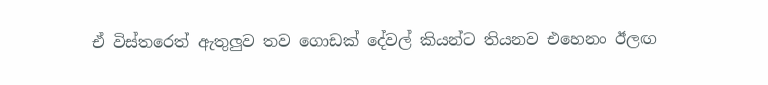ඒ විස්තරෙත් ඇතුලුව තව ගොඩක් දේවල් කියන්ට තියනව එහෙනං ඊලඟ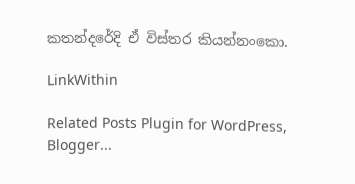කතන්දරේදි ඒ විස්තර කියන්නංකො.

LinkWithin

Related Posts Plugin for WordPress, Blogger...